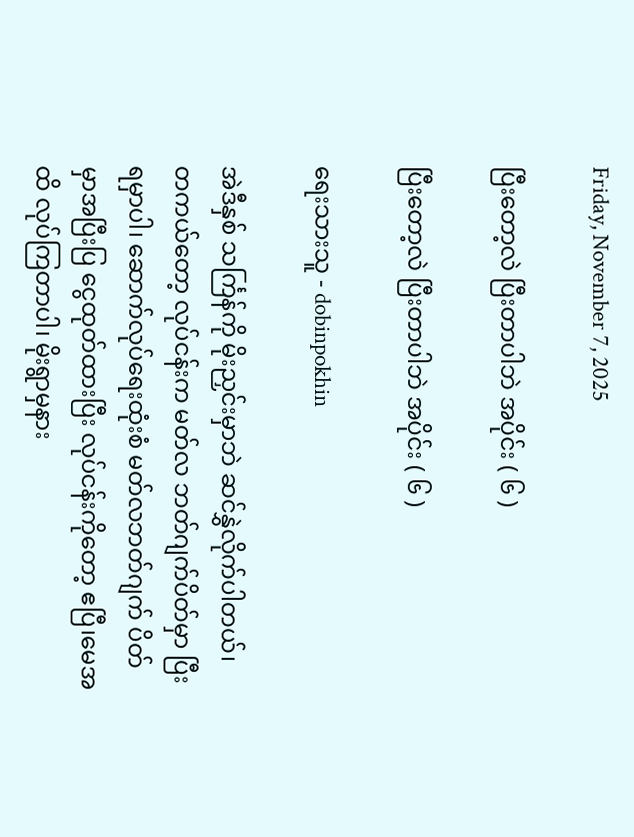Friday, November 7, 2025

ပြီးတော့လဲ ပြီးတာပါဘဲ အပိုင်း ( ၆ )

ပြီးတော့လဲ ပြီးတာပါဘဲ အပိုင်း ( ၆ )

ရေးသားသူ - dobinpokhin

အဲဒီနှစ် သင်္ကြန်ကို မိုးညှင်းမှာဘဲ ဆင်နွှဲလိုက်ပါတယ်၊ တကယ်တော့ လုပ်ငန်းက မတ်လ ဘတ်ဂျက်ပိတ်မှာ ပြီးရမှာပါ၊ ဆောက်လုပ်ရေးထုံးစံ မတ်လဘတ်ဂျက် ပိတ်မှာအပြီးပြ ငွေထုတ်ထားပြီး လုပ်ငန်းကိုတော့ ဧပြီ၊မေအထိ လုပ်ကြတာပါ၊ မိုးရွာမှနား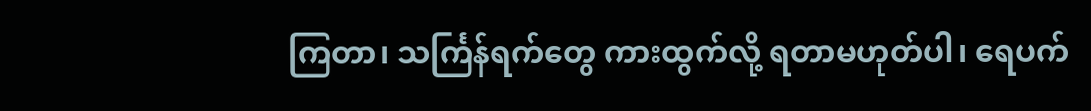ကြတာ၊ သင်္ကြန်ရက်တွေ ကားထွက်လို့ ရတာမဟုတ်ပါ၊ ရေပက်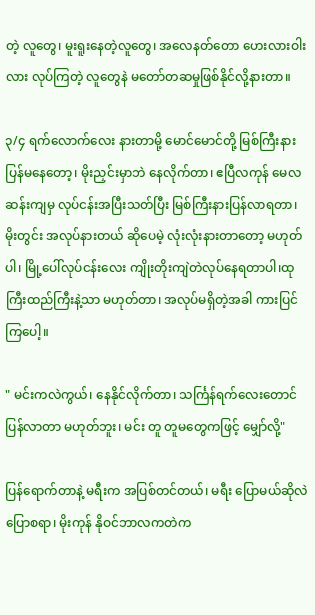တဲ့ လူတွေ၊ မူးရူးနေတဲ့လူတွေ၊ အလေနတ်တော ဟေးလားဝါးလား လုပ်ကြတဲ့ လူတွေနဲ မတော်တဆမှုဖြစ်နိုင်လို့နားတာ။

၃/၄ ရက်လောက်လေး နားတာမို့ မောင်မောင်တို့ မြစ်ကြီးနား ပြန်မနေတော့၊ မိုးညှင်းမှာဘဲ နေလိုက်တာ၊ ဧပြီလကုန် မေလဆန်းကျမှ လုပ်ငန်းအပြီးသတ်ပြီး မြစ်ကြီးနားပြန်လာရတာ၊ မိုးတွင်း အလုပ်နားတယ် ဆိုပေမဲ့ လုံးလုံးနားတာတော့ မဟုတ်ပါ၊ မြို့ပေါ်လုပ်ငန်းလေး ကျိုးတိုးကျဲတဲလုပ်နေရတာပါ၊ထုကြီးထည်ကြီးနဲ့သာ မဟုတ်တာ၊ အလုပ်မရှိတဲ့အခါ ကားပြင်ကြပေါ့။

" မင်းကလဲကွယ်၊ နေနိုင်လိုက်တာ၊ သင်္ကြန်ရက်လေးတောင် ပြန်လာတာ မဟုတ်ဘူး၊ မင်း တူ တူမတွေကဖြင့် မျှော်လို့"

ပြန်ရောက်တာနဲ့ မရီးက အပြစ်တင်တယ်၊ မရီး ပြောမယ်ဆိုလဲ ပြောစရာ၊ မိုးကုန် နိုဝင်ဘာလကတဲက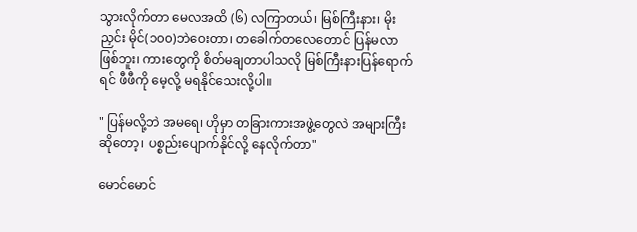သွားလိုက်တာ မေလအထိ (၆) လကြာတယ်၊ မြစ်ကြီးနား၊ မိုးညှင်း မိုင်(၁၀၀)ဘဲဝေးတာ၊ တခေါက်တလေတောင် ပြန်မလာဖြစ်ဘူး၊ ကားတွေကို စိတ်မချတာပါသလို မြစ်ကြီးနားပြန်ရောက်ရင် ဖီဖီကို မေ့လို့ မရနိုင်သေးလို့ပါ။

" ပြန်မလို့ဘဲ အမရေ၊ ဟိုမှာ တခြားကားအဖွဲ့တွေလဲ အများကြီးဆိုတော့၊ ပစ္စည်းပျောက်နိုင်လို့ နေလိုက်တာ"

မောင်မောင်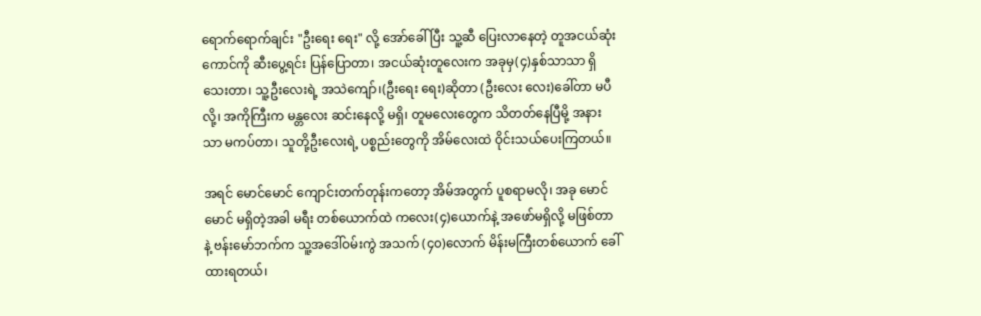ရောက်ရောက်ချင်း "ဦးရေး ရေး" လို့ အော်ခေါ်ပြီး သူ့ဆီ ပြေးလာနေတဲ့ တူအငယ်ဆုံးကောင်ကို ဆီးပွေ့ရင်း ပြန်ပြောတာ၊ အငယ်ဆုံးတူလေးက အခုမှ(၄)နှစ်သာသာ ရှိသေးတာ၊ သူ့ဦးလေးရဲ့ အသဲကျော်၊(ဦးရေး ရေး)ဆိုတာ (ဦးလေး လေး)ခေါ်တာ မပီလို့၊ အကိုကြီးက မန္တလေး ဆင်းနေလို့ မရှိ၊ တူမလေးတွေက သိတတ်နေပြီမို့ အနားသာ မကပ်တာ၊ သူတို့ဦးလေးရဲ့ ပစ္စည်းတွေကို အိမ်လေးထဲ ဝိုင်းသယ်ပေးကြတယ်။

အရင် မောင်မောင် ကျောင်းတက်တုန်းကတော့ အိမ်အတွက် ပူစရာမလို၊ အခု မောင်မောင် မရှိတဲ့အခါ မရီး တစ်ယောက်ထဲ ကလေး(၄)ယောက်နဲ့ အဖော်မရှိလို့ မဖြစ်တာနဲ့ ဗန်းမော်ဘက်က သူ့အဒေါ်ဝမ်းကွဲ အသက် (၄၀)လောက် မိန်းမကြီးတစ်ယောက် ခေါ်ထားရတယ်၊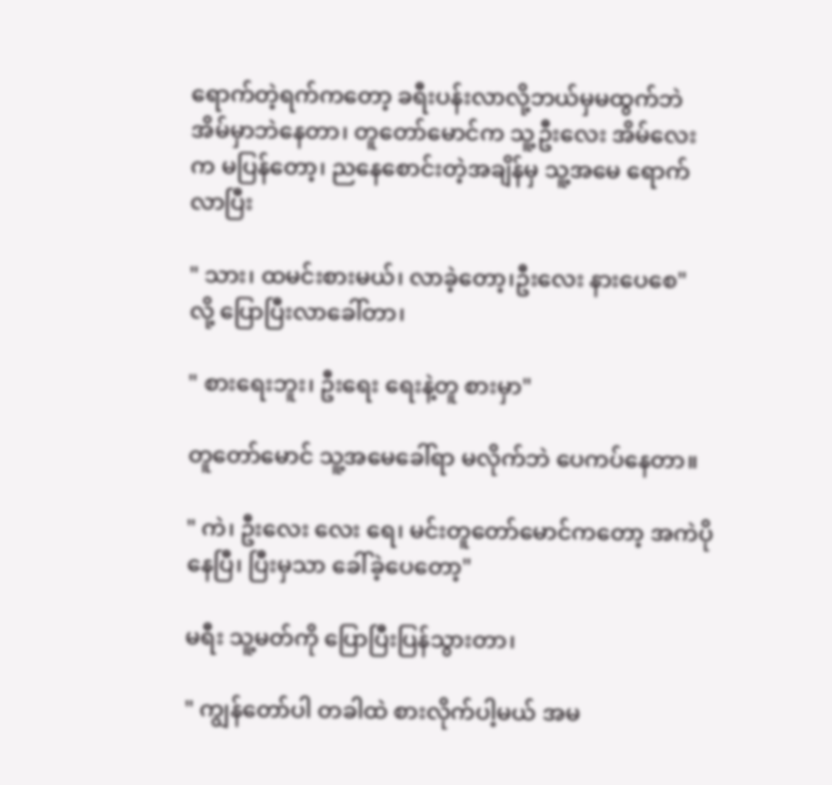ရောက်တဲ့ရက်ကတော့ ခရီးပန်းလာလို့ဘယ်မှမထွက်ဘဲ အိမ်မှာဘဲနေတာ၊ တူတော်မောင်က သူ့ဦးလေး အိမ်လေးက မပြန်တော့၊ ညနေစောင်းတဲ့အချိန်မှ သူ့အမေ ရောက်လာပြီး

" သား၊ ထမင်းစားမယ်၊ လာခဲ့တော့၊ဦးလေး နားပေစေ"  လို့ ပြောပြီးလာခေါ်တာ၊

" စားရေးဘူး၊ ဦးရေး ရေးနဲ့တူ စားမှာ"

တူတော်မောင် သူ့အမေခေါ်ရာ မလိုက်ဘဲ ပေကပ်နေတာ။

" ကဲ၊ ဦးလေး လေး ရေ၊ မင်းတူတော်မောင်ကတော့ အကဲပိုနေပြီ၊ ပြီးမှသာ ခေါ်ခဲ့ပေတော့"

မရီး သူ့မတ်ကို ပြောပြီးပြန်သွားတာ၊

" ကျွန်တော်ပါ တခါထဲ စားလိုက်ပါ့မယ် အမ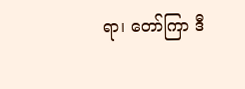ရာ၊ တော်ကြာ ဒီ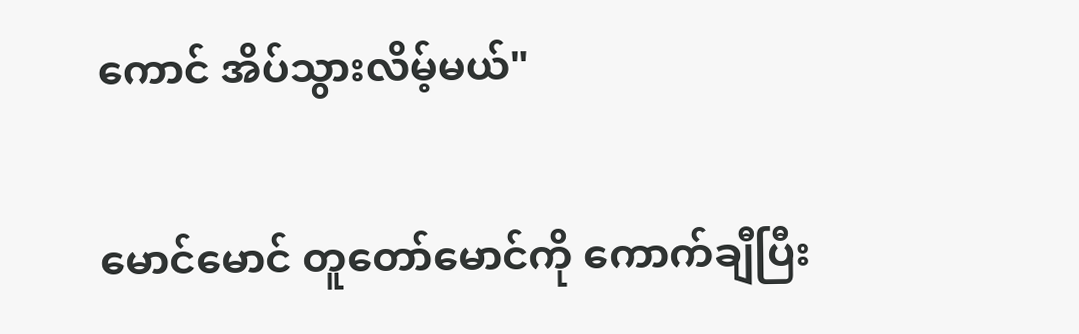ကောင် အိပ်သွားလိမ့်မယ်"

မောင်မောင် တူတော်မောင်ကို ကောက်ချီပြီး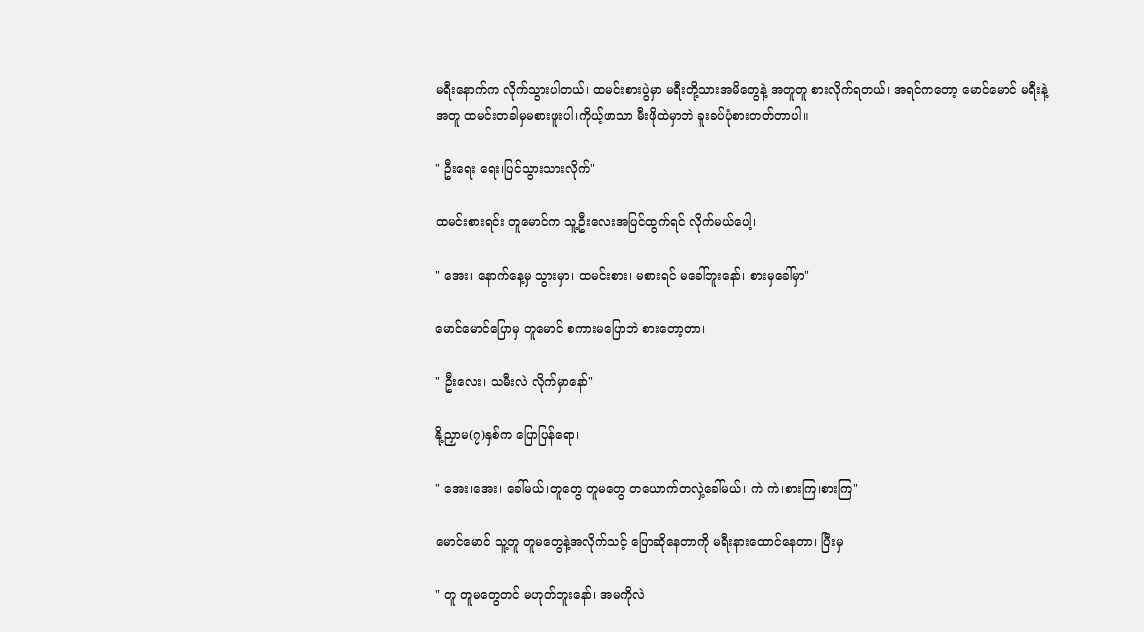မရီးနောက်က လိုက်သွားပါတယ်၊ ထမင်းစားပွဲမှာ မရီးတို့သားအမိတွေနဲ့ အတူတူ စားလိုက်ရတယ်၊ အရင်ကတော့ မောင်မောင် မရီးနဲ့အတူ ထမင်းတခါမှမစားဖူးပါ၊ကိုယ့်ဖာသာ မီးဖိုထဲမှာဘဲ ခူးခပ်ပုံစားတတ်တာပါ။

" ဦးရေး ရေး၊ပြင်သွားသားလိုက်"

ထမင်းစားရင်း တူမောင်က သူ့ဦးလေးအပြင်ထွက်ရင် လိုက်မယ်ပေါ့၊

" အေး၊ နောက်နေ့မှ သွားမှာ၊ ထမင်းစား၊ မစားရင် မခေါ်ဘူးနော်၊ စားမှခေါ်မှာ"

မောင်မောင်ပြောမှ တူမောင် စကားမပြောဘဲ စားတော့တာ၊

" ဦးလေး၊ သမီးလဲ လိုက်မှာနော်"

နို့ညှာမ(၇)နှစ်က ပြောပြန်ရော၊

" အေး၊အေး၊ ခေါ်မယ်၊တူတွေ တူမတွေ တယောက်တလှဲ့ခေါ်မယ်၊ ကဲ ကဲ၊စားကြ၊စားကြ"

မောင်မောင် သူ့တူ တူမတွေနဲ့အလိုက်သင့် ပြောဆိုနေတာကို မရီးနားထောင်နေတာ၊ ပြီးမှ

" တူ တူမတွေတင် မဟုတ်ဘူးနော်၊ အမကိုလဲ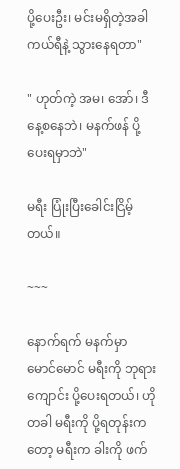ပို့ပေးဦး၊ မင်းမရှိတဲ့အခါ ကယ်ရီနဲ့ သွားနေရတာ"

" ဟုတ်ကဲ့ အမ၊ အော်၊ ဒီနေ့စနေဘဲ၊ မနက်ဖန် ပို့ပေးရမှာဘဲ"

မရီး ပြုံးပြီးခေါင်းငြိမ့်တယ်။

~~~

နောက်ရက် မနက်မှာ မောင်မောင် မရီးကို ဘုရားကျောင်း ပို့ပေးရတယ်၊ ဟိုတခါ မရီးကို ပို့ရတုန်းကတော့ မရီးက ခါးကို ဖက်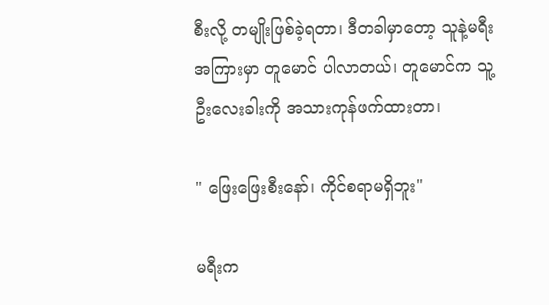စီးလို့ တမျိုးဖြစ်ခဲ့ရတာ၊ ဒီတခါမှာတော့ သူနဲ့မရီး အကြားမှာ တူမောင် ပါလာတယ်၊ တူမောင်က သူ့ဦးလေးခါးကို အသားကုန်ဖက်ထားတာ၊

" ဖြေးဖြေးစီးနော်၊ ကိုင်စရာမရှိဘူး"

မရီးက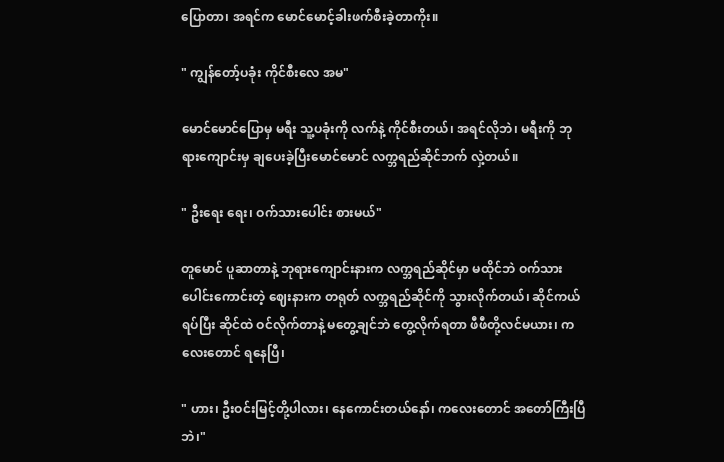ပြောတာ၊ အရင်က မောင်မောင့်ခါးဖက်စီးခဲ့တာကိုး။

" ကျွန်တော့်ပခုံး ကိုင်စီးလေ အမ"

မောင်မောင်ပြောမှ မရီး သူ့ပခုံးကို လက်နဲ့ ကိုင်စီးတယ်၊ အရင်လိုဘဲ၊ မရီးကို ဘုရားကျောင်းမှ ချပေးခဲ့ပြီးမောင်မောင် လက္ဘရည်ဆိုင်ဘက် လှဲ့တယ်။

" ဦးရေး ရေး၊ ဝက်သားပေါင်း စားမယ်"

တူမောင် ပူဆာတာနဲ့ ဘုရားကျောင်းနားက လက္ဘရည်ဆိုင်မှာ မထိုင်ဘဲ ဝက်သားပေါင်းကောင်းတဲ့ ဈေးနားက တရုတ် လက္ဘရည်ဆိုင်ကို သွားလိုက်တယ်၊ ဆိုင်ကယ်ရပ်ပြီး ဆိုင်ထဲ ဝင်လိုက်တာနဲ့ မတွေ့ချင်ဘဲ တွေ့လိုက်ရတာ ဖီဖီတို့လင်မယား၊ ကလေးတောင် ရနေပြီ၊

" ဟား၊ ဦးဝင်းမြင့်တို့ပါလား၊ နေကောင်းတယ်နော်၊ ကလေးတောင် အတော်ကြီးပြီဘဲ၊"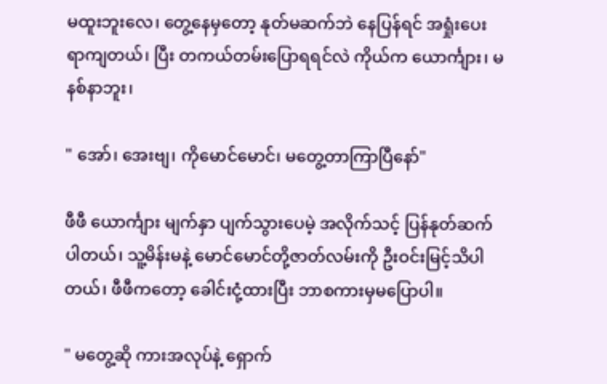မထူးဘူးလေ၊ တွေ့နေမှတော့ နုတ်မဆက်ဘဲ နေပြန်ရင် အရှုံးပေးရာကျတယ်၊ ပြီး တကယ်တမ်းပြောရရင်လဲ ကိုယ်က ယောင်္ကျား၊ မနစ်နာဘူး၊

" အော်၊ အေးဗျ၊ ကိုမောင်မောင်၊ မတွေ့တာကြာပြီနော်"

ဖီဖီ ယောင်္ကျား မျက်နှာ ပျက်သွားပေမဲ့ အလိုက်သင့် ပြန်နုတ်ဆက်ပါတယ်၊ သူ့မိန်းမနဲ့ မောင်မောင်တို့ဇာတ်လမ်းကို ဦးဝင်းမြင့်သိပါတယ်၊ ဖီဖီကတော့ ခေါင်းငုံ့ထားပြီး ဘာစကားမှမပြောပါ။

" မတွေ့ဆို ကားအလုပ်နဲ့ ရှောက်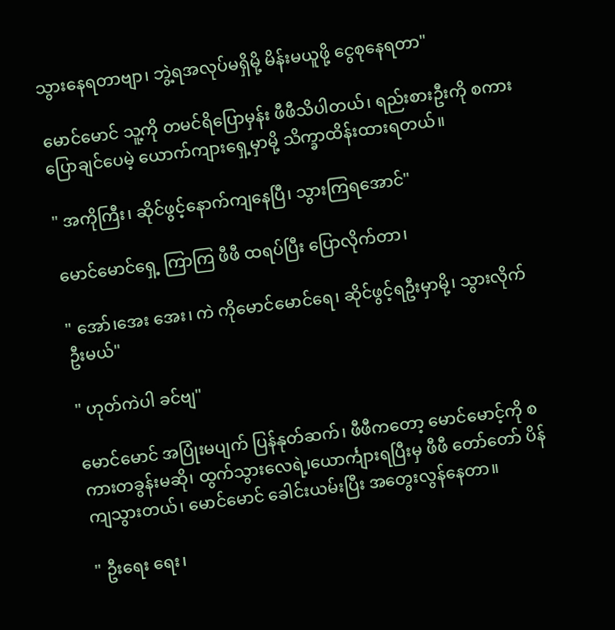သွားနေရတာဗျာ၊ ဘွဲ့ရအလုပ်မရှိမို့ မိန်းမယူဖို့ ငွေစုနေရတာ"

မောင်မောင် သူ့ကို တမင်ရိပြောမှန်း ဖီဖီသိပါတယ်၊ ရည်းစားဦးကို စကားပြောချင်ပေမဲ့ ယောက်ကျားရှေ့မှာမို့ သိက္ခာထိန်းထားရတယ်။

" အကိုကြီး၊ ဆိုင်ဖွင့်နောက်ကျနေပြီ၊ သွားကြရအောင်"

မောင်မောင်ရှေ့ ကြာကြ ဖီဖီ ထရပ်ပြီး ပြောလိုက်တာ၊

" အော်၊အေး အေး၊ ကဲ ကိုမောင်မောင်ရေ၊ ဆိုင်ဖွင့်ရဦးမှာမို့၊ သွားလိုက်ဦးမယ်"

" ဟုတ်ကဲပါ ခင်ဗျ"

မောင်မောင် အပြုံးမပျက် ပြန်နုတ်ဆက်၊ ဖီဖီကတော့ မောင်မောင့်ကို စကားတခွန်းမဆို၊ ထွက်သွားလေရဲ့၊ယောင်္ကျားရပြီးမှ ဖီဖီ တော်တော် ပိန်ကျသွားတယ်၊ မောင်မောင် ခေါင်းယမ်းပြီး အတွေးလွန်နေတာ။

" ဦးရေး ရေး၊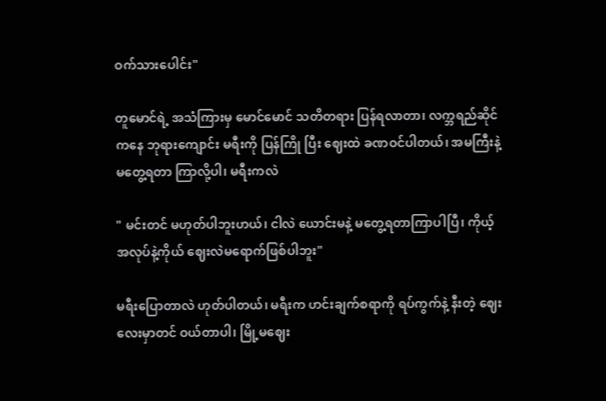ဝက်သားပေါင်း"

တူမောင်ရဲ့ အသံကြားမှ မောင်မောင် သတိတရား ပြန်ရလာတာ၊ လက္ဘရည်ဆိုင်ကနေ ဘုရားကျောင်း မရီးကို ပြန်ကြို ပြီး ဈေးထဲ ခဏဝင်ပါတယ်၊ အမကြီးနဲ့မတွေ့ရတာ ကြာလို့ပါ၊ မရီးကလဲ

" မင်းတင် မဟုတ်ပါဘူးဟယ်၊ ငါလဲ ယောင်းမနဲ့ မတွေ့ရတာကြာပါပြီ၊ ကိုယ့်အလုပ်နဲ့ကိုယ် ဈေးလဲမရောက်ဖြစ်ပါဘူး"

မရီးပြောတာလဲ ဟုတ်ပါတယ်၊ မရီးက ဟင်းချက်စရာကို ရပ်ကွက်နဲ့ နီးတဲ့ ဈေးလေးမှာတင် ဝယ်တာပါ၊ မြို့မဈေး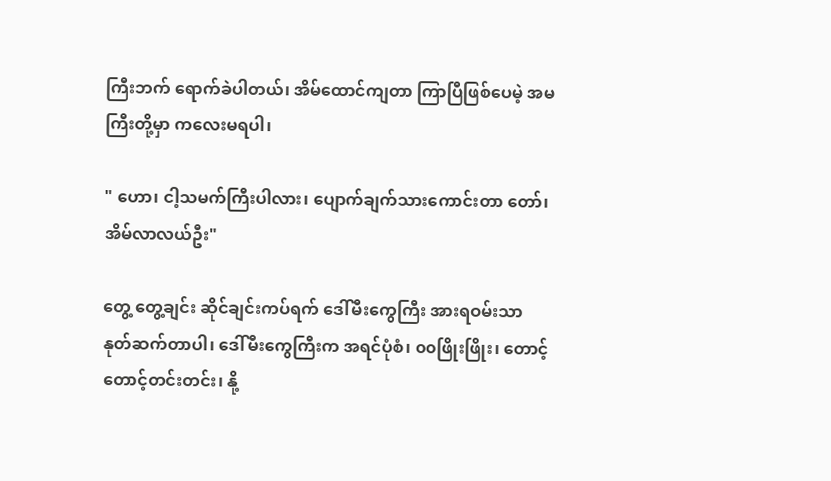ကြီးဘက် ရောက်ခဲပါတယ်၊ အိမ်ထောင်ကျတာ ကြာပြီဖြစ်ပေမဲ့ အမကြီးတို့မှာ ကလေးမရပါ၊

" ဟော၊ ငါ့သမက်ကြီးပါလား၊ ပျောက်ချက်သားကောင်းတာ တော်၊ အိမ်လာလယ်ဦး"

တွေ့ တွေ့ချင်း ဆိုင်ချင်းကပ်ရက် ဒေါ်မီးကွေကြီး အားရဝမ်းသာ နုတ်ဆက်တာပါ၊ ဒေါ်မီးကွေကြီးက အရင်ပုံစံ၊ ၀၀ဖြိုးဖြိုး၊ တောင့်တောင့်တင်းတင်း၊ နို့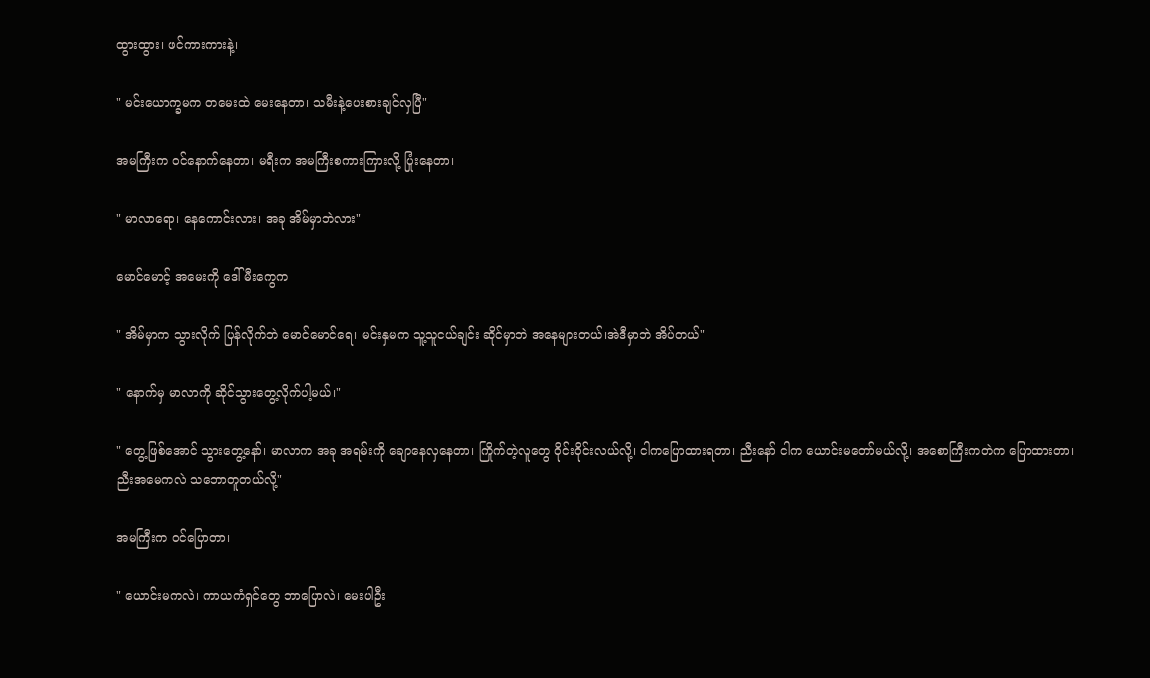ထွားထွား၊ ဖင်ကားကားနဲ့၊

" မင်းယောက္ခမက တမေးထဲ မေးနေတာ၊ သမီးနဲ့ပေးစားချင်လှပြီ"

အမကြီးက ဝင်နောက်နေတာ၊ မရီးက အမကြီးစကားကြားလို့ ပြုံးနေတာ၊

" မာလာရော၊ နေကောင်းလား၊ အခု အိမ်မှာဘဲလား"

မောင်မောင့် အမေးကို ဒေါ်မီးကွေက

" အိမ်မှာက သွားလိုက် ပြန်လိုက်ဘဲ မောင်မောင်ရေ၊ မင်းနှမက သူ့သူငယ်ချင်း ဆိုင်မှာဘဲ အနေများတယ်၊အဲဒီမှာဘဲ အိပ်တယ်"

" နောက်မှ မာလာကို ဆိုင်သွားတွေ့လိုက်ပါ့မယ်၊"

" တွေ့ဖြစ်အောင် သွားတွေ့နော်၊ မာလာက အခု အရမ်းကို ချောနေလှနေတာ၊ ကြိုက်တဲ့လူတွေ ဝိုင်းဝိုင်းလယ်လို့၊ ငါကပြောထားရတာ၊ ညီးနော် ငါက ယောင်းမတော်မယ်လို့၊ အစောကြီးကတဲက ပြောထားတာ၊ ညီးအမေကလဲ သဘောတူတယ်လို့"

အမကြီးက ဝင်ပြောတာ၊

" ယောင်းမကလဲ၊ ကာယကံရှင်တွေ ဘာပြောလဲ၊ မေးပါဦး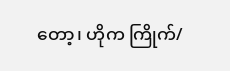တော့၊ ဟိုက ကြိုက်/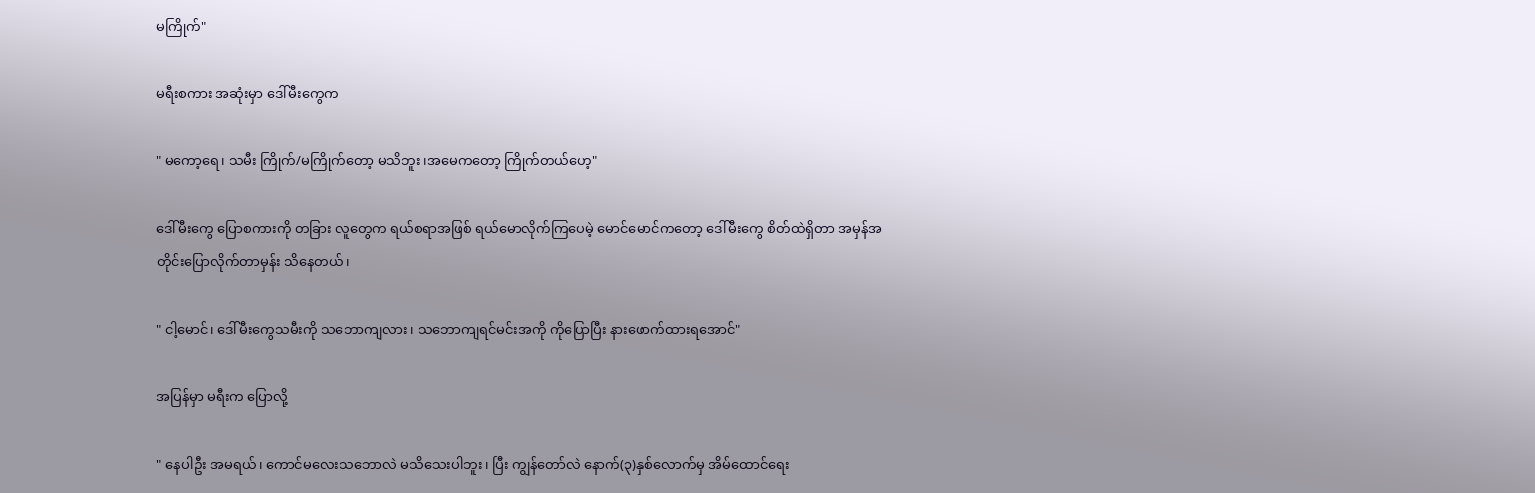မကြိုက်"

မရီးစကား အဆုံးမှာ ဒေါ်မီးကွေက

" မကော့ရေ၊ သမီး ကြိုက်/မကြိုက်တော့ မသိဘူး၊အမေကတော့ ကြိုက်တယ်ဟေ့"

ဒေါ်မီးကွေ ပြောစကားကို တခြား လူတွေက ရယ်စရာအဖြစ် ရယ်မောလိုက်ကြပေမဲ့ မောင်မောင်ကတော့ ဒေါ်မီးကွေ စိတ်ထဲရှိတာ အမှန်အတိုင်းပြောလိုက်တာမှန်း သိနေတယ်၊

" ငါ့မောင်၊ ဒေါ်မီးကွေသမီးကို သဘောကျလား၊ သဘောကျရင်မင်းအကို ကိုပြောပြီး နားဖောက်ထားရအောင်"

အပြန်မှာ မရီးက ပြောလို့

" နေပါဦး အမရယ်၊ ကောင်မလေးသဘောလဲ မသိသေးပါဘူး၊ ပြီး ကျွန်တော်လဲ နောက်(၃)နှစ်လောက်မှ အိမ်ထောင်ရေး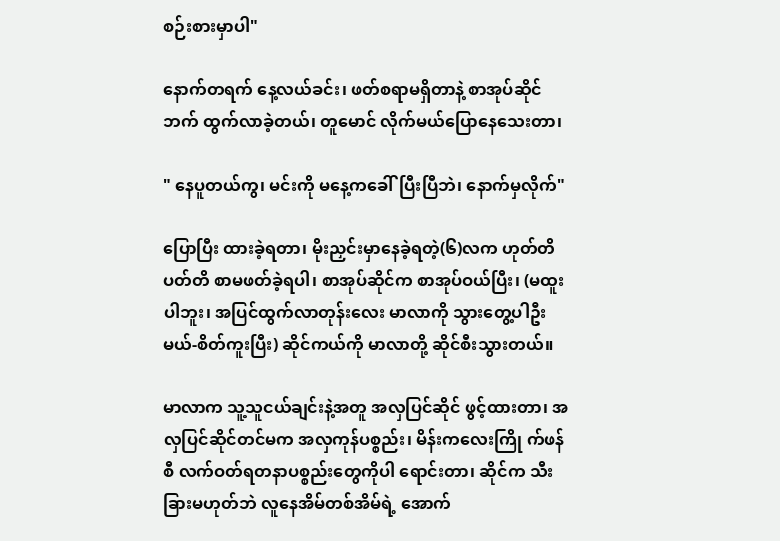စဉ်းစားမှာပါ"

နောက်တရက် နေ့လယ်ခင်း၊ ဖတ်စရာမရှိတာနဲ့ စာအုပ်ဆိုင်ဘက် ထွက်လာခဲ့တယ်၊ တူမောင် လိုက်မယ်ပြောနေသေးတာ၊

" နေပူတယ်ကွ၊ မင်းကို မနေ့ကခေါ်ပြီးပြီဘဲ၊ နောက်မှလိုက်"

ပြောပြီး ထားခဲ့ရတာ၊ မိုးညှင်းမှာနေခဲ့ရတဲ့(၆)လက ဟုတ်တိပတ်တိ စာမဖတ်ခဲ့ရပါ၊ စာအုပ်ဆိုင်က စာအုပ်ဝယ်ပြီး၊ (မထူးပါဘူး၊ အပြင်ထွက်လာတုန်းလေး မာလာကို သွားတွေ့ပါဦးမယ်-စိတ်ကူးပြီး) ဆိုင်ကယ်ကို မာလာတို့ ဆိုင်စီးသွားတယ်။

မာလာက သူ့သူငယ်ချင်းနဲ့အတူ အလှပြင်ဆိုင် ဖွင့်ထားတာ၊ အလှပြင်ဆိုင်တင်မက အလှကုန်ပစ္စည်း၊ မိန်းကလေးကြို က်ဖန်စီ လက်ဝတ်ရတနာပစ္စည်းတွေကိုပါ ရောင်းတာ၊ ဆိုင်က သီးခြားမဟုတ်ဘဲ လူနေအိမ်တစ်အိမ်ရဲ့ အောက်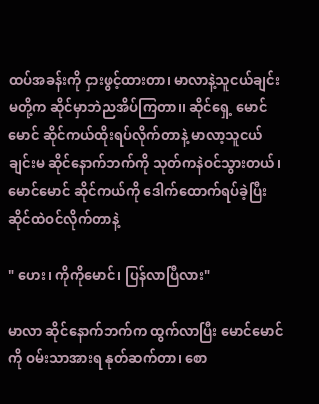ထပ်အခန်းကို ငှားဖွင့်ထားတာ၊ မာလာနဲ့သူငယ်ချင်းမတို့က ဆိုင်မှာဘဲညအိပ်ကြတာ၊၊ ဆိုင်ရှေ့ မောင်မောင် ဆိုင်ကယ်ထိုးရပ်လိုက်တာနဲ့ မာလာ့သူငယ်ချင်းမ ဆိုင်နောက်ဘက်ကို သုတ်ကနဲဝင်သွားတယ်၊ မောင်မောင် ဆိုင်ကယ်ကို ဒေါက်ထောက်ရပ်ခဲ့ပြီး ဆိုင်ထဲဝင်လိုက်တာနဲ့

" ဟေး၊ ကိုကိုမောင်၊ ပြန်လာပြီလား"

မာလာ ဆိုင်နောက်ဘက်က ထွက်လာပြီး မောင်မောင်ကို ဝမ်းသာအားရ နုတ်ဆက်တာ၊ စော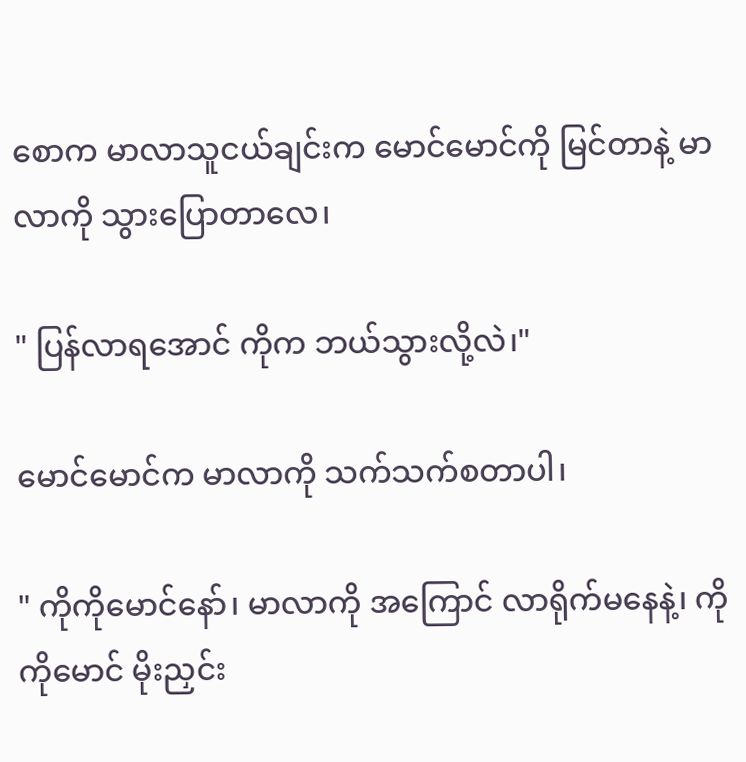စောက မာလာသူငယ်ချင်းက မောင်မောင်ကို မြင်တာနဲ့ မာလာကို သွားပြောတာလေ၊

" ပြန်လာရအောင် ကိုက ဘယ်သွားလို့လဲ၊"

မောင်မောင်က မာလာကို သက်သက်စတာပါ၊

" ကိုကိုမောင်နော်၊ မာလာကို အကြောင် လာရိုက်မနေနဲ့၊ ကိုကိုမောင် မိုးညှင်း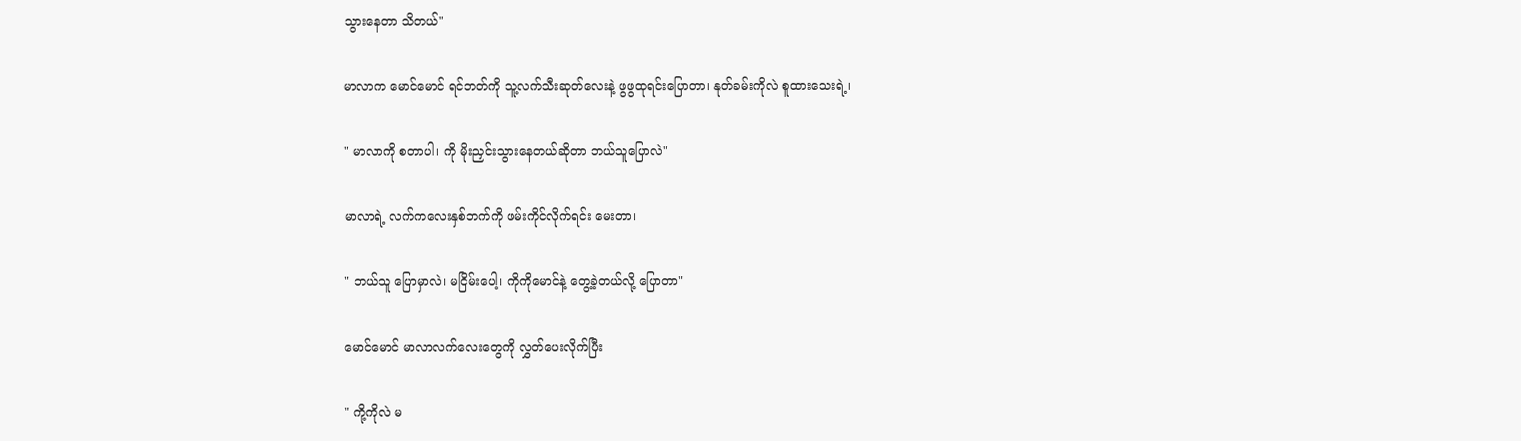သွားနေတာ သိတယ်"

မာလာက မောင်မောင် ရင်ဘတ်ကို သူ့လက်သီးဆုတ်လေးနဲ့ ဖွဖွထုရင်းပြောတာ၊ နုတ်ခမ်းကိုလဲ စူထားသေးရဲ့၊

" မာလာကို စတာပါ၊ ကို မိုးညှင်းသွားနေတယ်ဆိုတာ ဘယ်သူပြောလဲ"

မာလာရဲ့ လက်ကလေးနှစ်ဘက်ကို ဖမ်းကိုင်လိုက်ရင်း မေးတာ၊

" ဘယ်သူ ပြောမှာလဲ၊ မငြိမ်းပေါ့၊ ကိုကိုမောင်နဲ့ တွေ့ခဲ့တယ်လို့ ပြောတာ"

မောင်မောင် မာလာလက်လေးတွေကို လွှတ်ပေးလိုက်ပြီး

" ကို့ကိုလဲ မ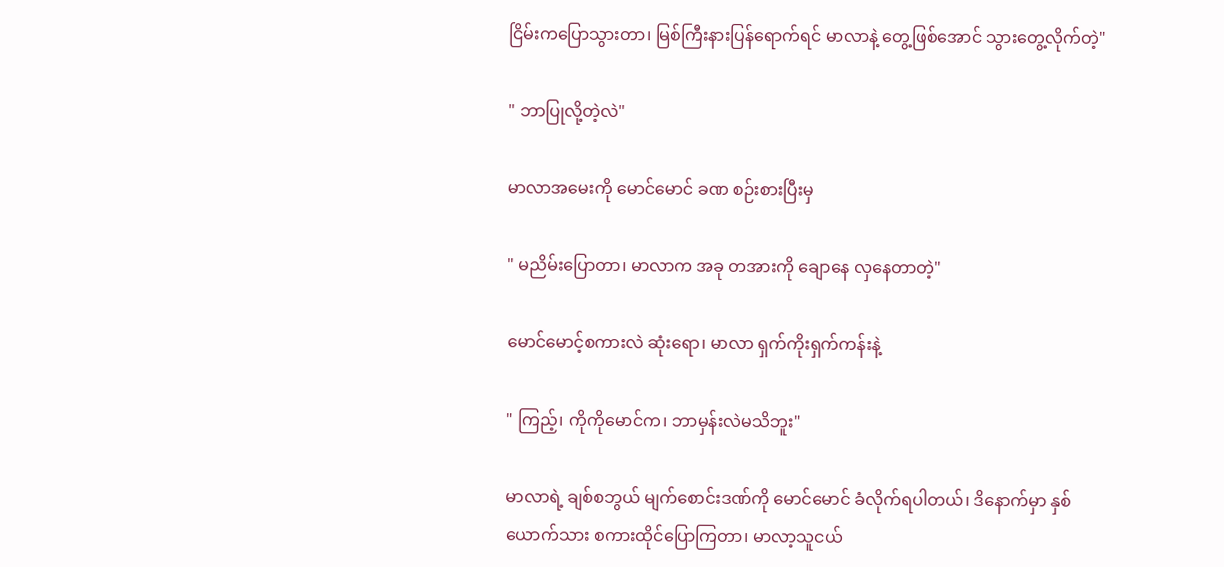ငြိမ်းကပြောသွားတာ၊ မြစ်ကြီးနားပြန်ရောက်ရင် မာလာနဲ့ တွေ့ဖြစ်အောင် သွားတွေ့လိုက်တဲ့"

" ဘာပြုလို့တဲ့လဲ"

မာလာအမေးကို မောင်မောင် ခဏ စဉ်းစားပြီးမှ

" မညိမ်းပြောတာ၊ မာလာက အခု တအားကို ချောနေ လှနေတာတဲ့"

မောင်မောင့်စကားလဲ ဆုံးရော၊ မာလာ ရှက်ကိုးရှက်ကန်းနဲ့

" ကြည့်၊ ကိုကိုမောင်က၊ ဘာမှန်းလဲမသိဘူး"

မာလာရဲ့ ချစ်စဘွယ် မျက်စောင်းဒဏ်ကို မောင်မောင် ခံလိုက်ရပါတယ်၊ ဒိနောက်မှာ နှစ်ယောက်သား စကားထိုင်ပြောကြတာ၊ မာလာ့သူငယ်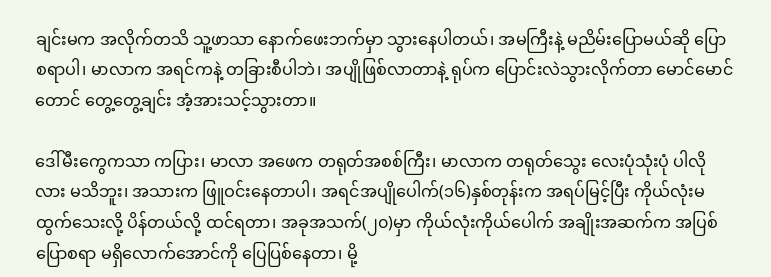ချင်းမက အလိုက်တသိ သူ့ဖာသာ နောက်ဖေးဘက်မှာ သွားနေပါတယ်၊ အမကြီးနဲ့ မညိမ်းပြောမယ်ဆို ပြောစရာပါ၊ မာလာက အရင်ကနဲ့ တခြားစီပါဘဲ၊ အပျိုဖြစ်လာတာနဲ့ ရုပ်က ပြောင်းလဲသွားလိုက်တာ မောင်မောင်တောင် တွေ့တွေ့ချင်း အံ့အားသင့်သွားတာ။

ဒေါ်မီးကွေကသာ ကပြား၊ မာလာ အဖေက တရုတ်အစစ်ကြီး၊ မာလာက တရုတ်သွေး လေးပုံသုံးပုံ ပါလိုလား မသိဘူး၊ အသားက ဖြူဝင်းနေတာပါ၊ အရင်အပျိုပေါက်(၁၆)နှစ်တုန်းက အရပ်မြင့်ပြီး ကိုယ်လုံးမထွက်သေးလို့ ပိန်တယ်လို့ ထင်ရတာ၊ အခုအသက်(၂၀)မှာ ကိုယ်လုံးကိုယ်ပေါက် အချိုးအဆက်က အပြစ်ပြောစရာ မရှိလောက်အောင်ကို ပြေပြစ်နေတာ၊ မို့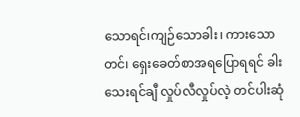သောရင်၊ကျဉ်သောခါး၊ ကားသောတင်၊ ရှေးခေတ်စာအရပြောရရင် ခါးသေးရင်ချီ လှုပ်လီလှုပ်လဲ့ တင်ပါးဆုံ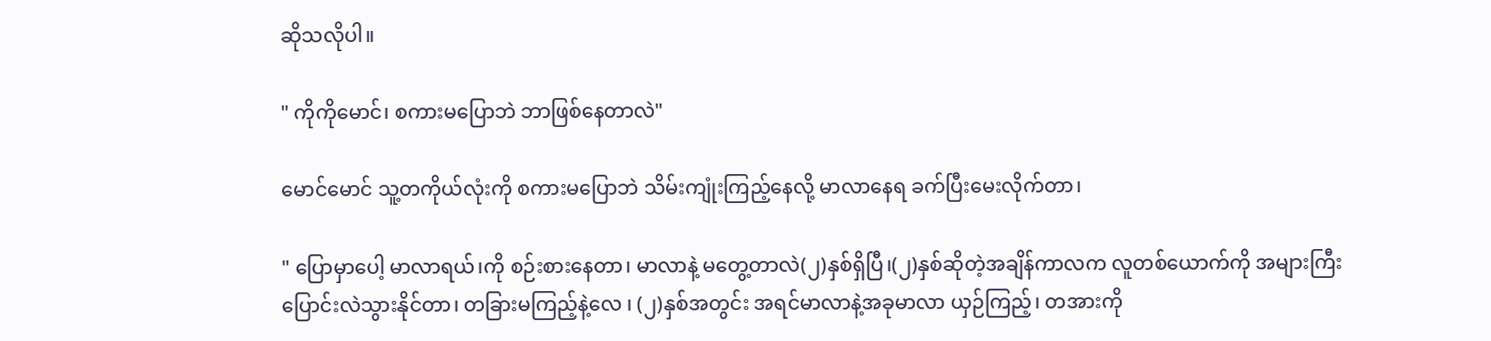ဆိုသလိုပါ။

" ကိုကိုမောင်၊ စကားမပြောဘဲ ဘာဖြစ်နေတာလဲ"

မောင်မောင် သူ့တကိုယ်လုံးကို စကားမပြောဘဲ သိမ်းကျုံးကြည့်နေလို့ မာလာနေရ ခက်ပြီးမေးလိုက်တာ၊

" ပြောမှာပေါ့ မာလာရယ်၊ကို စဉ်းစားနေတာ၊ မာလာနဲ့ မတွေ့တာလဲ(၂)နှစ်ရှိပြီ၊(၂)နှစ်ဆိုတဲ့အချိန်ကာလက လူတစ်ယောက်ကို အများကြီး ပြောင်းလဲသွားနိုင်တာ၊ တခြားမကြည့်နဲ့လေ ၊ (၂)နှစ်အတွင်း အရင်မာလာနဲ့အခုမာလာ ယှဉ်ကြည့်၊ တအားကို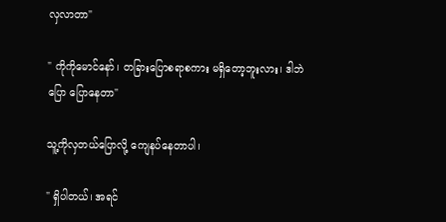လှလာတာ"

" ကိုကိုမောင်နော်၊ တခြားပြောစရာစကား မရှိတော့ဘူးလား၊ ဒါဘဲ ပြော ပြောနေတာ"

သူ့ကိုလှတယ်ပြောလို့ ကျေနပ်နေတာပါ၊

" ရှိပါတယ်၊ အရင်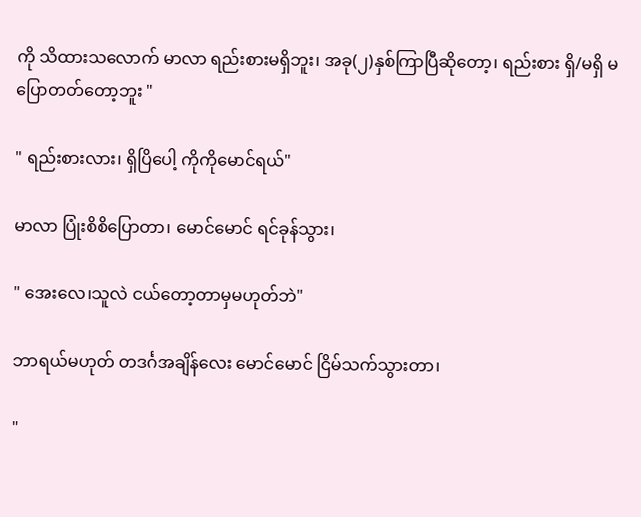ကို သိထားသလောက် မာလာ ရည်းစားမရှိဘူး၊ အခု(၂)နှစ်ကြာပြီဆိုတော့၊ ရည်းစား ရှိ/မရှိ မပြောတတ်တော့ဘူး "

" ရည်းစားလား၊ ရှိပြိပေါ့ ကိုကိုမောင်ရယ်"

မာလာ ပြုံးစိစိပြောတာ၊ မောင်မောင် ရင်ခုန်သွား၊

" အေးလေ၊သူလဲ ငယ်တော့တာမှမဟုတ်ဘဲ"

ဘာရယ်မဟုတ် တဒင်္ဂအချိန်လေး မောင်မောင် ငြိမ်သက်သွားတာ၊

"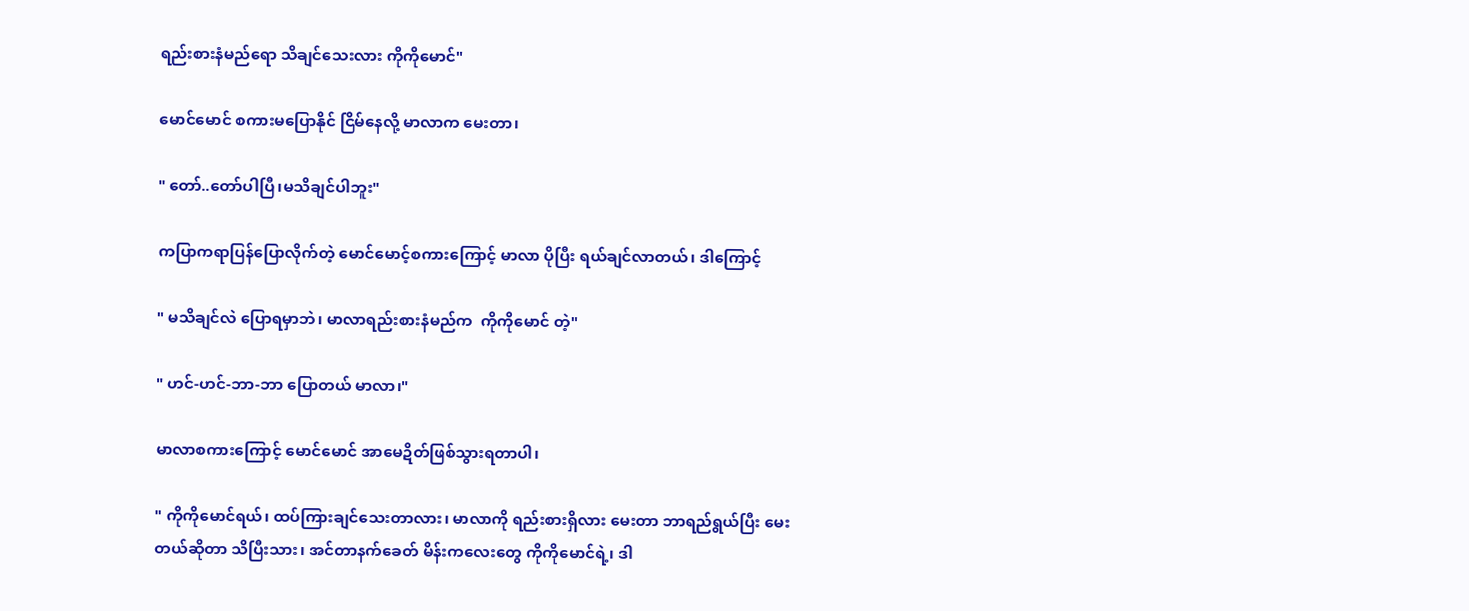ရည်းစားနံမည်ရော သိချင်သေးလား ကိုကိုမောင်"

မောင်မောင် စကားမပြောနိုင် ငြိမ်နေလို့ မာလာက မေးတာ၊

" တော်..တော်ပါပြီ၊မသိချင်ပါဘူး"

ကပြာကရာပြန်ပြောလိုက်တဲ့ မောင်မောင့်စကားကြောင့် မာလာ ပိုပြီး ရယ်ချင်လာတယ်၊ ဒါကြောင့်

" မသိချင်လဲ ပြောရမှာဘဲ၊ မာလာရည်းစားနံမည်က  ကိုကိုမောင် တဲ့"

" ဟင်-ဟင်-ဘာ-ဘာ ပြောတယ် မာလာ၊"

မာလာစကားကြောင့် မောင်မောင် အာမေဍိတ်ဖြစ်သွားရတာပါ၊

" ကိုကိုမောင်ရယ်၊ ထပ်ကြားချင်သေးတာလား၊ မာလာကို ရည်းစားရှိလား မေးတာ ဘာရည်ရွယ်ပြီး မေးတယ်ဆိုတာ သိပြီးသား၊ အင်တာနက်ခေတ် မိန်းကလေးတွေ ကိုကိုမောင်ရဲ့၊ ဒါ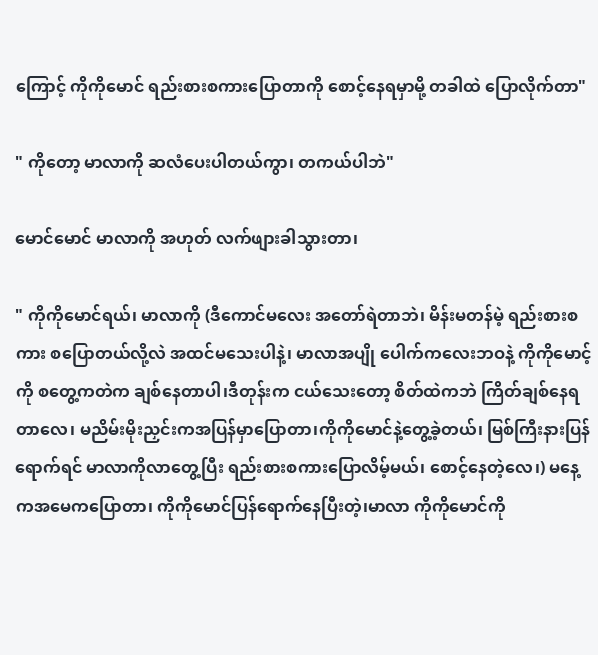ကြောင့် ကိုကိုမောင် ရည်းစားစကားပြောတာကို စောင့်နေရမှာမို့ တခါထဲ ပြောလိုက်တာ"

" ကိုတော့ မာလာကို ဆလံပေးပါတယ်ကွာ၊ တကယ်ပါဘဲ"

မောင်မောင် မာလာကို အဟုတ် လက်ဖျားခါသွားတာ၊

" ကိုကိုမောင်ရယ်၊ မာလာကို (ဒီကောင်မလေး အတော်ရဲတာဘဲ၊ မိန်းမတန်မဲ့ ရည်းစားစကား စပြောတယ်လို့လဲ အထင်မသေးပါနဲ့၊ မာလာအပျို ပေါက်ကလေးဘဝနဲ့ ကိုကိုမောင့်ကို စတွေ့ကတဲက ချစ်နေတာပါ၊ဒီတုန်းက ငယ်သေးတော့ စိတ်ထဲကဘဲ ကြိတ်ချစ်နေရတာလေ၊ မညိမ်းမိုးညှင်းကအပြန်မှာပြောတာ၊ကိုကိုမောင်နဲ့တွေ့ခဲ့တယ်၊ မြစ်ကြီးနားပြန်ရောက်ရင် မာလာကိုလာတွေ့ပြီး ရည်းစားစကားပြောလိမ့်မယ်၊ စောင့်နေတဲ့လေ၊) မနေ့ကအမေကပြောတာ၊ ကိုကိုမောင်ပြန်ရောက်နေပြီးတဲ့၊မာလာ ကိုကိုမောင်ကို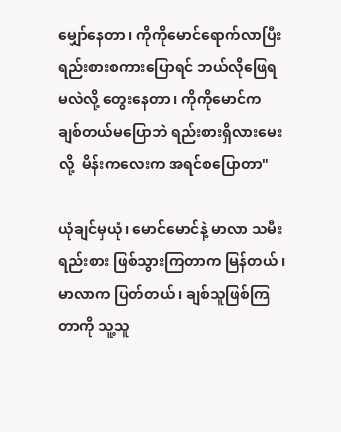မျှော်နေတာ၊ ကိုကိုမောင်ရောက်လာပြီး ရည်းစားစကားပြောရင် ဘယ်လိုဖြေရမလဲလို့ တွေးနေတာ၊ ကိုကိုမောင်က ချစ်တယ်မပြောဘဲ ရည်းစားရှိလားမေးလို့  မိန်းကလေးက အရင်စပြောတာ"

ယုံချင်မှယုံ၊ မောင်မောင်နဲ့ မာလာ သမီးရည်းစား ဖြစ်သွားကြတာက မြန်တယ်၊ မာလာက ပြတ်တယ်၊ ချစ်သူဖြစ်ကြတာကို သူ့သူ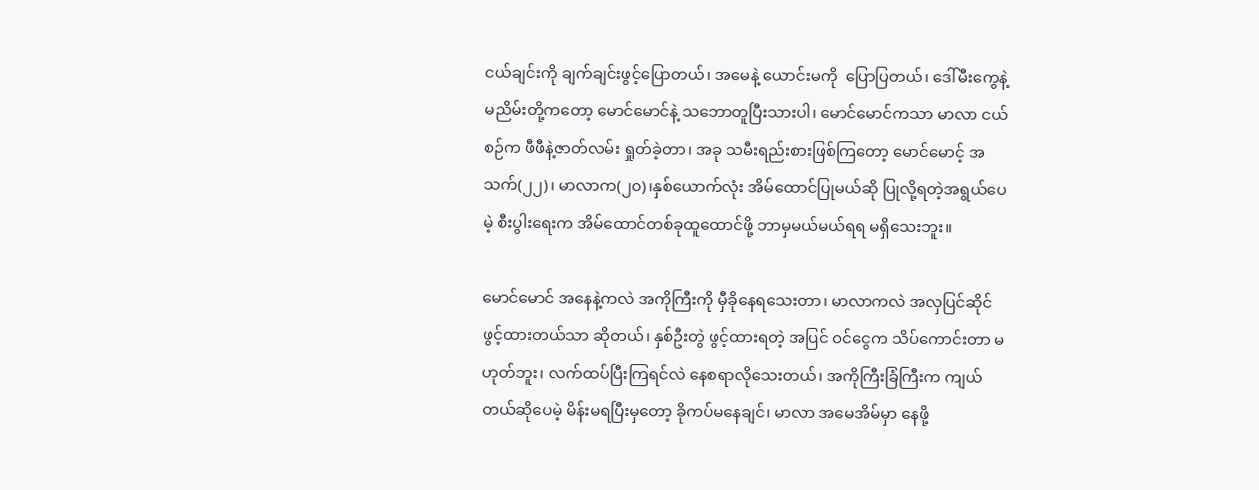ငယ်ချင်းကို ချက်ချင်းဖွင့်ပြောတယ်၊ အမေနဲ့ ယောင်းမကို  ပြောပြတယ်၊ ဒေါ်မီးကွေနဲ့ မညိမ်းတို့ကတော့ မောင်မောင်နဲ့ သဘောတူပြီးသားပါ၊ မောင်မောင်ကသာ မာလာ ငယ်စဉ်က ဖီဖီနဲ့ဇာတ်လမ်း ရှုတ်ခဲ့တာ၊ အခု သမီးရည်းစားဖြစ်ကြတော့ မောင်မောင့် အသက်(၂၂)၊ မာလာက(၂၀)၊နှစ်ယောက်လုံး အိမ်ထောင်ပြုမယ်ဆို ပြုလို့ရတဲ့အရွယ်ပေမဲ့ စီးပွါးရေးက အိမ်ထောင်တစ်ခုထူထောင်ဖို့ ဘာမှမယ်မယ်ရရ မရှိသေးဘူး။

မောင်မောင် အနေနဲ့ကလဲ အကိုကြီးကို မှီခိုနေရသေးတာ၊ မာလာကလဲ အလှပြင်ဆိုင် ဖွင့်ထားတယ်သာ ဆိုတယ်၊ နှစ်ဦးတွဲ ဖွင့်ထားရတဲ့ အပြင် ဝင်ငွေက သိပ်ကောင်းတာ မဟုတ်ဘူး၊ လက်ထပ်ပြီးကြရင်လဲ နေစရာလိုသေးတယ်၊ အကိုကြီးခြံကြီးက ကျယ်တယ်ဆိုပေမဲ့ မိန်းမရပြီးမှတော့ ခိုကပ်မနေချင်၊ မာလာ အမေအိမ်မှာ နေဖို့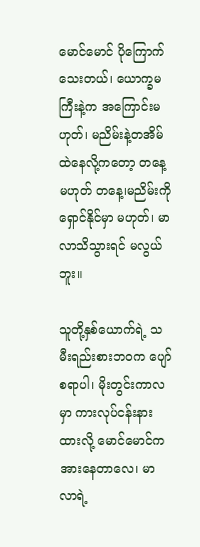မောင်မောင် ပိုကြောက်သေးတယ်၊ ယောက္ခမကြီးနဲ့က အကြောင်းမဟုတ်၊ မညိမ်းနဲ့တအိမ်ထဲနေလို့ကတော့ တနေ့မဟုတ် တနေ့၊မညိမ်းကိုရှောင်နိုင်မှာ မဟုတ်၊ မာလာသိသွားရင် မလွယ်ဘူး။

သူတို့နှစ်ယောက်ရဲ့ သမီးရည်းစားဘဝက ပျော်စရာပါ၊ မိုးတွင်းကာလမှာ ကားလုပ်ငန်းနားထားလို့ မောင်မောင်က အားနေတာလေ၊ မာလာရဲ့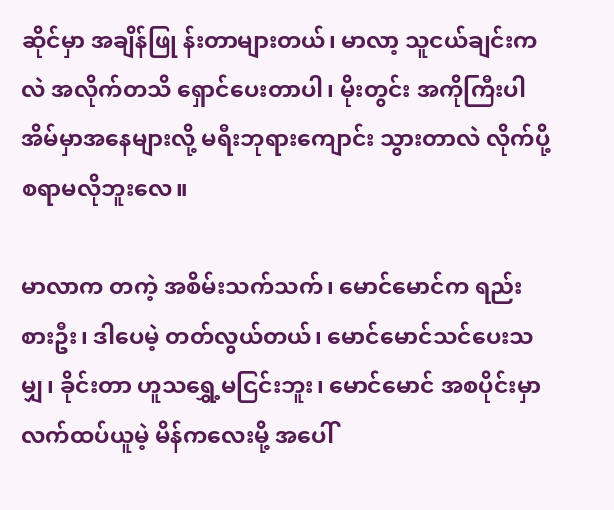ဆိုင်မှာ အချိန်ဖြု န်းတာများတယ်၊ မာလာ့ သူငယ်ချင်းကလဲ အလိုက်တသိ ရှောင်ပေးတာပါ၊ မိုးတွင်း အကိုကြီးပါ အိမ်မှာအနေများလို့ မရီးဘုရားကျောင်း သွားတာလဲ လိုက်ပို့စရာမလိုဘူးလေ။

မာလာက တကဲ့ အစိမ်းသက်သက်၊ မောင်မောင်က ရည်းစားဦး၊ ဒါပေမဲ့ တတ်လွယ်တယ်၊ မောင်မောင်သင်ပေးသမျှ၊ ခိုင်းတာ ဟူသရွှေ့မငြင်းဘူး၊ မောင်မောင် အစပိုင်းမှာ လက်ထပ်ယူမဲ့ မိန်ကလေးမို့ အပေါ်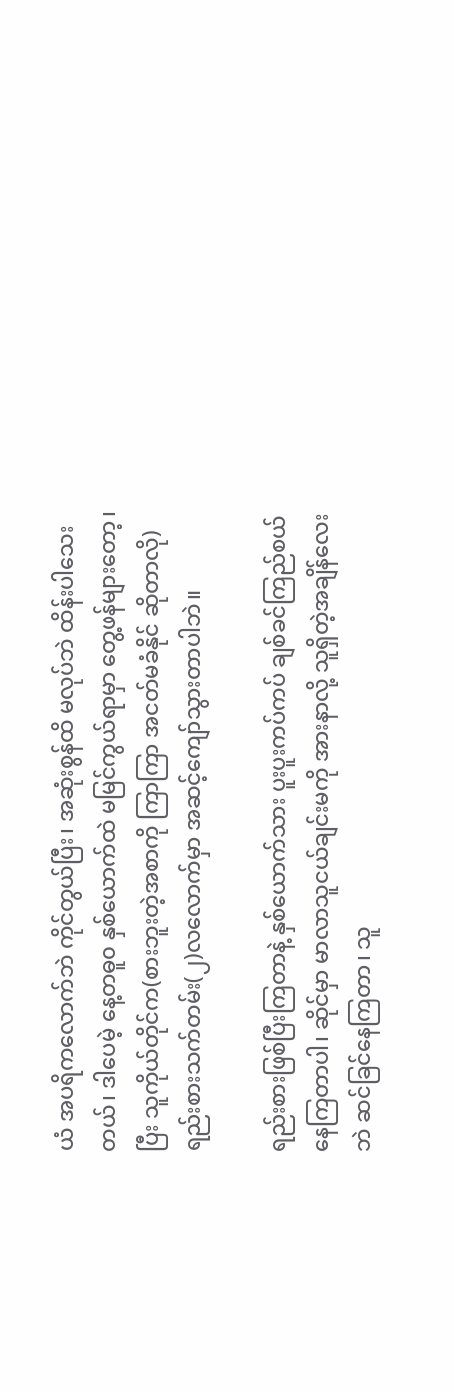ယံ အပရိကလောက်ဘဲ ကိုင်တွယ်ပြီး၊ အဆုံးစွန်ထိ မလုပ်ဘဲ ထိန်းပါသေးတယ်၊ ဒါပေမဲ့ နေ့တဓူ၀ နှစ်ယောက်ထဲ မမြင်ကွယ်ရာမှာ တွေ့ဖန်များတော့၊ပြီး သူကိုယ်တိုင်က(စားဘူးတဲ့အစာကို ကြာကြာ အငတ်မခံနိုင် ဆိုတာလို) ရည်းစားသက်တမ်း(၂)လလောက်မှာ အဆင့်ကျော်သွားတာပါဘဲ။

ရည်းစားဖြစ်ပြီးကြတာနဲ့ နှစ်ယောက်သား ပူးပူးကပ်ကပ် ချစ်ခင်ကြည်စယ်နေကြတာပါ၊ ဆိုင်မှာ မာလာသူငယ်ချင်းမကို အားနာလို့ သူရှိတဲ့အချိန်လေးဘဲ ဆင်ခြင်နေကြတာ၊ သူ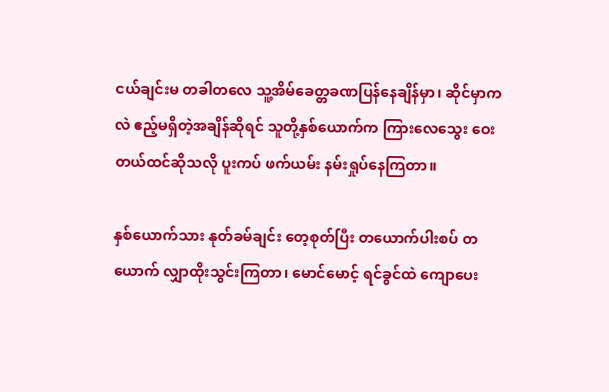ငယ်ချင်းမ တခါတလေ သူ့အိမ်ခေတ္တခဏပြန်နေချိန်မှာ၊ ဆိုင်မှာကလဲ ဧည့်မရှိတဲ့အချိန်ဆိုရင် သူတို့နှစ်ယောက်က ကြားလေသွေး ဝေးတယ်ထင်ဆိုသလို ပူးကပ် ဖက်ယမ်း နမ်းရှုပ်နေကြတာ။

နှစ်ယောက်သား နုတ်ခမ်ချင်း တေ့စုတ်ပြီး တယောက်ပါးစပ် တယောက် လျှာထိုးသွင်းကြတာ၊ မောင်မောင့် ရင်ခွင်ထဲ ကျောပေး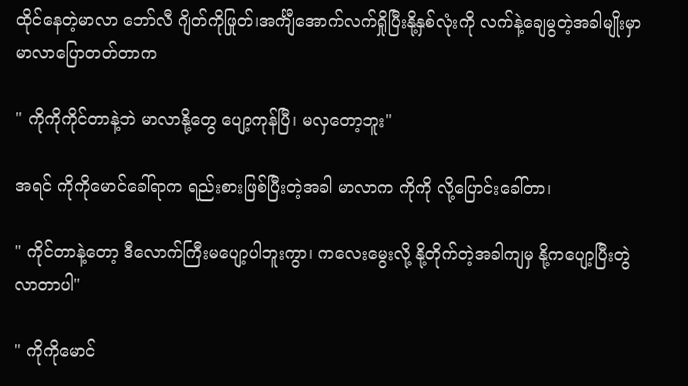ထိုင်နေတဲ့မာလာ ဘော်လီ ဂျိတ်ကိုဖြုတ်၊အင်္ကျီအောက်လက်ရှိုပြီးနို့နှစ်လုံးကို လက်နဲ့ချေမွတဲ့အခါမျိုးမှာ မာလာပြောတတ်တာက

" ကိုကိုကိုင်တာနဲ့ဘဲ မာလာနို့တွေ ပျော့ကုန်ပြီ၊ မလှတော့ဘူး"

အရင် ကိုကိုမောင်ခေါ်ရာက ရည်းစားဖြစ်ပြီးတဲ့အခါ မာလာက ကိုကို လို့ပြောင်းခေါ်တာ၊

" ကိုင်တာနဲ့တော့ ဒီလောက်ကြီးမပျော့ပါဘူးကွာ၊ ကလေးမွေးလို့ နို့တိုက်တဲ့အခါကျမှ နို့ကပျော့ပြီးတွဲလာတာပါ"

" ကိုကိုမောင်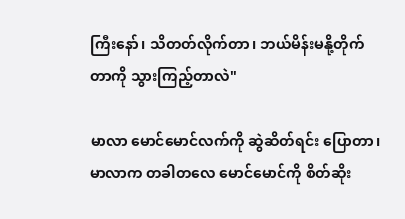ကြီးနော်၊ သိတတ်လိုက်တာ၊ ဘယ်မိန်းမနို့တိုက်တာကို သွားကြည့်တာလဲ"

မာလာ မောင်မောင်လက်ကို ဆွဲဆိတ်ရင်း ပြောတာ၊ မာလာက တခါတလေ မောင်မောင်ကို စိတ်ဆိုး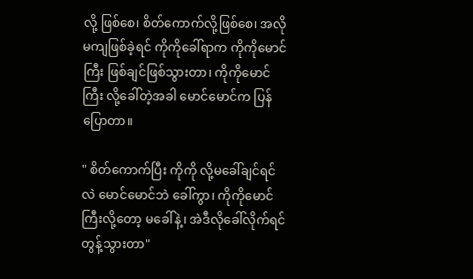လို့ ဖြစ်စေ၊ စိတ်ကောက်လို့ဖြစ်စေ၊ အလိုမကျဖြစ်ခဲ့ရင် ကိုကိုခေါ်ရာက ကိုကိုမောင်ကြီး ဖြစ်ချင်ဖြစ်သွားတာ၊ ကိုကိုမောင်ကြီး လို့ခေါ်တဲ့အခါ မောင်မောင်က ပြန်ပြောတာ။

" စိတ်ကောက်ပြီး ကိုကို လို့မခေါ်ချင်ရင်လဲ မောင်မောင်ဘဲ ခေါ်ကွာ၊ ကိုကိုမောင်ကြီးလို့တော့ မခေါ်နဲ့၊ အဲဒီလိုခေါ်လိုက်ရင် တွန့်သွားတာ"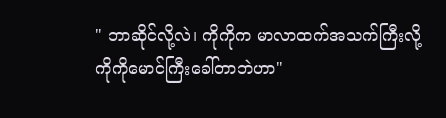" ဘာဆိုင်လို့လဲ၊ ကိုကိုက မာလာထက်အသက်ကြီးလို့ ကိုကိုမောင်ကြီးခေါ်တာဘဲဟာ"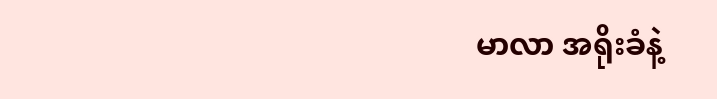မာလာ အရိုးခံနဲ့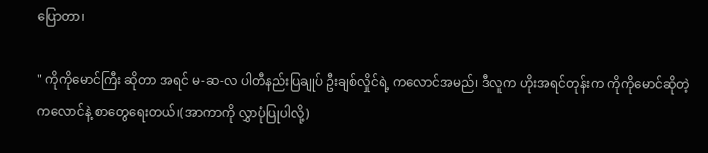ပြောတာ၊

" ကိုကိုမောင်ကြီး ဆိုတာ အရင် မ-ဆ-လ ပါတီနည်းပြချုပ် ဦးချစ်လှိုင်ရဲ့ ကလောင်အမည်၊ ဒီလူက ဟိုးအရင်တုန်းက ကိုကိုမောင်ဆိုတဲ့ ကလောင်နဲ့ စာတွေရေးတယ်၊(အာကာကို လွှာပုံပြုပါလို့)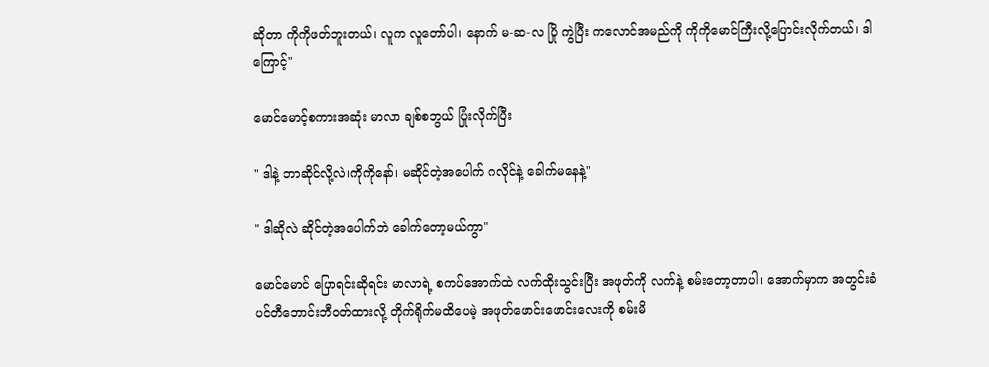ဆိုတာ ကိုကိုဖတ်ဘူးတယ်၊ လူက လူတော်ပါ၊ နောက် မ-ဆ-လ ပြို ကွဲပြီး ကလောင်အမည်ကို ကိုကိုမောင်ကြီးလို့ပြောင်းလိုက်တယ်၊ ဒါကြောင့်"

မောင်မောင့်စကားအဆုံး မာလာ ချစ်စဘွယ် ပြုံးလိုက်ပြီး

" ဒါနဲ့ ဘာဆိုင်လို့လဲ၊ကိုကိုနော်၊ မဆိုင်တဲ့အပေါက် ဂလိုင်နဲ့ ခေါက်မနေနဲ့"

" ဒါဆိုလဲ ဆိုင်တဲ့အပေါက်ဘဲ ခေါက်တော့မယ်ကွာ"

မောင်မောင် ပြောရင်းဆိုရင်း မာလာရဲ့ စကပ်အောက်ထဲ လက်ထိုးသွင်းပြီး အဖုတ်ကို လက်နဲ့ စမ်းတော့တာပါ၊ အောက်မှာက အတွင်းခံ ပင်တီဘောင်းဘီဝတ်ထားလို့ တိုက်ရိုက်မထိပေမဲ့ အဖုတ်ဖောင်းဖောင်းလေးကို စမ်းမိ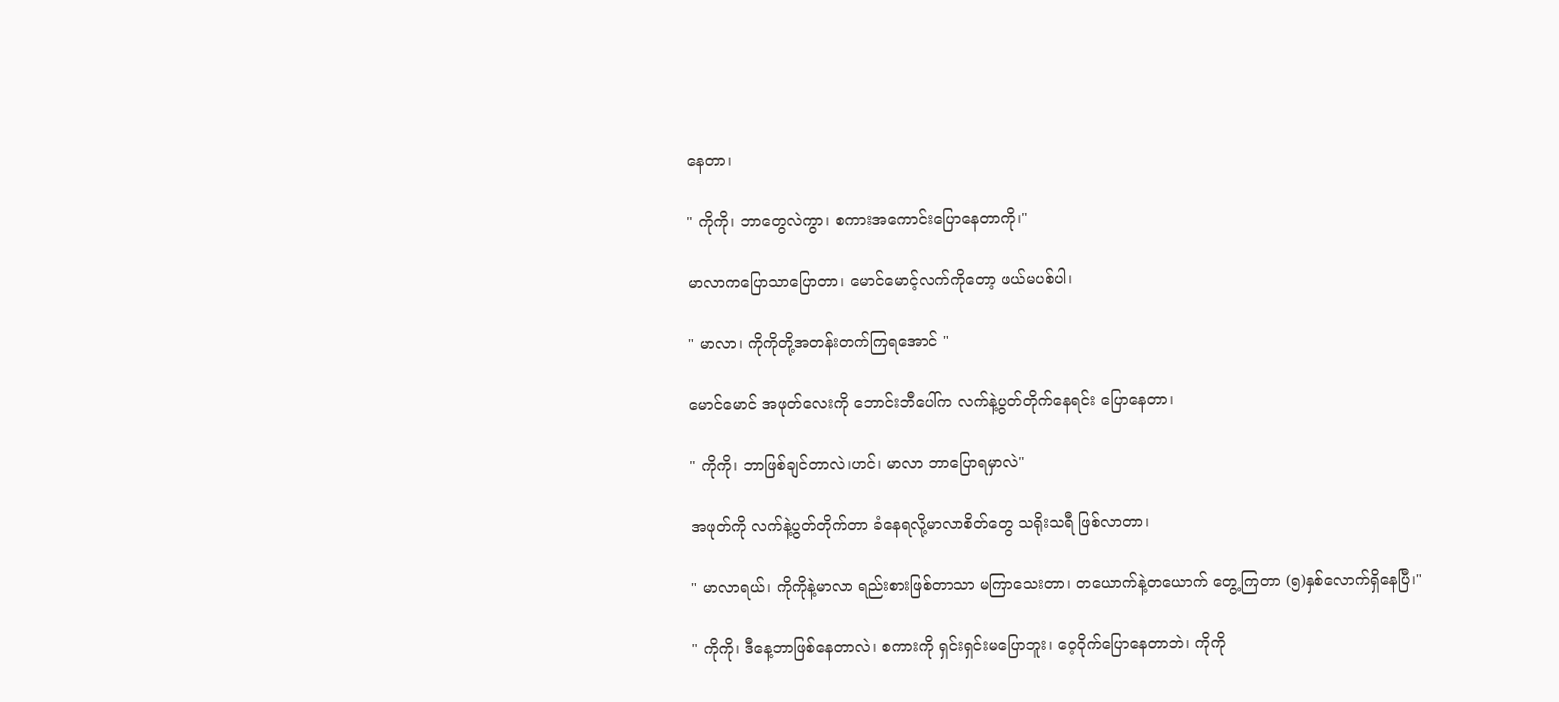နေတာ၊

" ကိုကို၊ ဘာတွေလဲကွာ၊ စကားအကောင်းပြောနေတာကို၊"

မာလာကပြောသာပြောတာ၊ မောင်မောင့်လက်ကိုတော့ ဖယ်မပစ်ပါ၊

" မာလာ၊ ကိုကိုတို့အတန်းတက်ကြရအောင် "

မောင်မောင် အဖုတ်လေးကို ဘောင်းဘီပေါ်က လက်နဲ့ပွတ်တိုက်နေရင်း ပြောနေတာ၊

" ကိုကို၊ ဘာဖြစ်ချင်တာလဲ၊ဟင်၊ မာလာ ဘာပြောရမှာလဲ"

အဖုတ်ကို လက်နဲ့ပွတ်တိုက်တာ ခံနေရလို့မာလာစိတ်တွေ သရိုးသရီ ဖြစ်လာတာ၊

" မာလာရယ်၊ ကိုကိုနဲ့မာလာ ရည်းစားဖြစ်တာသာ မကြာသေးတာ၊ တယောက်နဲ့တယောက် တွေ့ကြတာ (၅)နှစ်လောက်ရှိနေပြီ၊"

" ကိုကို၊ ဒီနေ့ဘာဖြစ်နေတာလဲ၊ စကားကို ရှင်းရှင်းမပြောဘူး၊ ၀ေ့ဝိုက်ပြောနေတာဘဲ၊ ကိုကို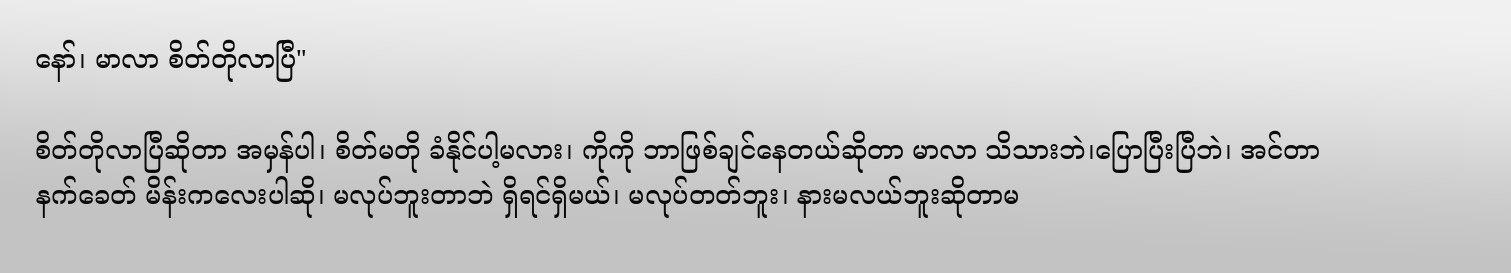နော်၊ မာလာ စိတ်တိုလာပြီ"

စိတ်တိုလာပြီဆိုတာ အမှန်ပါ၊ စိတ်မတို ခံနိုင်ပါ့မလား၊ ကိုကို ဘာဖြစ်ချင်နေတယ်ဆိုတာ မာလာ သိသားဘဲ၊ပြောပြီးပြီဘဲ၊ အင်တာနက်ခေတ် မိန်းကလေးပါဆို၊ မလုပ်ဘူးတာဘဲ ရှိရင်ရှိမယ်၊ မလုပ်တတ်ဘူး၊ နားမလယ်ဘူးဆိုတာမ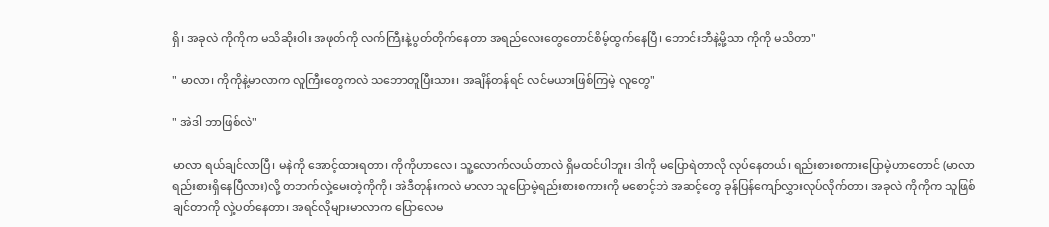ရှိ၊ အခုလဲ ကိုကိုက မသိဆိုးဝါး အဖုတ်ကို လက်ကြီးနဲ့ပွတ်တိုက်နေတာ အရည်လေးတွေတောင်စိမ့်ထွက်နေပြီ၊ ဘောင်းဘီနဲ့မို့သာ ကိုကို မသိတာ"

" မာလာ၊ ကိုကိုနဲ့မာလာက လူကြီးတွေကလဲ သဘောတူပြီးသား၊ အချိန်တန်ရင် လင်မယားဖြစ်ကြမဲ့ လူတွေ"

" အဲဒါ ဘာဖြစ်လဲ"

မာလာ ရယ်ချင်လာပြီ၊ မနဲကို အောင့်ထားရတာ၊ ကိုကိုဟာလေ၊ သူ့လောက်လယ်တာလဲ ရှိမထင်ပါဘူး၊ ဒါကို မပြောရဲတာလို လုပ်နေတယ်၊ ရည်းစားစကားပြောမဲ့ဟာတောင် (မာလာရည်းစားရှိနေပြီလား)လို့ တဘက်လှဲ့မေးတဲ့ကိုကို၊ အဲဒီတုန်းကလဲ မာလာ သူပြောမဲ့ရည်းစားစကားကို မစောင့်ဘဲ အဆင့်တွေ ခုန်ပြန်ကျော်လွှားလုပ်လိုက်တာ၊ အခုလဲ ကိုကိုက သူဖြစ်ချင်တာကို လှဲ့ပတ်နေတာ၊ အရင်လိုများမာလာက ပြောလေမ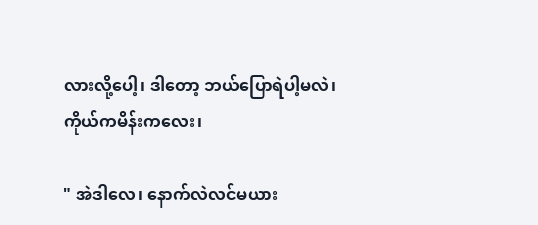လားလို့ပေါ့၊ ဒါတော့ ဘယ်ပြောရဲပါ့မလဲ၊ ကိုယ်ကမိန်းကလေး၊

" အဲဒါလေ၊ နောက်လဲလင်မယား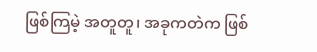ဖြစ်ကြမဲ့ အတူတူ၊ အခုကတဲက ဖြစ်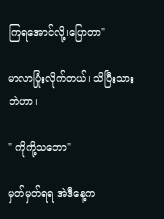ကြရအောင်လို့၊ပြောတာ"

မာလာပြုံးလိုက်တယ်၊ သိပြီးသားဘဲဟာ၊

" ကိုကို့သဘော"

မှတ်မှတ်ရရ အဲဒီနေ့က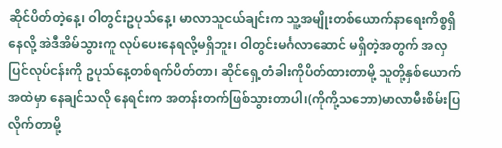ဆိုင်ပိတ်တဲ့နေ့၊ ဝါတွင်းဥပုသ်နေ့၊ မာလာသူငယ်ချင်းက သူ့အမျိုးတစ်ယောက်နာရေးကိစ္စရှိနေလို့ အဲဒီအိမ်သွားကူ လုပ်ပေးနေရလို့မရှိဘူး၊ ဝါတွင်းမင်္ဂလာဆောင် မရှိတဲ့အတွက် အလှပြင်လုပ်ငန်းကို ဥပုသ်နေ့တစ်ရက်ပိတ်တာ၊ ဆိုင်ရှေ့တံခါးကိုပိတ်ထားတာမို့ သူတို့နှစ်ယောက် အထဲမှာ နေချင်သလို နေရင်းက အတန်းတက်ဖြစ်သွားတာပါ၊(ကိုကို့သဘော)မာလာမီးစိမ်းပြလိုက်တာမို့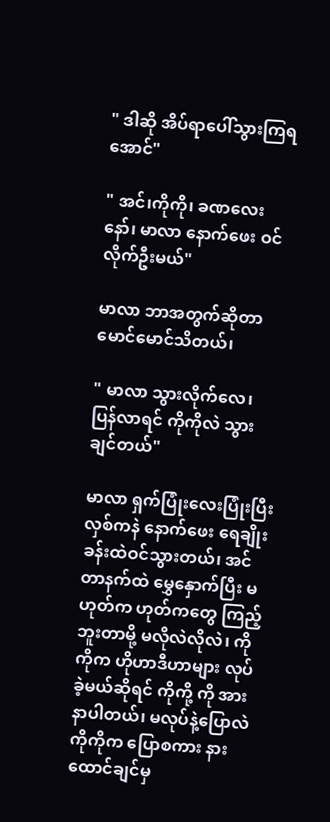" ဒါဆို အိပ်ရာပေါ်သွားကြရအောင်"

" အင်၊ကိုကို၊ ခဏလေးနော်၊ မာလာ နောက်ဖေး ဝင်လိုက်ဦးမယ်"

မာလာ ဘာအတွက်ဆိုတာ မောင်မောင်သိတယ်၊

" မာလာ သွားလိုက်လေ၊ ပြန်လာရင် ကိုကိုလဲ သွားချင်တယ်"

မာလာ ရှက်ပြုံးလေးပြုံးပြီး လှစ်ကနဲ နောက်ဖေး ရေချိုးခန်းထဲဝင်သွားတယ်၊ အင်တာနက်ထဲ မွှေနှောက်ပြီး မဟုတ်က ဟုတ်ကတွေ ကြည့်ဘူးတာမို့ မလိုလဲလိုလဲ၊ ကိုကိုက ဟိုဟာဒီဟာများ လုပ်ခဲ့မယ်ဆိုရင် ကိုကို့ ကို အားနာပါတယ်၊ မလုပ်နဲ့ပြောလဲ ကိုကိုက ပြောစကား နားထောင်ချင်မှ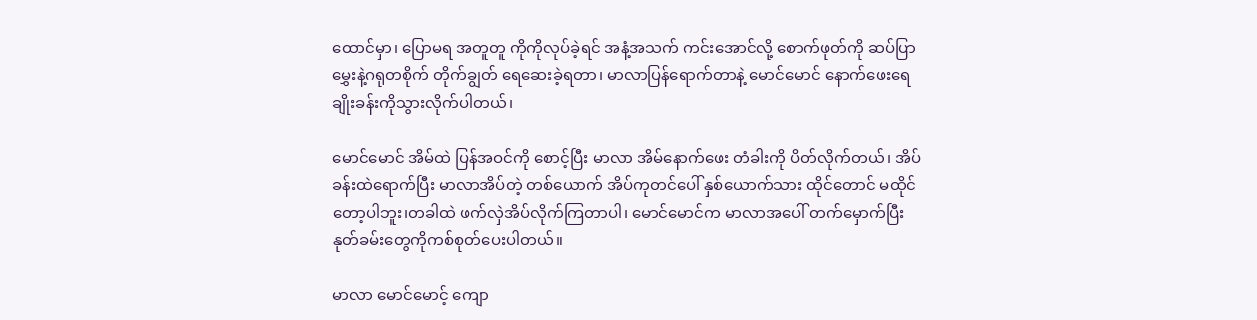ထောင်မှာ၊ ပြောမရ အတူတူ ကိုကိုလုပ်ခဲ့ရင် အနံ့အသက် ကင်းအောင်လို့ စောက်ဖုတ်ကို ဆပ်ပြာမွှေးနဲ့ဂရုတစိုက် တိုက်ချွတ် ရေဆေးခဲ့ရတာ၊ မာလာပြန်ရောက်တာနဲ့ မောင်မောင် နောက်ဖေးရေချိုးခန်းကိုသွားလိုက်ပါတယ်၊

မောင်မောင် အိမ်ထဲ ပြန်အဝင်ကို စောင့်ပြီး မာလာ အိမ်နောက်ဖေး တံခါးကို ပိတ်လိုက်တယ်၊ အိပ်ခန်းထဲရောက်ပြီး မာလာအိပ်တဲ့ တစ်ယောက် အိပ်ကုတင်ပေါ် နှစ်ယောက်သား ထိုင်တောင် မထိုင်တော့ပါဘူး၊တခါထဲ ဖက်လှဲအိပ်လိုက်ကြတာပါ၊ မောင်မောင်က မာလာအပေါ် တက်မှောက်ပြီး နုတ်ခမ်းတွေကိုကစ်စုတ်ပေးပါတယ်။

မာလာ မောင်မောင့် ကျော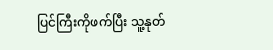ပြင်ကြီးကိုဖက်ပြီး သူ့နုတ်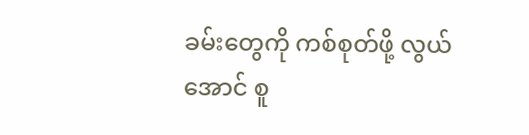ခမ်းတွေကို ကစ်စုတ်ဖို့ လွယ်အောင် စူ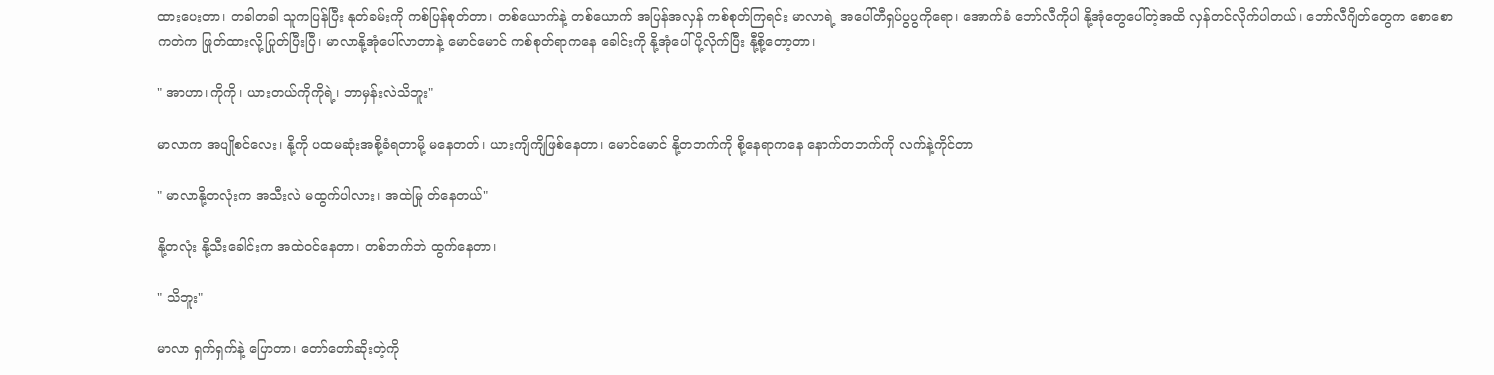ထားပေးတာ၊ တခါတခါ သူကပြန်ပြီး နုတ်ခမ်းကို ကစ်ပြန်စုတ်တာ၊ တစ်ယောက်နဲ့ တစ်ယောက် အပြန်အလှန် ကစ်စုတ်ကြရင်း မာလာရဲ့ အပေါ်တီရှပ်ပွပွကိုရော၊ အောက်ခံ ဘော်လီကိုပါ နို့အုံတွေပေါ်တဲ့အထိ လှန်တင်လိုက်ပါတယ်၊ ဘော်လီဂျိတ်တွေက စောစောကတဲက ဖြုတ်ထားလို့ပြုတ်ပြီးပြီ၊ မာလာနို့အုံပေါ်လာတာနဲ့ မောင်မောင် ကစ်စုတ်ရာကနေ ခေါင်းကို နို့အုံပေါ်ပို့လိုက်ပြီး နီု့စို့တော့တာ၊

" အာဟာ၊ကိုကို၊ ယားတယ်ကိုကိုရဲ့၊ ဘာမှန်းလဲသိဘူး"

မာလာက အပျိုစင်လေး၊ နို့ကို ပထမဆုံးအစို့ခံရတာမို့ မနေတတ်၊ ယားကျိကျိဖြစ်နေတာ၊ မောင်မောင် နို့တဘက်ကို စို့နေရာကနေ နောက်တဘက်ကို လက်နဲ့ကိုင်တာ

" မာလာနို့တလုံးက အသီးလဲ မထွက်ပါလား၊ အထဲမြု တ်နေတယ်"

နို့တလုံး နို့သီးခေါင်းက အထဲဝင်နေတာ၊ တစ်ဘက်ဘဲ ထွက်နေတာ၊

" သိဘူး"

မာလာ ရှက်ရှက်နဲ့ ပြောတာ၊ တော်တော်ဆိုးတဲ့ကို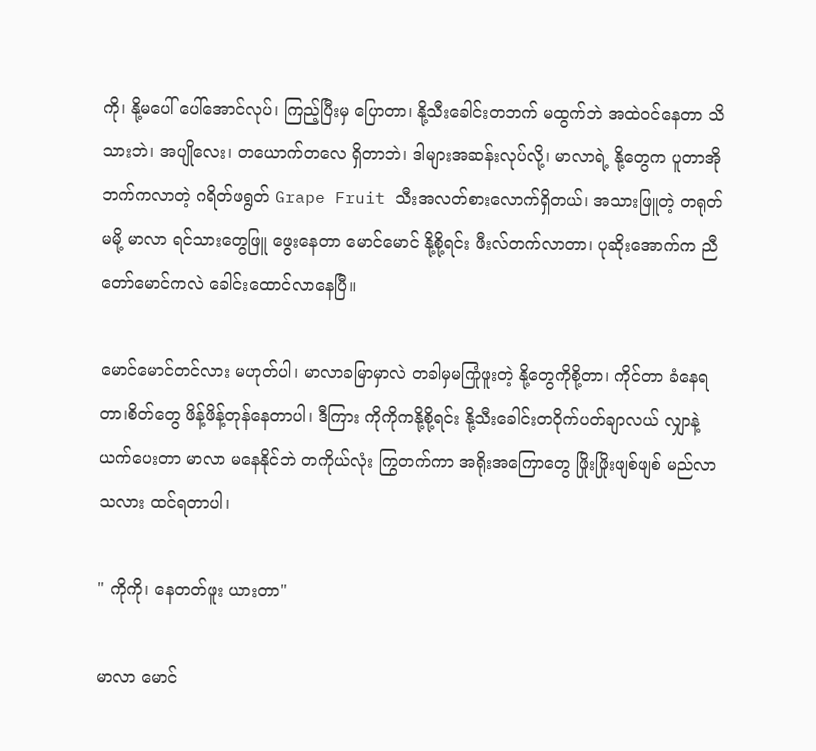ကို၊ နို့မပေါ် ပေါ်အောင်လုပ်၊ ကြည့်ပြီးမှ ပြောတာ၊ နို့သီးခေါင်းတဘက် မထွက်ဘဲ အထဲဝင်နေတာ သိသားဘဲ၊ အပျိုလေး၊ တယောက်တလေ ရှိတာဘဲ၊ ဒါများအဆန်းလုပ်လို့၊ မာလာရဲ့ နို့တွေက ပူတာအို ဘက်ကလာတဲ့ ဂရိတ်ဖရွတ် Grape Fruit သီးအလတ်စားလောက်ရှိတယ်၊ အသားဖြူတဲ့ တရုတ်မမို့ မာလာ ရင်သားတွေဖြူ ဖွေးနေတာ မောင်မောင် နို့စို့ရင်း ဖီးလ်တက်လာတာ၊ ပုဆိုးအောက်က ညီတော်မောင်ကလဲ ခေါင်းထောင်လာနေပြီ။

မောင်မောင်တင်လား မဟုတ်ပါ၊ မာလာခမြာမှာလဲ တခါမှမကြုံဖူးတဲ့ နို့တွေကိုစို့တာ၊ ကိုင်တာ ခံနေရတာ၊စိတ်တွေ ဖိန့်ဖိန့်တုန်နေတာပါ၊ ဒီကြား ကိုကိုကနို့စို့ရင်း နို့သီးခေါင်းတဝိုက်ပတ်ချာလယ် လျှာနဲ့ယက်ပေးတာ မာလာ မနေနိုင်ဘဲ တကိုယ်လုံး ကြွတက်ကာ အရိုးအကြောတွေ ဖြိုးဖြိုးဖျစ်ဖျစ် မည်လာသလား ထင်ရတာပါ၊

" ကိုကို၊ နေတတ်ဖူး ယားတာ"

မာလာ မောင်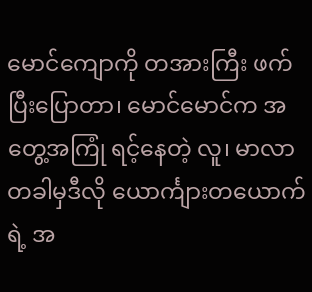မောင်ကျောကို တအားကြီး ဖက်ပြီးပြောတာ၊ မောင်မောင်က အတွေ့အကြုံ ရင့်နေတဲ့ လူ၊ မာလာ တခါမှဒီလို ယောင်္ကျားတယောက်ရဲ့ အ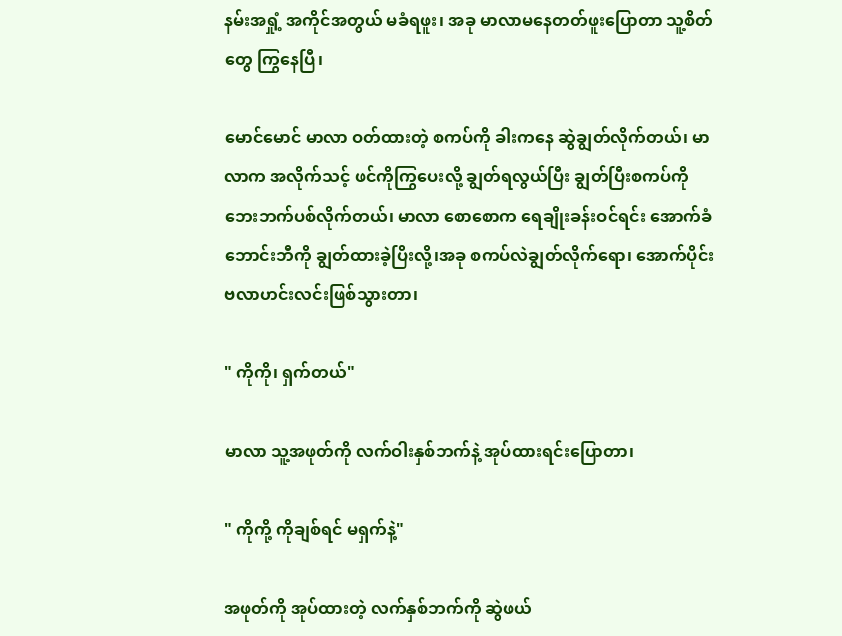နမ်းအရှုံ့ အကိုင်အတွယ် မခံရဖူး၊ အခု မာလာမနေတတ်ဖူးပြောတာ သူ့စိတ်တွေ ကြွနေပြီ၊

မောင်မောင် မာလာ ဝတ်ထားတဲ့ စကပ်ကို ခါးကနေ ဆွဲချွတ်လိုက်တယ်၊ မာလာက အလိုက်သင့် ဖင်ကိုကြွပေးလို့ ချွတ်ရလွယ်ပြီး ချွတ်ပြီးစကပ်ကို ဘေးဘက်ပစ်လိုက်တယ်၊ မာလာ စောစောက ရေချိုးခန်းဝင်ရင်း အောက်ခံဘောင်းဘီကို ချွတ်ထားခဲ့ပြိးလို့၊အခု စကပ်လဲချွတ်လိုက်ရော၊ အောက်ပိုင်းဗလာဟင်းလင်းဖြစ်သွားတာ၊

" ကိုကို၊ ရှက်တယ်"

မာလာ သူ့အဖုတ်ကို လက်ဝါးနှစ်ဘက်နဲ့ အုပ်ထားရင်းပြောတာ၊

" ကိုကို့ ကိုချစ်ရင် မရှက်နဲ့"

အဖုတ်ကို အုပ်ထားတဲ့ လက်နှစ်ဘက်ကို ဆွဲဖယ်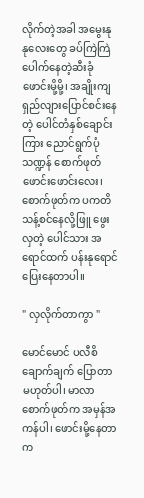လိုက်တဲ့အခါ အမွေးနုနုလေးတွေ ခပ်ကြဲကြဲပေါက်နေတဲ့ဆီးခုံဖောင်းမို့မို့၊ အချိုးကျရှည်လျားပြောင်စင်းနေတဲ့ ပေါင်တံနှစ်ချောင်းကြား ညောင်ရွက်ပုံသဏ္ဍန် စောက်ဖုတ်ဖောင်းဖောင်းလေး၊ စောက်ဖုတ်က ပကတိသန့်စင်နေလို့ဖြူ ဖွေးလှတဲ့ ပေါင်သား အရောင်ထက် ပန်းနုရောင်ပြေးနေတာပါ။

" လှလိုက်တာကွာ "

မောင်မောင် ပလီစိချောက်ချက် ပြောတာ မဟုတ်ပါ၊ မာလာ စောက်ဖုတ်က အမှန်အကန်ပါ၊ ဖောင်းမို့နေတာက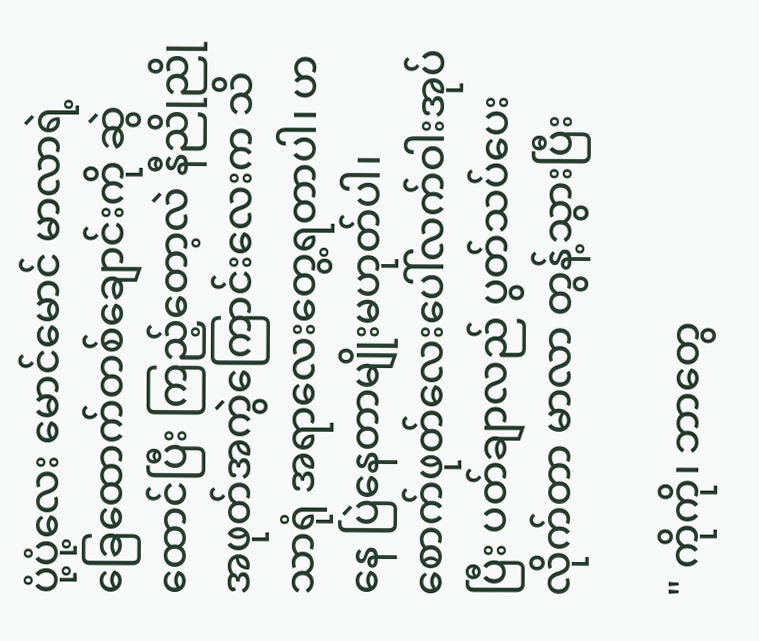ပုံ့ပုံ့လေး မောင်မောင် မာလာရဲ့ ခြေထောက်တစ်ချောင်းကို ဆွဲထောင်ပြီး ကြည့်တော့လဲ နီညိုညို အဖုတ်အကွဲကြောင်းလေးက သိသာရုံ အရာလေးတွေ့ရတာပါ၊ ဟနေ ပြဲနေတာမျိုးမဟုတ်ပါ၊ စောက်ဖုတ်လေးပေါ်လက်ဝါးအုပ်ပြီး ပတ်ချာလည် ပွတ်သပ်ပေးလိုက်တာ မာလာ တွန့်သွားပြီး

" ကိုကို၊ ဘာတွေ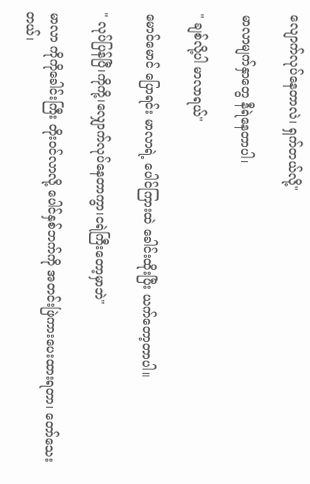လျောက်လုပ်နေတာလဲ၊ ရှက်တယ်လို့"

မာလာမျက်နှာတွေ နီရဲနေတာပါ၊

" ချစ်လို့ပါ မာလာရယ်"

မောင်မောင် ပြောရင်း မာလာရဲ့ ပေါင်ကြားထဲ ခေါင်းထိုးပြီး ယက်တော့တာပါ။

" လုပ်ပြန်ပြီ၊ကိုကို့၊လျှောက်လုပ်နေတာကွာ၊ငရဲကြီးတော့မှာဘဲ"

မာလာ ကိုကိုခေါင်းကြီး တိုးဝင်လာလို့ ပေါင်နှစ်ဘက်ကို အတင်းဖြဲကားပေးထားရတာ၊ တော်သေးတယ်၊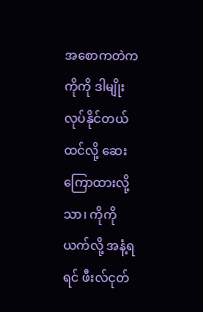အစောကတဲက ကိုကို ဒါမျိုး လုပ်နိုင်တယ်ထင်လို့ ဆေးကြောထားလို့သာ၊ ကိုကို ယက်လို့ အနံ့ရရင် ဖီးလ်ငုတ်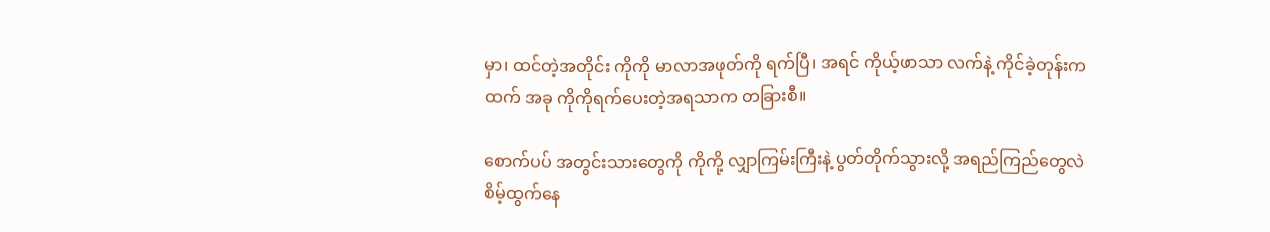မှာ၊ ထင်တဲ့အတိုင်း ကိုကို မာလာအဖုတ်ကို ရက်ပြီ၊ အရင် ကိုယ့်ဖာသာ လက်နဲ့ ကိုင်ခဲ့တုန်းကထက် အခု ကိုကိုရက်ပေးတဲ့အရသာက တခြားစီ။

စောက်ပပ် အတွင်းသားတွေကို ကိုကို့ လျှာကြမ်းကြီးနဲ့ ပွတ်တိုက်သွားလို့ အရည်ကြည်တွေလဲ စိမ့်ထွက်နေ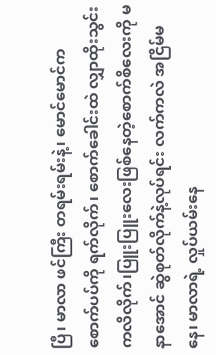ပြီ၊ မာလာ ဖင်ကြီး တရမ်းရမ်းနဲ့၊ မောင်မောင်က စောက်ပပ်ကို ရက်လိုက်၊ စောက်ခေါင်းထဲ လျှာထိုးသွင်းကလိလိုက်၊ပြူးပြူးလေးဖြစ်နေတဲ့စောက်စိလေးကို မနာအောင် ဆွဲစုတ်လိုက်နဲ့လုပ်ရင်း လက်ကလဲ အငြိမ်မနေ၊ မာလာရဲ့ လှုပ်ယမ်းနေ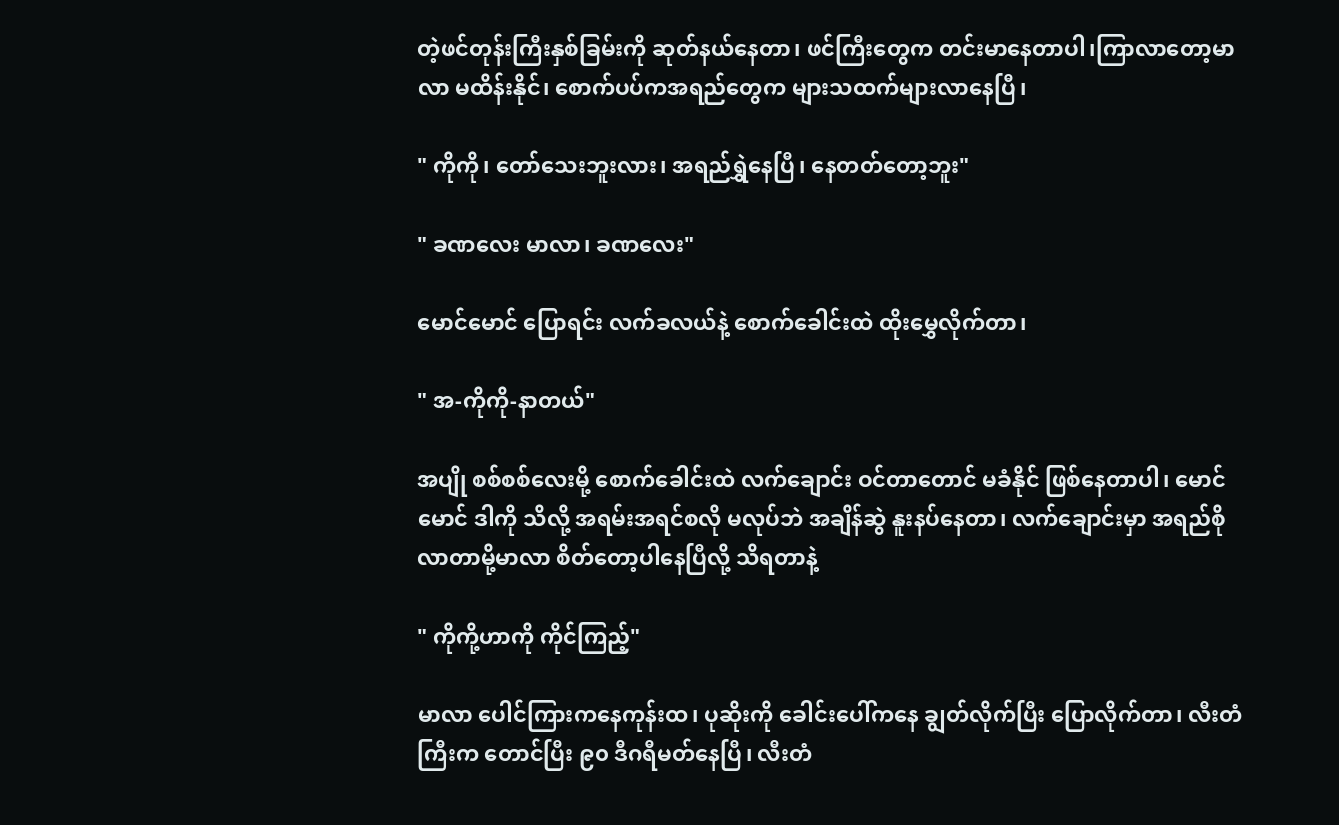တဲ့ဖင်တုန်းကြီးနှစ်ခြမ်းကို ဆုတ်နယ်နေတာ၊ ဖင်ကြီးတွေက တင်းမာနေတာပါ၊ကြာလာတော့မာလာ မထိန်းနိုင်၊ စောက်ပပ်ကအရည်တွေက များသထက်များလာနေပြီ၊

" ကိုကို၊ တော်သေးဘူးလား၊ အရည်ရွှဲနေပြီ၊ နေတတ်တော့ဘူး"

" ခဏလေး မာလာ၊ ခဏလေး"

မောင်မောင် ပြောရင်း လက်ခလယ်နဲ့ စောက်ခေါင်းထဲ ထိုးမွှေလိုက်တာ၊

" အ-ကိုကို-နာတယ်"

အပျို စစ်စစ်လေးမို့ စောက်ခေါင်းထဲ လက်ချောင်း ဝင်တာတောင် မခံနိုင် ဖြစ်နေတာပါ၊ မောင်မောင် ဒါကို သိလို့ အရမ်းအရင်စလို မလုပ်ဘဲ အချိန်ဆွဲ နူးနပ်နေတာ၊ လက်ချောင်းမှာ အရည်စိုလာတာမို့မာလာ စိတ်တော့ပါနေပြီလို့ သိရတာနဲ့

" ကိုကို့ဟာကို ကိုင်ကြည့်"

မာလာ ပေါင်ကြားကနေကုန်းထ၊ ပုဆိုးကို ခေါင်းပေါ်ကနေ ချွတ်လိုက်ပြီး ပြောလိုက်တာ၊ လီးတံကြီးက တောင်ပြီး ၉၀ ဒီဂရီမတ်နေပြီ၊ လီးတံ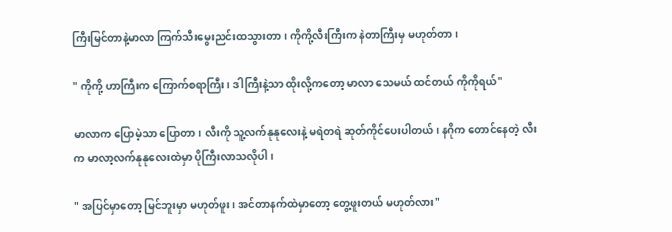ကြီးမြင်တာနဲ့မာလာ ကြက်သီးမွေးညင်းထသွားတာ၊ ကိုကို့လီးကြီးက နဲတာကြီးမှ မဟုတ်တာ၊

" ကိုကို့ ဟာကြီးက ကြောက်စရာကြီး၊ ဒါကြီးနဲ့သာ ထိုးလို့ကတော့ မာလာ သေမယ် ထင်တယ် ကိုကိုရယ်"

မာလာက ပြောမဲ့သာ ပြောတာ၊ လီးကို သူ့လက်နုနုလေးနဲ့ မရဲတရဲ ဆုတ်ကိုင်ပေးပါတယ်၊ နဂိုက တောင်နေတဲ့ လီးက မာလာ့လက်နုနုလေးထဲမှာ ပိုကြီးလာသလိုပါ၊

" အပြင်မှာတော့ မြင်ဘူးမှာ မဟုတ်ဖူး၊ အင်တာနက်ထဲမှာတော့ တွေ့ဖူးတယ် မဟုတ်လား"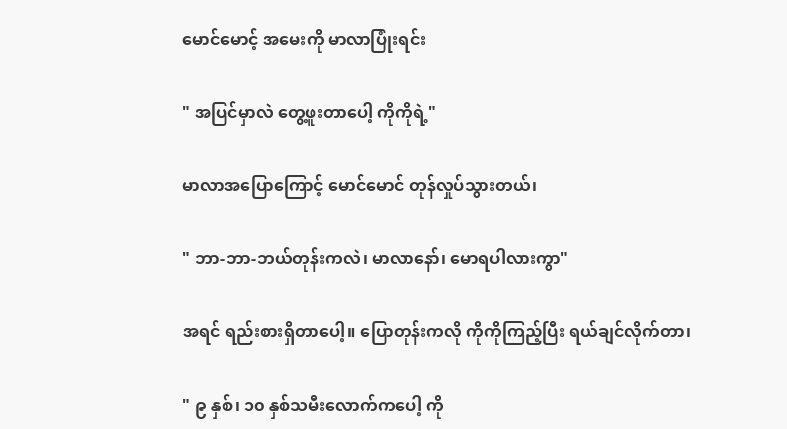မောင်မောင့် အမေးကို မာလာပြုံးရင်း

" အပြင်မှာလဲ တွေ့ဖူးတာပေါ့ ကိုကိုရဲ့"

မာလာအပြောကြောင့် မောင်မောင် တုန်လှုပ်သွားတယ်၊

" ဘာ-ဘာ-ဘယ်တုန်းကလဲ၊ မာလာနော်၊ မောရပါလားကွာ"

အရင် ရည်းစားရှိတာပေါ့။ ပြောတုန်းကလို ကိုကိုကြည့်ပြီး ရယ်ချင်လိုက်တာ၊

" ၉ နှစ်၊ ၁၀ နှစ်သမီးလောက်ကပေါ့ ကို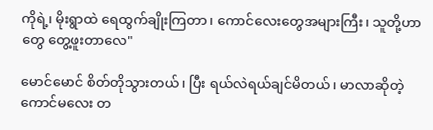ကိုရဲ့၊ မိုးရွာထဲ ရေထွက်ချိုးကြတာ၊ ကောင်လေးတွေအများကြီး၊ သူတို့ဟာတွေ တွေ့ဖူးတာလေ"

မောင်မောင် စိတ်တိုသွားတယ်၊ ပြီး ရယ်လဲရယ်ချင်မိတယ်၊ မာလာဆိုတဲ့ ကောင်မလေး တ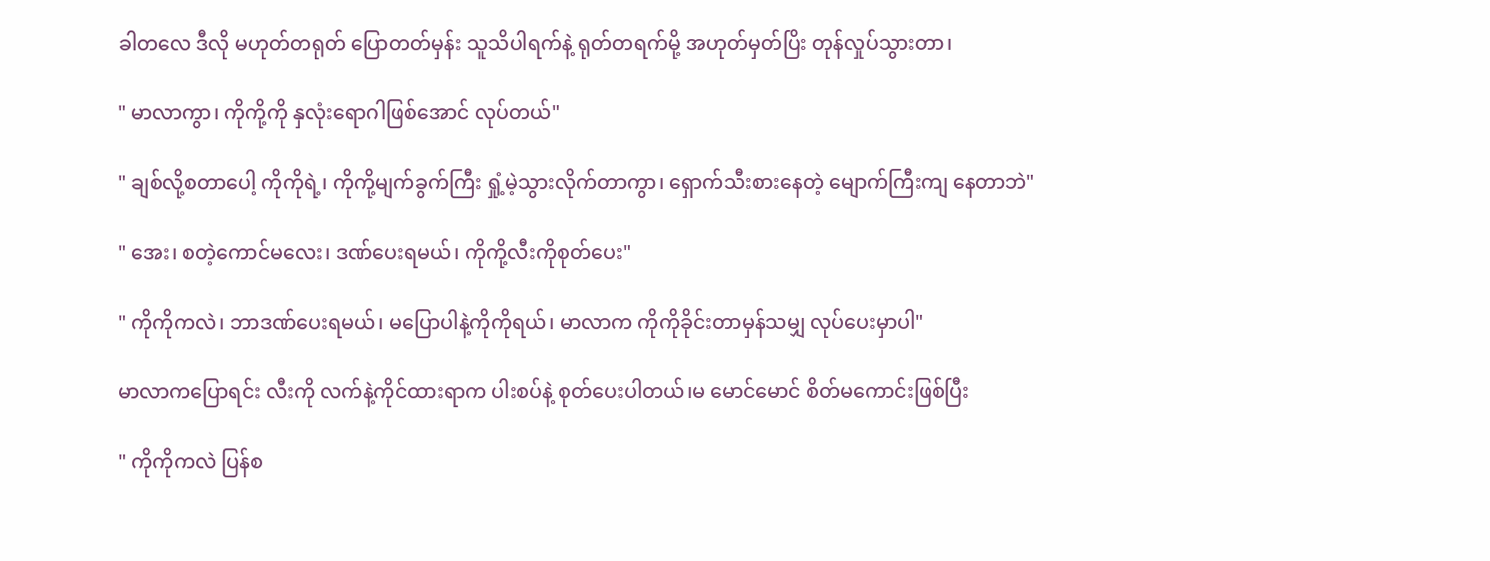ခါတလေ ဒီလို မဟုတ်တရုတ် ပြောတတ်မှန်း သူသိပါရက်နဲ့ ရုတ်တရက်မို့ အဟုတ်မှတ်ပြိး တုန်လှုပ်သွားတာ၊

" မာလာကွာ၊ ကိုကို့ကို နှလုံးရောဂါဖြစ်အောင် လုပ်တယ်"

" ချစ်လို့စတာပေါ့ ကိုကိုရဲ့၊ ကိုကို့မျက်ခွက်ကြီး ရှုံ့မဲ့သွားလိုက်တာကွာ၊ ရှောက်သီးစားနေတဲ့ မျောက်ကြီးကျ နေတာဘဲ"

" အေး၊ စတဲ့ကောင်မလေး၊ ဒဏ်ပေးရမယ်၊ ကိုကို့လီးကိုစုတ်ပေး"

" ကိုကိုကလဲ၊ ဘာဒဏ်ပေးရမယ်၊ မပြောပါနဲ့ကိုကိုရယ်၊ မာလာက ကိုကိုခိုင်းတာမှန်သမျှ လုပ်ပေးမှာပါ"

မာလာကပြောရင်း လီးကို လက်နဲ့ကိုင်ထားရာက ပါးစပ်နဲ့ စုတ်ပေးပါတယ်၊မ မောင်မောင် စိတ်မကောင်းဖြစ်ပြီး

" ကိုကိုကလဲ ပြန်စ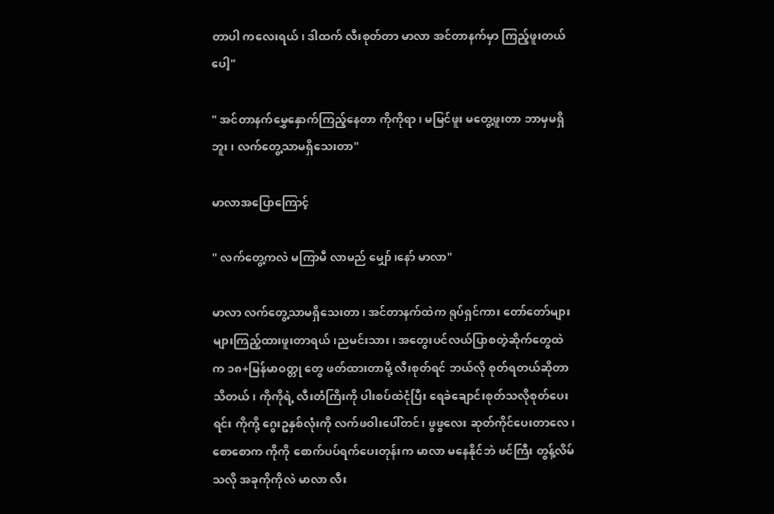တာပါ ကလေးရယ်၊ ဒါထက် လီးစုတ်တာ မာလာ အင်တာနက်မှာ ကြည့်ဖူးတယ်ပေါ့"

" အင်တာနက်မွှေနှောက်ကြည့်နေတာ ကိုကိုရာ၊ မမြင်ဖူး မတွေ့ဖူးတာ ဘာမှမရှိဘူး၊ လက်တွေ့သာမရှိသေးတာ"

မာလာအပြောကြောင့်

" လက်တွေ့ကလဲ မကြာမီ လာမည် မျှော်၊နော် မာလာ"

မာလာ လက်တွေ့သာမရှိသေးတာ၊ အင်တာနက်ထဲက ရုပ်ရှင်ကား တော်တော်များများကြည့်ထားဖူးတာရယ်၊ညမင်းသား၊ အတွေးပင်လယ်ပြာစတဲ့ဆိုက်တွေထဲက ၁၈+မြန်မာဝတ္တု တွေ ဖတ်ထားတာမို့ လီးစုတ်ရင် ဘယ်လို စုတ်ရတယ်ဆိုတာ သိတယ်၊ ကိုကိုရဲ့ လီးတံကြိးကို ပါးစပ်ထဲငုံပြီး ရေခဲချောင်းစုတ်သလိုစုတ်ပေးရင်း ကိုကို့ ဂွေးဥနှစ်လုံးကို လက်ဖဝါးပေါ်တင်၊ ဖွဖွလေး ဆုတ်ကိုင်ပေးတာလေ၊ စောစောက ကိုကို စောက်ပပ်ရက်ပေးတုန်းက မာလာ မနေနိုင်ဘဲ ဖင်ကြီး တွန့်လိမ်သလို အခုကိုကိုလဲ မာလာ လီး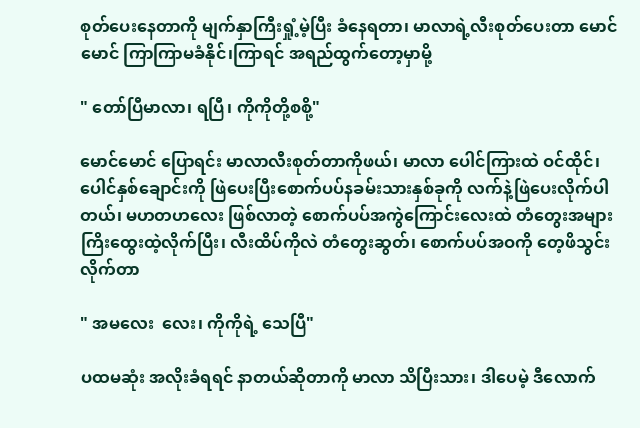စုတ်ပေးနေတာကို မျက်နှာကြီးရှုံ့မဲ့ပြီး ခံနေရတာ၊ မာလာရဲ့လီးစုတ်ပေးတာ မောင်မောင် ကြာကြာမခံနိုင်၊ကြာရင် အရည်ထွက်တော့မှာမို့

" တော်ပြီမာလာ၊ ရပြီ၊ ကိုကိုတို့စစို့"

မောင်မောင် ပြောရင်း မာလာလီးစုတ်တာကိုဖယ်၊ မာလာ ပေါင်ကြားထဲ ဝင်ထိုင်၊ ပေါင်နှစ်ချောင်းကို ဖြဲပေးပြီးစောက်ပပ်နခမ်းသားနှစ်ခုကို လက်နဲ့ဖြဲပေးလိုက်ပါတယ်၊ မဟတဟလေး ဖြစ်လာတဲ့ စောက်ပပ်အကွဲကြောင်းလေးထဲ တံတွေးအများကြိးထွေးထဲ့လိုက်ပြီး၊ လီးထိပ်ကိုလဲ တံတွေးဆွတ်၊ စောက်ပပ်အဝကို တေ့ဖိသွင်းလိုက်တာ

" အမလေး  လေး၊ ကိုကိုရဲ့ သေပြီ"

ပထမဆုံး အလိုးခံရရင် နာတယ်ဆိုတာကို မာလာ သိပြီးသား၊ ဒါပေမဲ့ ဒီလောက်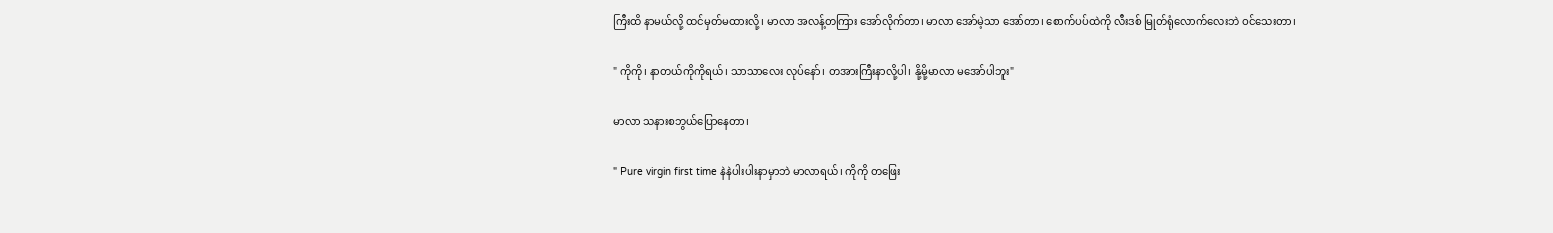ကြီးထိ နာမယ်လို့ ထင်မှတ်မထားလို့၊ မာလာ အလန့်တကြား အော်လိုက်တာ၊ မာလာ အော်မဲ့သာ အော်တာ၊ စောက်ပပ်ထဲကို လီးဒစ် မြုတ်ရုံလောက်လေးဘဲ ဝင်သေးတာ၊

" ကိုကို၊ နာတယ်ကိုကိုရယ်၊ သာသာလေး လုပ်နော်၊ တအားကြီးနာလို့ပါ၊ နို့မို့မာလာ မအော်ပါဘူး"

မာလာ သနားစဘွယ်ပြောနေတာ၊

" Pure virgin first time နဲနဲပါးပါးနာမှာဘဲ မာလာရယ်၊ ကိုကို တဖြေး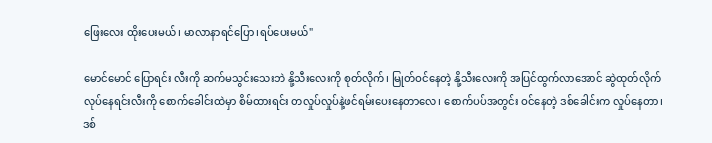ဖြေးလေး ထိုးပေးမယ်၊ မာလာနာရင်ပြော၊ရပ်ပေးမယ်"

မောင်မောင် ပြောရင်း လီးကို ဆက်မသွင်းသေးဘဲ နို့သီးလေးကို စုတ်လိုက်၊ မြုတ်ဝင်နေတဲ့ နို့သီးလေးကို အပြင်ထွက်လာအောင် ဆွဲထုတ်လိုက် လုပ်နေရင်းလီးကို စောက်ခေါင်းထဲမှာ စိမ်ထားရင်း တလှုပ်လှုပ်နဲ့ဖင်ရမ်းပေးနေတာလေ၊ စောက်ပပ်အတွင်း ဝင်နေတဲ့ ဒစ်ခေါင်းက လှုပ်နေတာ၊ ဒစ်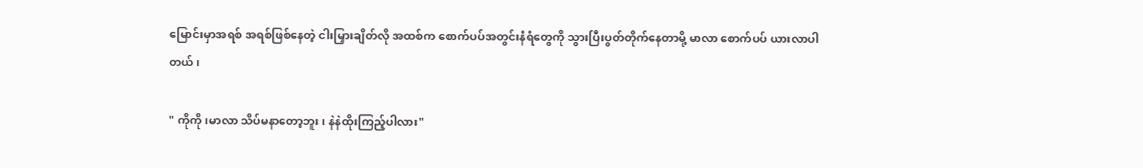မြောင်းမှာအရစ် အရစ်ဖြစ်နေတဲ့ ငါးမြှားချိတ်လို အထစ်က စောက်ပပ်အတွင်းနံရံတွေကို သွားပြီးပွတ်တိုက်နေတာမို့ မာလာ စောက်ပပ် ယားလာပါတယ်၊

" ကိုကို၊မာလာ သိပ်မနာတော့ဘူး၊ နဲနဲထိုးကြည့်ပါလား"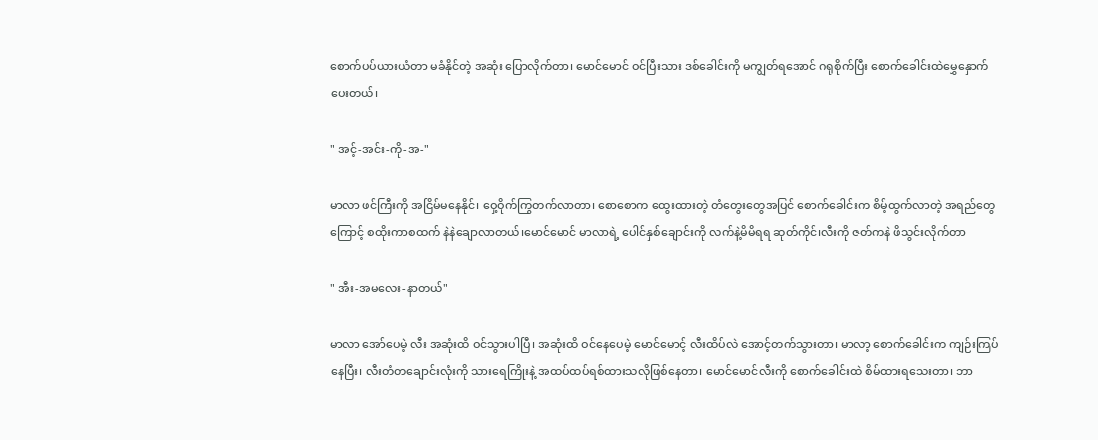စောက်ပပ်ယားယံတာ မခံနိုင်တဲ့ အဆုံး ပြောလိုက်တာ၊ မောင်မောင် ဝင်ပြီးသား ဒစ်ခေါင်းကို မကျွတ်ရအောင် ဂရုစိုက်ပြီး စောက်ခေါင်းထဲမွှေနှောက်ပေးတယ်၊

" အင့်-အင်း-ကို-အ-"

မာလာ ဖင်ကြီးကို အငြိမ်မနေနိုင်၊ ဝှေ့ဝိုက်ကြွတက်လာတာ၊ စောစောက ထွေးထားတဲ့ တံတွေးတွေအပြင် စောက်ခေါင်းက စိမ့်ထွက်လာတဲ့ အရည်တွေကြောင့် စထိုးကာစထက် နဲနဲချောလာတယ်၊မောင်မောင် မာလာရဲ့ ပေါင်နှစ်ချောင်းကို လက်နဲ့မိမိရရ ဆုတ်ကိုင်၊လီးကို ဇတ်ကနဲ ဖိသွင်းလိုက်တာ

" အီး-အမလေး-နာတယ်"

မာလာ အော်ပေမဲ့ လီး အဆုံးထိ ဝင်သွားပါပြီ၊ အဆုံးထိ ဝင်နေပေမဲ့ မောင်မောင့် လီးထိပ်လဲ အောင့်တက်သွားတာ၊ မာလာ့ စောက်ခေါင်းက ကျဉ်းကြပ်နေပြီး၊ လီးတံတချောင်းလုံးကို သားရေကြိုးနဲ့ အထပ်ထပ်ရစ်ထားသလိုဖြစ်နေတာ၊ မောင်မောင်လီးကို စောက်ခေါင်းထဲ စိမ်ထားရသေးတာ၊ ဘာ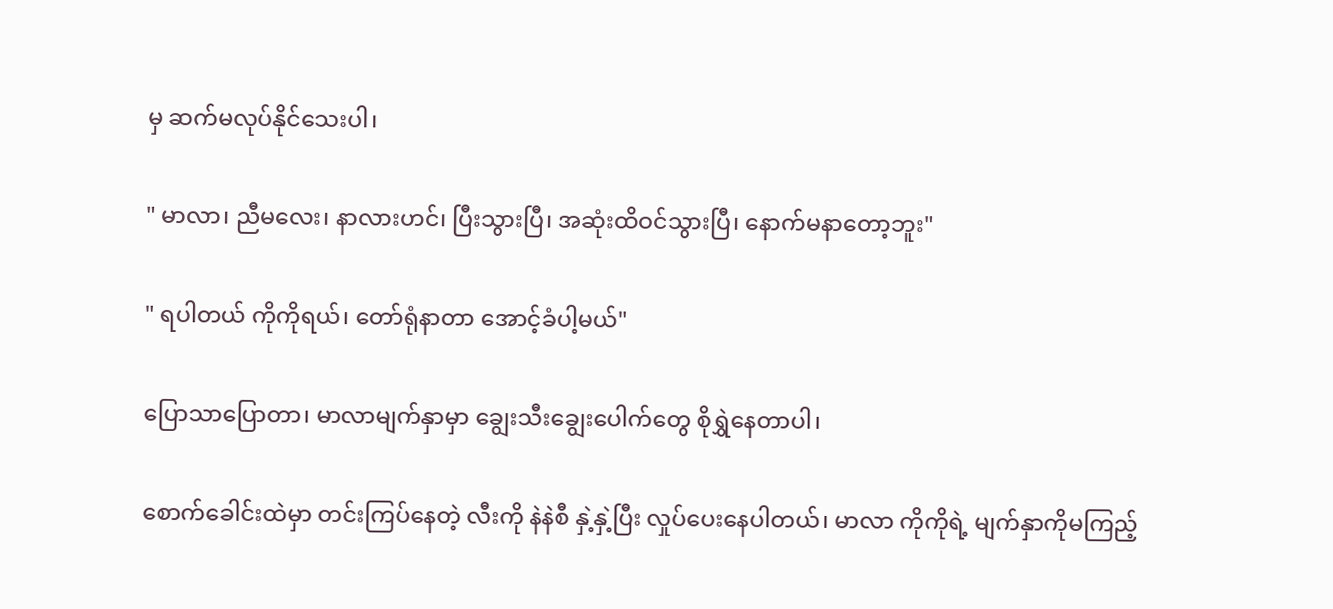မှ ဆက်မလုပ်နိုင်သေးပါ၊

" မာလာ၊ ညီမလေး၊ နာလားဟင်၊ ပြီးသွားပြီ၊ အဆုံးထိဝင်သွားပြီ၊ နောက်မနာတော့ဘူး"

" ရပါတယ် ကိုကိုရယ်၊ တော်ရုံနာတာ အောင့်ခံပါ့မယ်"

ပြောသာပြောတာ၊ မာလာမျက်နှာမှာ ချွေးသီးချွေးပေါက်တွေ စိုရွှဲနေတာပါ၊

စောက်ခေါင်းထဲမှာ တင်းကြပ်နေတဲ့ လီးကို နဲနဲစီ နှဲ့နှဲ့ပြီး လှုပ်ပေးနေပါတယ်၊ မာလာ ကိုကိုရဲ့ မျက်နှာကိုမကြည့်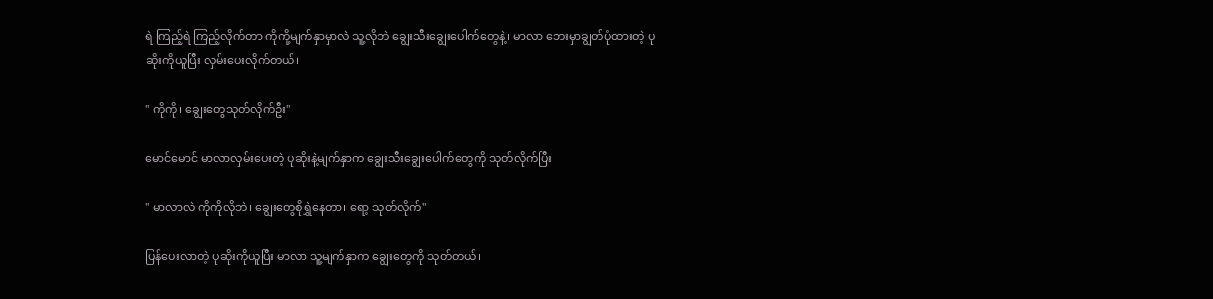ရဲ ကြည့်ရဲ ကြည့်လိုက်တာ ကိုကို့မျက်နှာမှာလဲ သူ့လိုဘဲ ချွေးသီးချွေးပေါက်တွေနဲ့၊ မာလာ ဘေးမှာချွတ်ပုံထားတဲ့ ပုဆိုးကိုယူပြီး လှမ်းပေးလိုက်တယ်၊

" ကိုကို၊ ချွေးတွေသုတ်လိုက်ဦး"

မောင်မောင် မာလာလှမ်းပေးတဲ့ ပုဆိုးနဲ့မျက်နှာက ချွေးသီးချွေးပေါက်တွေကို သုတ်လိုက်ပြီး

" မာလာလဲ ကိုကိုလိုဘဲ၊ ချွေးတွေစိုရွှဲနေတာ၊ ရော့ သုတ်လိုက်"

ပြန်ပေးလာတဲ့ ပုဆိုးကိုယူပြီး မာလာ သူ့မျက်နှာက ချွေးတွေကို သုတ်တယ်၊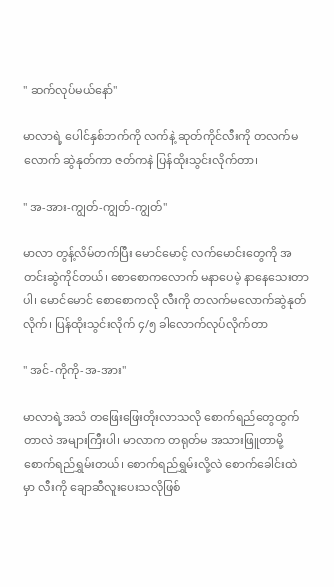" ဆက်လုပ်မယ်နော်"

မာလာရဲ့ ပေါင်နှစ်ဘက်ကို လက်နဲ့ ဆုတ်ကိုင်လီးကို တလက်မလောက် ဆွဲနုတ်ကာ ဇတ်ကနဲ ပြန်ထိုးသွင်းလိုက်တာ၊

" အ-အား-ကျွတ်-ကျွတ်-ကျွတ်"

မာလာ တွန့်လိမ်တက်ပြီး မောင်မောင့် လက်မောင်းတွေကို အတင်းဆွဲကိုင်တယ်၊ စောစောကလောက် မနာပေမဲ့ နာနေသေးတာပါ၊ မောင်မောင် စောစောကလို လီးကို တလက်မလောက်ဆွဲနုတ်လိုက်၊ ပြန်ထိုးသွင်းလိုက် ၄/၅ ခါလောက်လုပ်လိုက်တာ

" အင်-ကိုကို-အ-အား"

မာလာရဲ့အသံ တဖြေးဖြေးတိုးလာသလို စောက်ရည်တွေထွက်တာလဲ အများကြီးပါ၊ မာလာက တရုတ်မ အသားဖြူတာမို့ စောက်ရည်ရွှမ်းတယ်၊ စောက်ရည်ရွှမ်းလို့လဲ စောက်ခေါင်းထဲမှာ လီးကို ချောဆီလူးပေးသလိုဖြစ်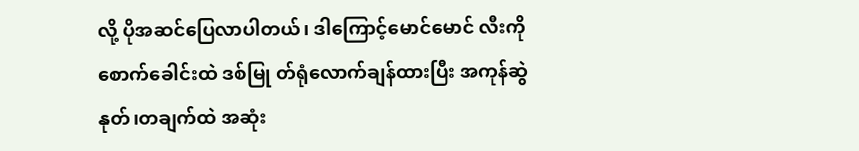လို့ ပိုအဆင်ပြေလာပါတယ်၊ ဒါကြောင့်မောင်မောင် လီးကို စောက်ခေါင်းထဲ ဒစ်မြု တ်ရုံလောက်ချန်ထားပြီး အကုန်ဆွဲနုတ်၊တချက်ထဲ အဆုံး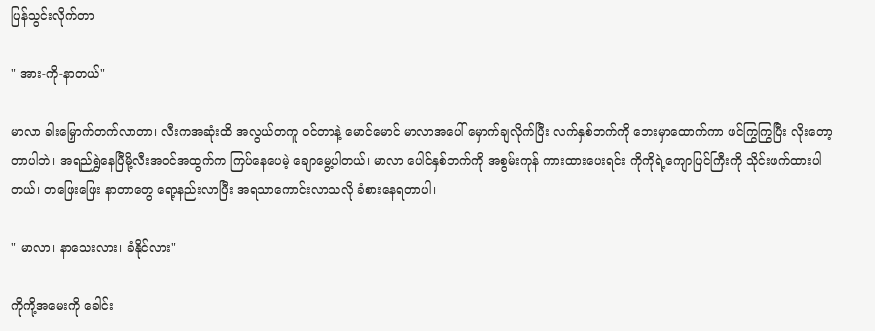ပြန်သွင်းလိုက်တာ

" အား-ကို-နာတယ်"

မာလာ ခါးမြှောက်တက်လာတာ၊ လီးကအဆုံးထိ အလွယ်တကူ ဝင်တာနဲ့ မောင်မောင် မာလာအပေါ် မှောက်ချလိုက်ပြီး လက်နှစ်ဘက်ကို ဘေးမှာထောက်ကာ ဖင်ကြွကြွပြီး လိုးတော့တာပါဘဲ၊ အရည်ရွှဲနေပြီမို့လီးအဝင်အထွက်က ကြပ်နေပေမဲ့ ချောမွေ့ပါတယ်၊ မာလာ ပေါင်နှစ်ဘက်ကို အစွမ်းကုန် ကားထားပေးရင်း ကိုကိုရဲ့ကျောပြင်ကြီးကို သိုင်းဖက်ထားပါတယ်၊ တဖြေးဖြေး နာတာတွေ ရော့နည်းလာပြီး အရသာကောင်းလာသလို ခံစားနေရတာပါ၊

" မာလာ၊ နာသေးလား၊ ခံနိုင်လား"

ကိုကို့အမေးကို ခေါင်း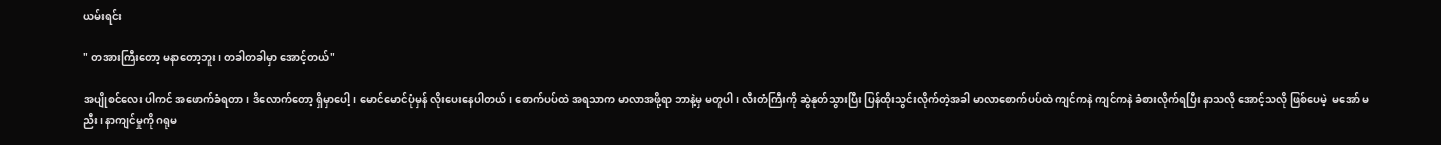ယမ်းရင်း

" တအားကြီးတော့ မနာတော့ဘူး၊ တခါတခါမှာ အောင့်တယ်"

အပျိုစင်လေး ပါကင် အဖောက်ခံရတာ၊ ဒိလောက်တော့ ရှိမှာပေါ့၊ မောင်မောင်ပုံမှန် လိုးပေးနေပါတယ်၊ စောက်ပပ်ထဲ အရသာက မာလာအဖို့ရာ ဘာနဲ့မှ မတူပါ၊ လီးတံကြီးကို ဆွဲနုတ်သွားပြီး ပြန်ထိုးသွင်းလိုက်တဲ့အခါ မာလာစောက်ပပ်ထဲ ကျင်ကနဲ ကျင်ကနဲ ခံစားလိုက်ရပြီး နာသလို အောင့်သလို ဖြစ်ပေမဲ့  မအော် မညီး၊ နာကျင်မှုကို ဂရုမ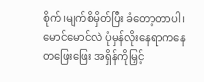စိုက်၊မျက်စိမှိတ်ပြီး ခံတော့တာပါ၊ မောင်မောင်လဲ ပုံမှန်လိုးနေရာကနေ တဖြေးဖြေး အရှိန်ကိုမြှင့်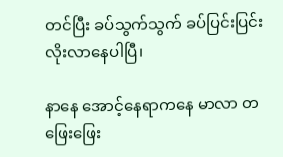တင်ပြီး ခပ်သွက်သွက် ခပ်ပြင်းပြင်းလိုးလာနေပါပြီ၊

နာနေ အောင့်နေရာကနေ မာလာ တဖြေးဖြေး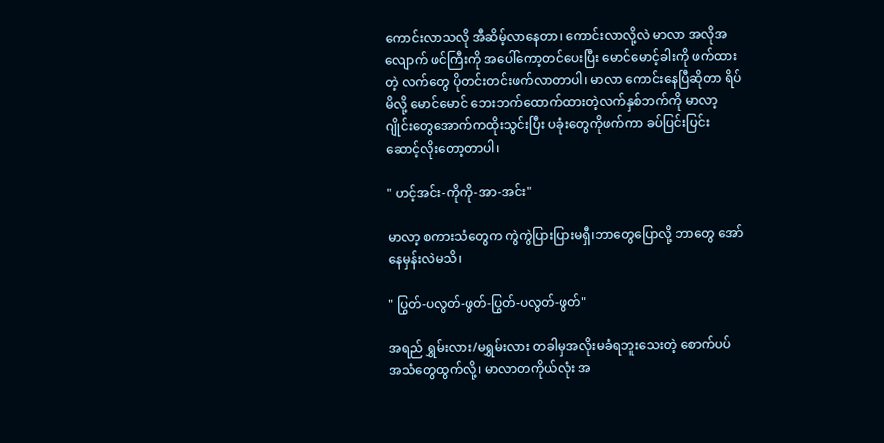ကောင်းလာသလို အီဆိမ့်လာနေတာ၊ ကောင်းလာလို့လဲ မာလာ အလိုအလျောက် ဖင်ကြီးကို အပေါ်ကော့တင်ပေးပြီး မောင်မောင့်ခါးကို ဖက်ထားတဲ့ လက်တွေ ပိုတင်းတင်းဖက်လာတာပါ၊ မာလာ ကောင်းနေပြီဆိုတာ ရိပ်မိလို့ မောင်မောင် ဘေးဘက်ထောက်ထားတဲ့လက်နှစ်ဘက်ကို မာလာ့ဂျိုင်းတွေအောက်ကထိုးသွင်းပြီး ပခုံးတွေကိုဖက်ကာ ခပ်ပြင်းပြင်းဆောင့်လိုးတော့တာပါ၊

" ဟင့်အင်း-ကိုကို-အာ-အင်း"

မာလာ့ စကားသံတွေက ကွဲကွဲပြားပြားမရှီ၊ဘာတွေပြောလို့ ဘာတွေ အော်နေမှန်းလဲမသိ၊

" ပြွတ်-ပလွတ်-ဖွတ်-ပြွတ်-ပလွတ်-ဖွတ်"

အရည် ရွှမ်းလား/မရွှမ်းလား တခါမှအလိုးမခံရဘူးသေးတဲ့ စောက်ပပ် အသံတွေထွက်လို့၊ မာလာတကိုယ်လုံး အ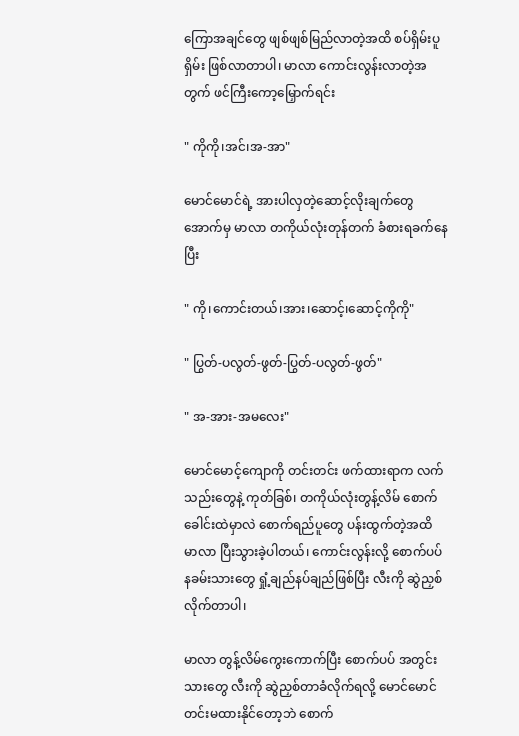ကြောအချင်တွေ ဖျစ်ဖျစ်မြည်လာတဲ့အထိ စပ်ရှိမ်းပူရှိမ်း ဖြစ်လာတာပါ၊ မာလာ ကောင်းလွန်းလာတဲ့အတွက် ဖင်ကြီးကော့မြှောက်ရင်း

" ကိုကို၊အင်၊အ-အာ"

မောင်မောင်ရဲ့ အားပါလှတဲ့ဆောင့်လိုးချက်တွေ အောက်မှ မာလာ တကိုယ်လုံးတုန်တက် ခံစားရခက်နေပြီး

" ကို၊ကောင်းတယ်၊အား၊ဆောင့်၊ဆောင့်ကိုကို"

" ပြွတ်-ပလွတ်-ဖွတ်-ပြွတ်-ပလွတ်-ဖွတ်"

" အ-အား-အမလေး"

မောင်မောင့်ကျောကို တင်းတင်း ဖက်ထားရာက လက်သည်းတွေနဲ့ ကုတ်ခြစ်၊ တကိုယ်လုံးတွန့်လိမ် စောက်ခေါင်းထဲမှာလဲ စောက်ရည်ပူတွေ ပန်းထွက်တဲ့အထိ မာလာ ပြီးသွားခဲ့ပါတယ်၊ ကောင်းလွန်းလို့ စောက်ပပ်နခမ်းသားတွေ ရှုံ့ချည်နပ်ချည်ဖြစ်ပြီး လီးကို ဆွဲညှစ်လိုက်တာပါ၊

မာလာ တွန့်လိမ်ကွေးကောက်ပြီး စောက်ပပ် အတွင်းသားတွေ လီးကို ဆွဲညှစ်တာခံလိုက်ရလို့ မောင်မောင် တင်းမထားနိုင်တော့ဘဲ စောက်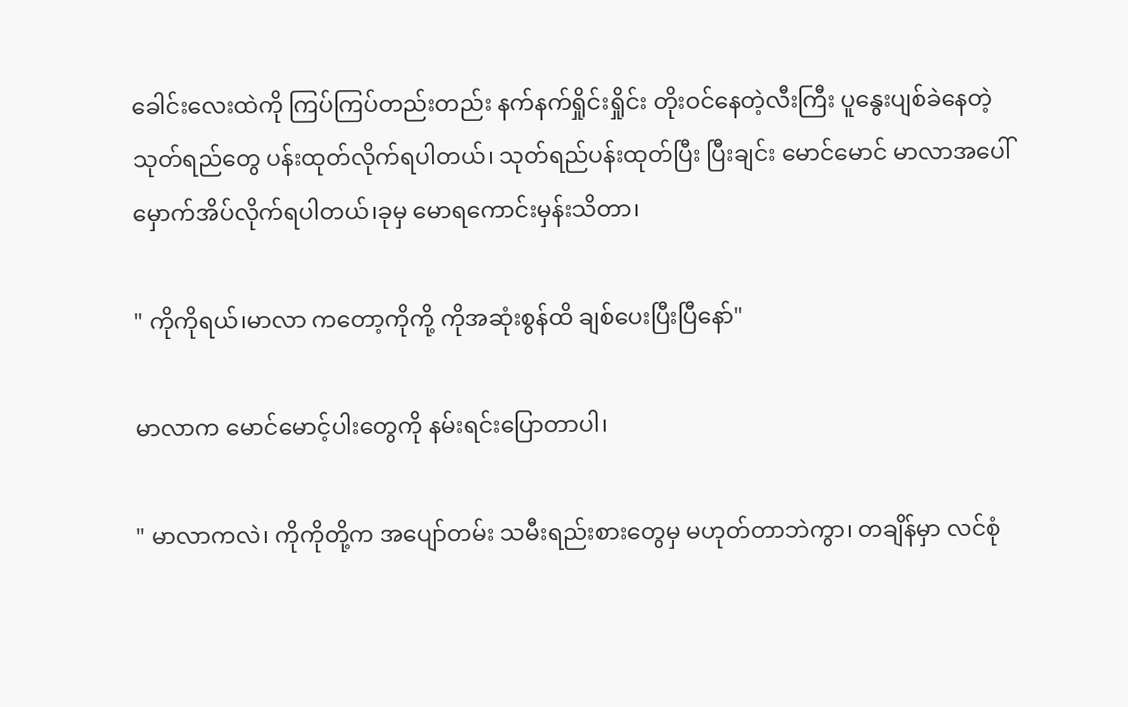ခေါင်းလေးထဲကို ကြပ်ကြပ်တည်းတည်း နက်နက်ရှိုင်းရှိုင်း တိုးဝင်နေတဲ့လီးကြီး ပူနွေးပျစ်ခဲနေတဲ့ သုတ်ရည်တွေ ပန်းထုတ်လိုက်ရပါတယ်၊ သုတ်ရည်ပန်းထုတ်ပြီး ပြီးချင်း မောင်မောင် မာလာအပေါ်မှောက်အိပ်လိုက်ရပါတယ်၊ခုမှ မောရကောင်းမှန်းသိတာ၊

" ကိုကိုရယ်၊မာလာ ကတော့ကိုကို့ ကိုအဆုံးစွန်ထိ ချစ်ပေးပြီးပြီနော်"

မာလာက မောင်မောင့်ပါးတွေကို နမ်းရင်းပြောတာပါ၊

" မာလာကလဲ၊ ကိုကိုတို့က အပျော်တမ်း သမီးရည်းစားတွေမှ မဟုတ်တာဘဲကွာ၊ တချိန်မှာ လင်စုံ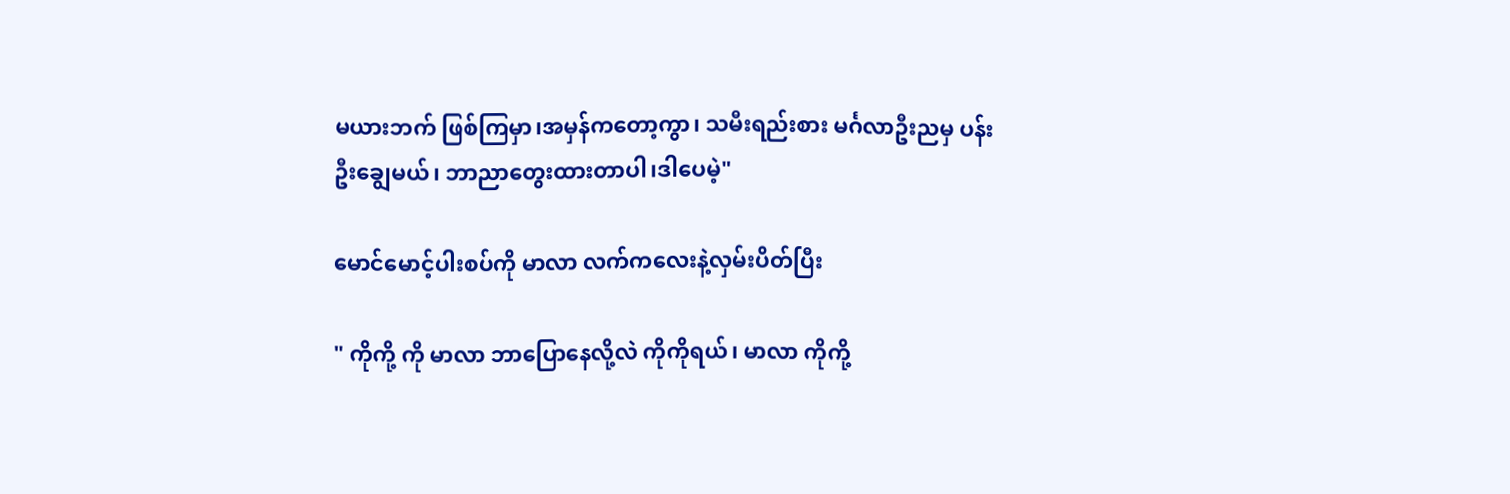မယားဘက် ဖြစ်ကြမှာ၊အမှန်ကတော့ကွာ၊ သမီးရည်းစား မင်္ဂလာဦးညမှ ပန်းဦးချွေမယ်၊ ဘာညာတွေးထားတာပါ၊ဒါပေမဲ့"

မောင်မောင့်ပါးစပ်ကို မာလာ လက်ကလေးနဲ့လှမ်းပိတ်ပြီး

" ကိုကို့ ကို မာလာ ဘာပြောနေလို့လဲ ကိုကိုရယ်၊ မာလာ ကိုကို့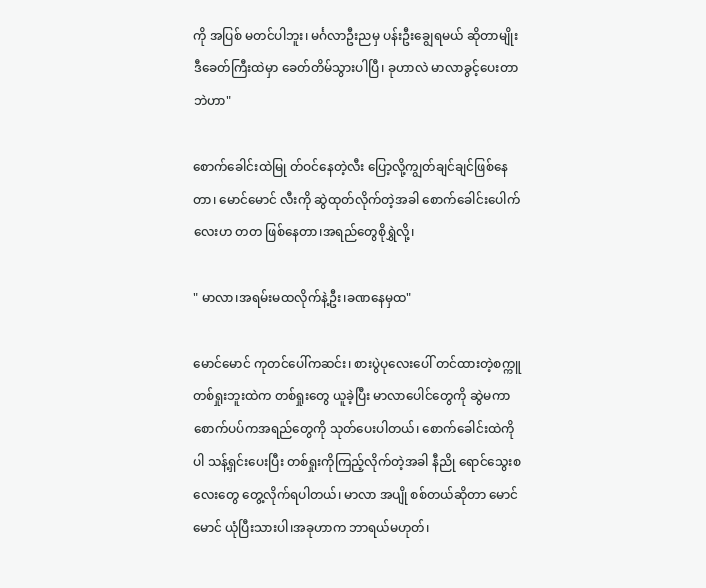ကို အပြစ် မတင်ပါဘူး၊ မင်္ဂလာဦးညမှ ပန်းဦးချွေရမယ် ဆိုတာမျိုး ဒီခေတ်ကြီးထဲမှာ ခေတ်တိမ်သွားပါပြီ၊ ခုဟာလဲ မာလာခွင့်ပေးတာဘဲဟာ"

စောက်ခေါင်းထဲမြု တ်ဝင်နေတဲ့လီး ပြော့လို့ကျွတ်ချင်ချင်ဖြစ်နေတာ၊ မောင်မောင် လီးကို ဆွဲထုတ်လိုက်တဲ့အခါ စောက်ခေါင်းပေါက်လေးဟ တတ ဖြစ်နေတာ၊အရည်တွေစိုရွှဲလို့၊

" မာလာ၊အရမ်းမထလိုက်နဲ့ဦး၊ခဏနေမှထ"

မောင်မောင် ကုတင်ပေါ်ကဆင်း၊ စားပွဲပုလေးပေါ် တင်ထားတဲ့စက္ကူ တစ်ရှုးဘူးထဲက တစ်ရှုးတွေ ယူခဲ့ပြီး မာလာပေါင်တွေကို ဆွဲမကာ စောက်ပပ်ကအရည်တွေကို သုတ်ပေးပါတယ်၊ စောက်ခေါင်းထဲကိုပါ သန့်ရှင်းပေးပြီး တစ်ရှုးကိုကြည့်လိုက်တဲ့အခါ နီညို ရောင်သွေးစလေးတွေ တွေ့လိုက်ရပါတယ်၊ မာလာ အပျို စစ်တယ်ဆိုတာ မောင်မောင် ယုံပြီးသားပါ၊အခုဟာက ဘာရယ်မဟုတ်၊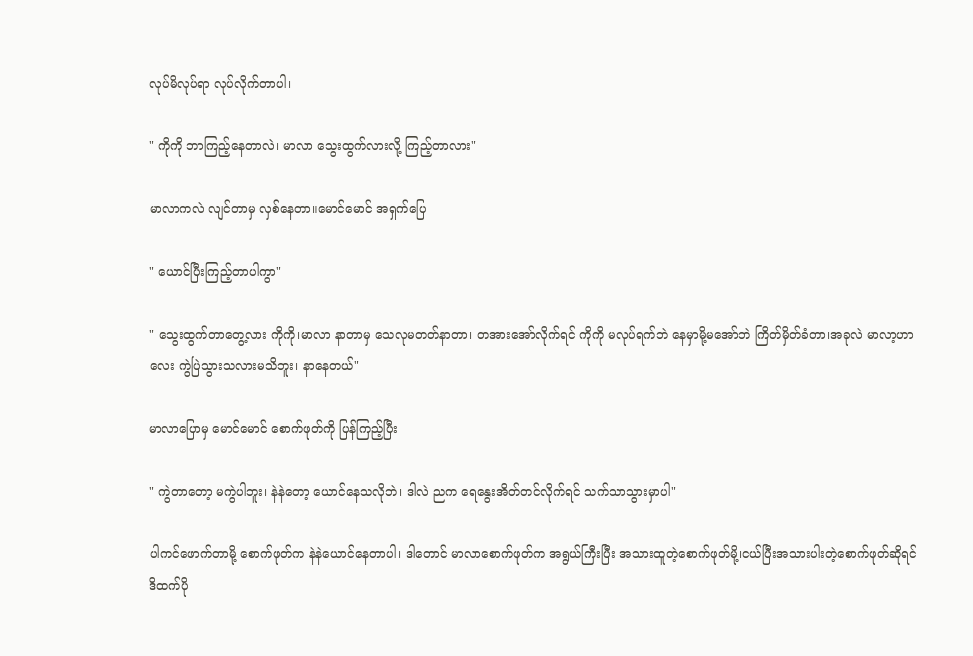လုပ်မိလုပ်ရာ လုပ်လိုက်တာပါ၊

" ကိုကို ဘာကြည့်နေတာလဲ၊ မာလာ သွေးထွက်လားလို့ ကြည့်တာလား"

မာလာကလဲ လျင်တာမှ လှစ်နေတာ။မောင်မောင် အရှက်ပြေ

" ယောင်ပြီးကြည့်တာပါကွာ"

" သွေးထွက်တာတွေ့လား ကိုကို၊မာလာ နာတာမှ သေလုမတတ်နာတာ၊ တအားအော်လိုက်ရင် ကိုကို မလုပ်ရက်ဘဲ နေမှာမို့မအော်ဘဲ ကြိတ်မှိတ်ခံတာ၊အခုလဲ မာလာ့ဟာလေး ကွဲပြဲသွားသလားမသိဘူး၊ နာနေတယ်"

မာလာပြောမှ မောင်မောင် စောက်ဖုတ်ကို ပြန်ကြည့်ပြီး

" ကွဲတာတော့ မကွဲပါဘူး၊ နဲနဲတော့ ယောင်နေသလိုဘဲ၊ ဒါလဲ ညက ရေနွေးအိတ်တင်လိုက်ရင် သက်သာသွားမှာပါ"

ပါကင်ဖောက်တာမို့ စောက်ဖုတ်က နဲနဲယောင်နေတာပါ၊ ဒါတောင် မာလာစောက်ဖုတ်က အရွယ်ကြီးပြီး အသားထူတဲ့စောက်ဖုတ်မို့၊ငယ်ပြီးအသားပါးတဲ့စောက်ဖုတ်ဆိုရင် ဒိထက်ပို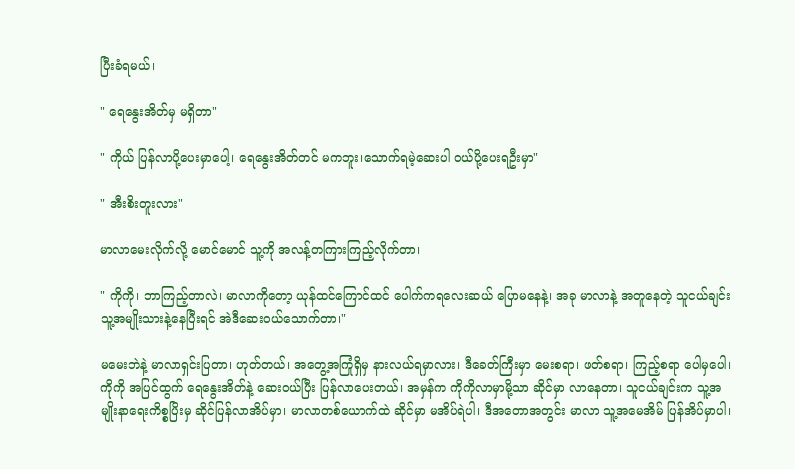ပြီးခံရမယ်၊

" ရေနွေးအိတ်မှ မရှိတာ"

" ကိုယ် ပြန်လာပို့ပေးမှာပေါ့၊ ရေနွေးအိတ်တင် မကဘူး၊သောက်ရမဲ့ဆေးပါ ဝယ်ပို့ပေးရဦးမှာ"

" အီးစိးတူးလား"

မာလာမေးလိုက်လို့ မောင်မောင် သူ့ကို အလန့်တကြားကြည့်လိုက်တာ၊

" ကိုကို၊ ဘာကြည့်တာလဲ၊ မာလာကိုတော့ ယုန်ထင်ကြောင်ထင် ပေါက်ကရလေးဆယ် ပြောမနေနဲ့၊ အခု မာလာနဲ့ အတူနေတဲ့ သူငယ်ချင်းသူ့အမျိုးသားနဲ့နေပြီးရင် အဲဒီဆေးဝယ်သောက်တာ၊"

မမေးဘဲနဲ့ မာလာရှင်းပြတာ၊ ဟုတ်တယ်၊ အတွေ့အကြုံရှိမှ နားလယ်ရမှာလား၊ ဒီခေတ်ကြီးမှာ မေးစရာ၊ ဖတ်စရာ၊ ကြည့်စရာ ပေါမှပေါ၊ ကိုကို အပြင်ထွက် ရေနွေးအိတ်နဲ့ ဆေးဝယ်ပြီး ပြန်လာပေးတယ်၊ အမှန်က ကိုကိုလာမှာမို့သာ ဆိုင်မှာ လာနေတာ၊ သူငယ်ချင်းက သူ့အမျိုးနာရေးကိစ္စပြိးမှ ဆိုင်ပြန်လာအိပ်မှာ၊ မာလာတစ်ယောက်ထဲ ဆိုင်မှာ မအိပ်ရဲပါ၊ ဒီအတောအတွင်း မာလာ သူ့အမေအိမ် ပြန်အိပ်မှာပါ၊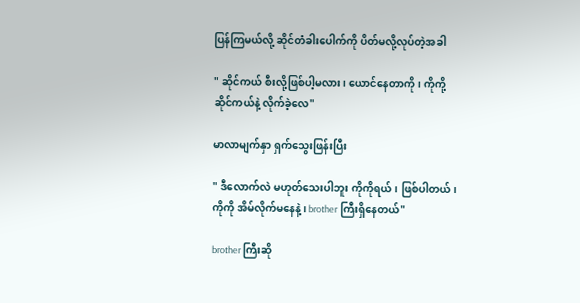ပြန်ကြမယ်လို့ ဆိုင်တံခါးပေါက်ကို ပိတ်မလို့လုပ်တဲ့အခါ

" ဆိုင်ကယ် စီးလို့ဖြစ်ပါ့မလား၊ ယောင်နေတာကို၊ ကိုကို့ဆိုင်ကယ်နဲ့ လိုက်ခဲ့လေ"

မာလာမျက်နှာ ရှက်သွေးဖြန်းပြီး

" ဒီလောက်လဲ မဟုတ်သေးပါဘူး ကိုကိုရယ်၊ ဖြစ်ပါတယ်၊ ကိုကို အိမ်လိုက်မနေနဲ့၊ brother ကြီးရှိနေတယ်"

brother ကြီးဆို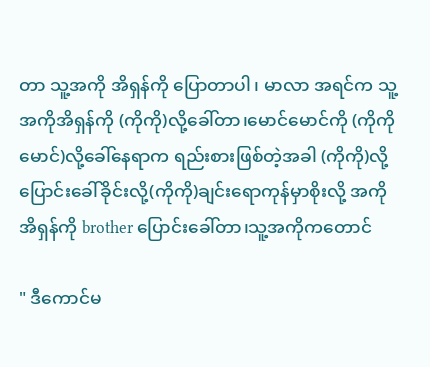တာ သူ့အကို အိရှန်ကို ပြောတာပါ၊ မာလာ အရင်က သူ့အကိုအိရှန်ကို (ကိုကို)လို့ခေါ်တာ၊မောင်မောင်ကို (ကိုကိုမောင်)လို့ခေါ်နေရာက ရည်းစားဖြစ်တဲ့အခါ (ကိုကို)လို့ ပြောင်းခေါ်ခိုင်းလို့(ကိုကို)ချင်းရောကုန်မှာစိုးလို့ အကိုအိရှန်ကို brother ပြောင်းခေါ်တာ၊သူ့အကိုကတောင်

" ဒီကောင်မ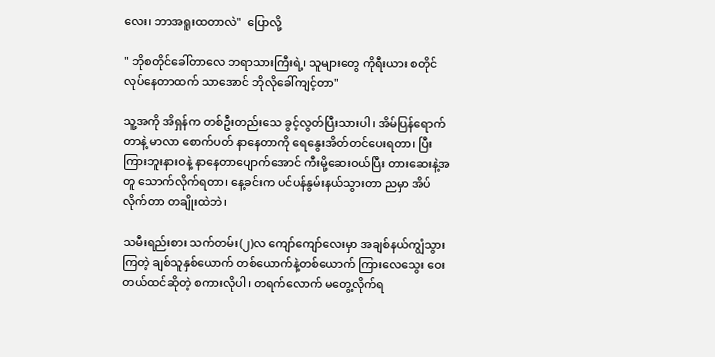လေး၊ ဘာအရူးထတာလဲ"  ပြောလို့

" ဘိုစတိုင်ခေါ်တာလေ ဘရာသားကြီးရဲ့၊ သူများတွေ ကိုရီးယား စတိုင်လုပ်နေတာထက် သာအောင် ဘိုလိုခေါ်ကျင့်တာ"

သူ့အကို အိရှန်က တစ်ဦးတည်းသေ ခွင့်လွတ်ပြီးသားပါ၊ အိမ်ပြန်ရောက်တာနဲ့ မာလာ စောက်ပတ် နာနေတာကို ရေနွေးအိတ်တင်ပေးရတာ၊ ပြီးကြားဘူးနားဝနဲ့ နာနေတာပျောက်အောင် ကီးမို့ဆေးဝယ်ပြီး တားဆေးနဲ့အတူ သောက်လိုက်ရတာ၊ နေ့ခင်းက ပင်ပန်နွမ်းနယ်သွားတာ ညမှာ အိပ်လိုက်တာ တချိုးထဲဘဲ၊

သမီးရည်းစား သက်တမ်း(၂)လ ကျော်ကျော်လေးမှာ အချစ်နယ်ကျွံသွားကြတဲ့ ချစ်သူနှစ်ယောက် တစ်ယောက်နဲ့တစ်ယောက် ကြားလေသွေး ဝေးတယ်ထင်ဆိုတဲ့ စကားလိုပါ၊ တရက်လောက် မတွေ့လိုက်ရ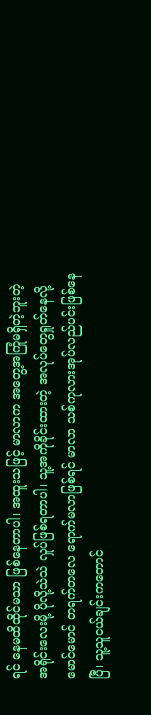ရင် နေမထိထိုင်မသာ ဖြစ်နေတာပါ၊ အထူးသဖြင့် မာလာက အတွေ့အကြုံမရှိတဲ့ဘူးတဲ့ အရိုင်းလေးမို့ ပိုလို့သဲသဲ လှုပ်ဖြစ်ရတာပါ၊ သူ့အကိုခိုင်းထားတဲ့ အလုပ်တွေရှုတ်နေလို့ မောင်မောင် တရက်တလေ ရောက်မလာဖြစ်ရင် မာလာ သစ်ကုလားအုပ်လည်ပင်းဖြစ်နေပြီ၊ သူ့သူငယ်ချင်းကတောင်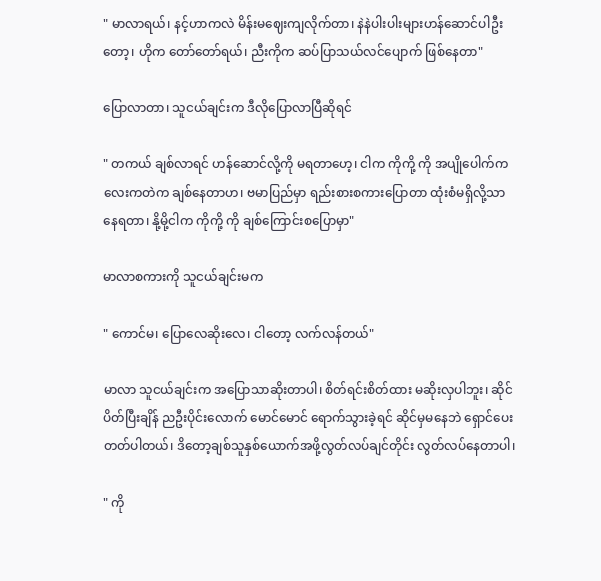" မာလာရယ်၊ နင့်ဟာကလဲ မိန်းမဈေးကျလိုက်တာ၊ နဲနဲပါးပါးများဟန်ဆောင်ပါဦးတော့၊ ဟိုက တော်တော်ရယ်၊ ညီးကိုက ဆပ်ပြာသယ်လင်ပျောက် ဖြစ်နေတာ"

ပြောလာတာ၊ သူငယ်ချင်းက ဒီလိုပြောလာပြီဆိုရင်

" တကယ် ချစ်လာရင် ဟန်ဆောင်လို့ကို မရတာဟေ့၊ ငါက ကိုကို့ ကို အပျိုပေါက်ကလေးကတဲက ချစ်နေတာဟ၊ ဗမာပြည်မှာ ရည်းစားစကားပြောတာ ထုံးစံမရှိလို့သာ နေရတာ၊ နို့မို့ငါက ကိုကို့ ကို ချစ်ကြောင်းစပြောမှာ"

မာလာစကားကို သူငယ်ချင်းမက

" ကောင်မ၊ ပြောလေဆိုးလေ၊ ငါတော့ လက်လန်တယ်"

မာလာ သူငယ်ချင်းက အပြောသာဆိုးတာပါ၊ စိတ်ရင်းစိတ်ထား မဆိုးလှပါဘူး၊ ဆိုင်ပိတ်ပြီးချိန် ညဦးပိုင်းလောက် မောင်မောင် ရောက်သွားခဲ့ရင် ဆိုင်မှမနေဘဲ ရှောင်ပေးတတ်ပါတယ်၊ ဒိတော့ချစ်သူနှစ်ယောက်အဖို့လွတ်လပ်ချင်တိုင်း လွတ်လပ်နေတာပါ၊

" ကို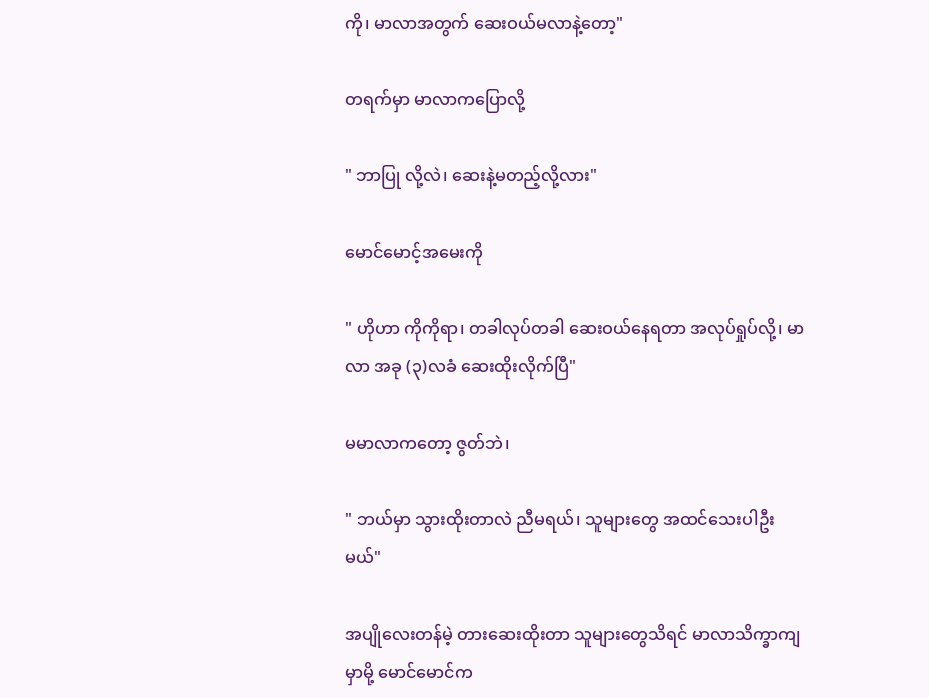ကို၊ မာလာအတွက် ဆေးဝယ်မလာနဲ့တော့"

တရက်မှာ မာလာကပြောလို့

" ဘာပြု လို့လဲ၊ ဆေးနဲ့မတည့်လို့လား"

မောင်မောင့်အမေးကို

" ဟိုဟာ ကိုကိုရာ၊ တခါလုပ်တခါ ဆေးဝယ်နေရတာ အလုပ်ရှုပ်လို့၊ မာလာ အခု (၃)လခံ ဆေးထိုးလိုက်ပြီ"

မမာလာကတော့ ဇွတ်ဘဲ၊

" ဘယ်မှာ သွားထိုးတာလဲ ညီမရယ်၊ သူများတွေ အထင်သေးပါဦးမယ်"

အပျိုလေးတန်မဲ့ တားဆေးထိုးတာ သူများတွေသိရင် မာလာသိက္ခာကျမှာမို့ မောင်မောင်က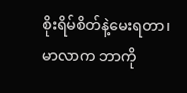စိုးရိမ်စိတ်နဲ့မေးရတာ၊ မာလာက ဘာကို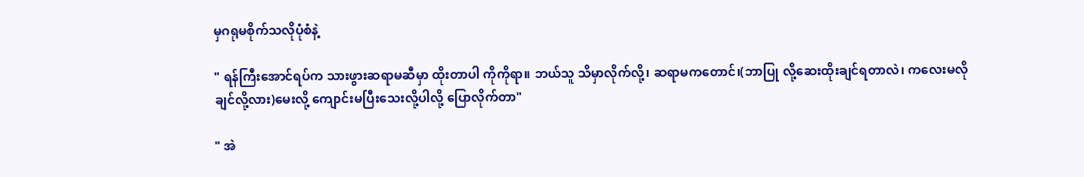မှဂရုမစိုက်သလိုပုံစံနဲ့

" ရန်ကြီးအောင်ရပ်က သားဖွားဆရာမဆီမှာ ထိုးတာပါ ကိုကိုရာ။ ဘယ်သူ သိမှာလိုက်လို့၊ ဆရာမကတောင်၊(ဘာပြု လို့ဆေးထိုးချင်ရတာလဲ၊ ကလေးမလိုချင်လို့လား)မေးလို့ ကျောင်းမပြီးသေးလို့ပါလို့ ပြောလိုက်တာ"

" အဲ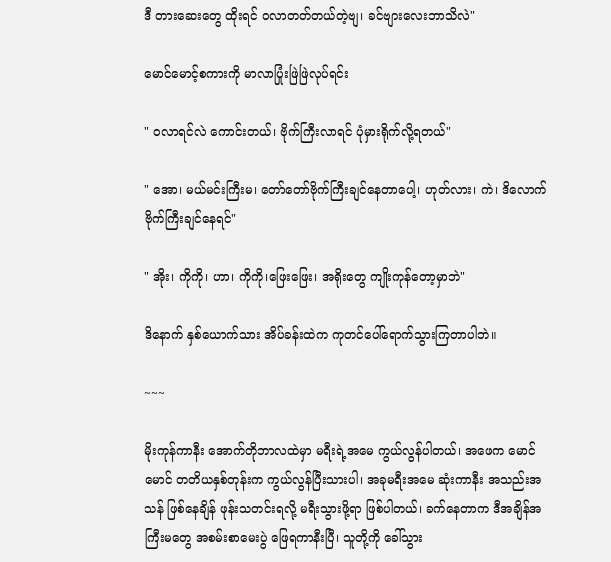ဒီ တားဆေးတွေ ထိုးရင် ဝလာတတ်တယ်တဲ့ဗျ၊ ခင်ဗျားလေးဘာသိလဲ"

မောင်မောင့်စကားကို မာလာပြုံးဖြဲဖြဲလုပ်ရင်း

" ဝလာရင်လဲ ကောင်းတယ်၊ ဗိုက်ကြီးလာရင် ပုံမှားရိုက်လို့ရတယ်"

" အော၊ မယ်မင်းကြီးမ၊ တော်တော်ဗိုက်ကြီးချင်နေတာပေါ့၊ ဟုတ်လား၊ ကဲ၊ ဒိလောက်ဗိုက်ကြီးချင်နေရင်"

" အိုး၊ ကိုကို၊ ဟာ၊ ကိုကို၊ဖြေးဖြေး၊ အရိုးတွေ ကျိုးကုန်တော့မှာဘဲ"

ဒိနောက် နှစ်ယောက်သား အိပ်ခန်းထဲက ကုတင်ပေါ်ရောက်သွားကြတာပါဘဲ။

~~~

မိုးကုန်ကာနီး အောက်တိုဘာလထဲမှာ မရီးရဲ့အမေ ကွယ်လွန်ပါတယ်၊ အဖေက မောင်မောင် တတိယနှစ်တုန်းက ကွယ်လွန်ပြီးသားပါ၊ အခုမရီးအမေ ဆုံးကာနီး အသည်းအသန် ဖြစ်နေချိန် ဖုန်းသတင်းရလို့ မရီးသွားဖို့ရာ ဖြစ်ပါတယ်၊ ခက်နေတာက ဒီအချိန်အကြီးမတွေ အစမ်းစာမေးပွဲ ဖြေရကာနီးပြီ၊ သူတို့ကို ခေါ်သွား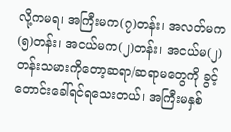လို့ကမရ၊ အကြီးမက(၇)တန်း၊ အလတ်မက(၅)တန်း၊ အငယ်မက(၂)တန်း၊ အငယ်မ(၂)တန်းသမားကိုတော့ဆရာ/ဆရာမတွေကို ခွင့်တောင်းခေါ်ရင်ရသေးတယ်၊ အကြီးမနှစ်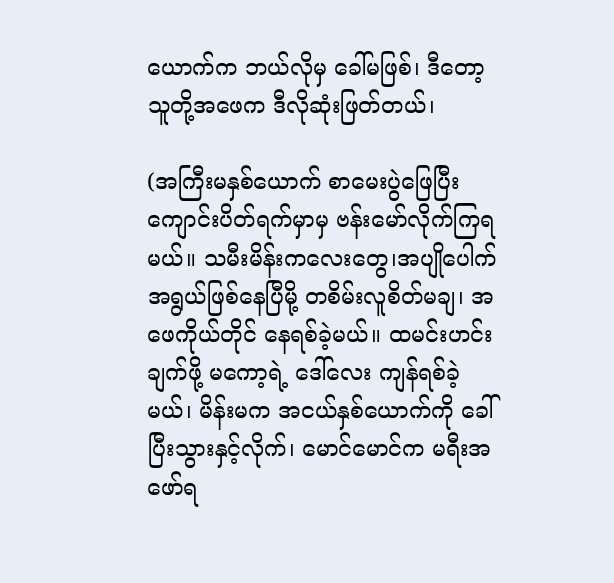ယောက်က ဘယ်လိုမှ ခေါ်မဖြစ်၊ ဒီတော့ သူတို့အဖေက ဒီလိုဆုံးဖြတ်တယ်၊

(အကြီးမနှစ်ယောက် စာမေးပွဲဖြေပြီး ကျောင်းပိတ်ရက်မှာမှ ဗန်းမော်လိုက်ကြရမယ်။ သမီးမိန်းကလေးတွေ၊အပျိုပေါက်အရွယ်ဖြစ်နေပြီမို့ တစိမ်းလူစိတ်မချ၊ အဖေကိုယ်တိုင် နေရစ်ခဲ့မယ်။ ထမင်းဟင်းချက်ဖို့ မကော့ရဲ့ ဒေါ်လေး ကျန်ရစ်ခဲ့မယ်၊ မိန်းမက အငယ်နှစ်ယောက်ကို ခေါ်ပြီးသွားနှင့်လိုက်၊ မောင်မောင်က မရီးအဖော်ရ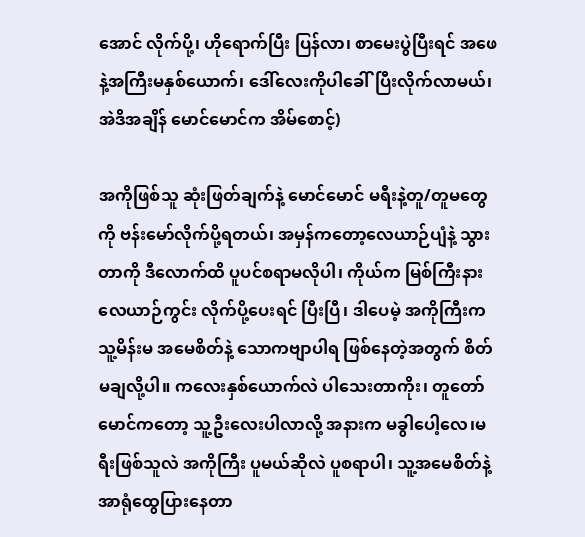အောင် လိုက်ပို့၊ ဟိုရောက်ပြီး ပြန်လာ၊ စာမေးပွဲပြီးရင် အဖေနဲ့အကြီးမနှစ်ယောက်၊ ဒေါ်လေးကိုပါခေါ်ပြီးလိုက်လာမယ်၊ အဲဒိအချိန် မောင်မောင်က အိမ်စောင့်)

အကိုဖြစ်သူ ဆုံးဖြတ်ချက်နဲ့ မောင်မောင် မရီးနဲ့တူ/တူမတွေကို ဗန်းမော်လိုက်ပို့ရတယ်၊ အမှန်ကတော့လေယာဉ်ပျံနဲ့ သွားတာကို ဒီလောက်ထိ ပူပင်စရာမလိုပါ၊ ကိုယ်က မြစ်ကြီးနားလေယာဉ်ကွင်း လိုက်ပို့ပေးရင် ပြီးပြီ၊ ဒါပေမဲ့ အကိုကြီးက သူ့မိန်းမ အမေစိတ်နဲ့ သောကဗျာပါရ ဖြစ်နေတဲ့အတွက် စိတ်မချလို့ပါ။ ကလေးနှစ်ယောက်လဲ ပါသေးတာကိုး၊ တူတော်မောင်ကတော့ သူ့ဦးလေးပါလာလို့ အနားက မခွါပေါ့လေ၊မရီးဖြစ်သူလဲ အကိုကြီး ပူမယ်ဆိုလဲ ပူစရာပါ၊ သူ့အမေစိတ်နဲ့ အာရုံထွေပြားနေတာ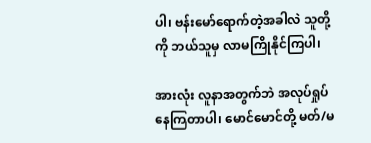ပါ၊ ဗန်းမော်ရောက်တဲ့အခါလဲ သူတို့ကို ဘယ်သူမှ လာမကြိုနိုင်ကြပါ၊

အားလုံး လူနာအတွက်ဘဲ အလုပ်ရှုပ်နေကြတာပါ၊ မောင်မောင်တို့ မတ်/မ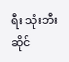ရီး သုံးဘီးဆိုင်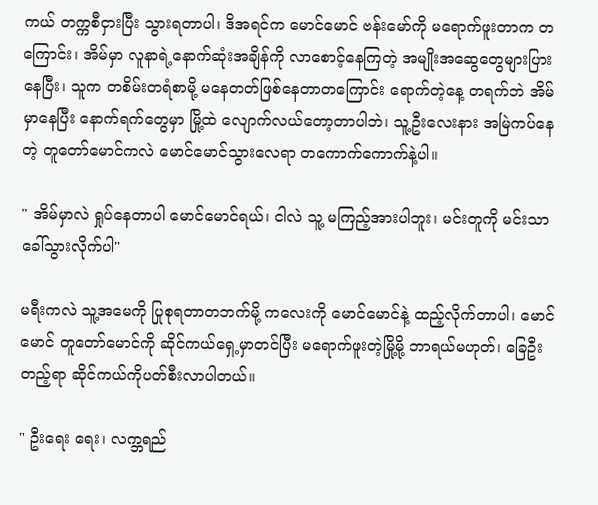ကယ် တက္ကစီငှားပြီး သွားရတာပါ၊ ဒိအရင်က မောင်မောင် ဗန်းမော်ကို မရောက်ဖူးတာက တကြောင်း၊ အိမ်မှာ လူနာရဲ့နောက်ဆုံးအချိန်ကို လာစောင့်နေကြတဲ့ အမျိုးအဆွေတွေများပြားနေပြီး၊ သူက တစိမ်းတရံစာမို့ မနေတတ်ဖြစ်နေတာတကြောင်း ရောက်တဲ့နေ့ တရက်ဘဲ အိမ်မှာနေပြီး နောက်ရက်တွေမှာ မြို့ထဲ လျောက်လယ်တော့တာပါဘဲ၊ သူ့ဦးလေးနား အမြဲကပ်နေတဲ့ တူတော်မောင်ကလဲ မောင်မောင်သွားလေရာ တကောက်ကောက်နဲ့ပါ။

" အိမ်မှာလဲ ရှုပ်နေတာပါ မောင်မောင်ရယ်၊ ငါလဲ သူ့ မကြည့်အားပါဘူး၊ မင်းတူကို မင်းသာ ခေါ်သွားလိုက်ပါ"

မရီးကလဲ သူ့အမေကို ပြုစုရတာတဘက်မို့ ကလေးကို မောင်မောင်နဲ့ ထည့်လိုက်တာပါ၊ မောင်မောင် တူတော်မောင်ကို ဆိုင်ကယ်ရှေ့မှာတင်ပြီး မရောက်ဖူးတဲ့မြို့မို့ ဘာရယ်မဟုတ်၊ ခြေဦးတည့်ရာ ဆိုင်ကယ်ကိုပတ်စီးလာပါတယ်။

" ဦးရေး ရေး၊ လက္ဘရည်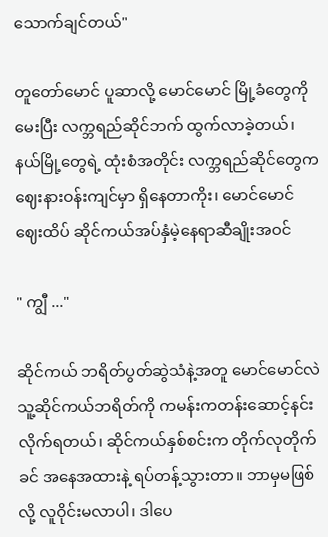သောက်ချင်တယ်"

တူတော်မောင် ပူဆာလို့ မောင်မောင် မြို့ခံတွေကိုမေးပြီး လက္ဘရည်ဆိုင်ဘက် ထွက်လာခဲ့တယ်၊ နယ်မြို့တွေရဲ့ ထုံးစံအတိုင်း လက္ဘရည်ဆိုင်တွေက ဈေးနားဝန်းကျင်မှာ ရှိနေတာကိုး၊ မောင်မောင် ဈေးထိပ် ဆိုင်ကယ်အပ်နှံမဲ့နေရာဆီချိုးအဝင်

" ကျွီ ..."

ဆိုင်ကယ် ဘရိတ်ပွတ်ဆွဲသံနဲ့အတူ မောင်မောင်လဲ သူ့ဆိုင်ကယ်ဘရိတ်ကို ကမန်းကတန်းဆောင့်နင်းလိုက်ရတယ်၊ ဆိုင်ကယ်နှစ်စင်းက တိုက်လုတိုက်ခင် အနေအထားနဲ့ ရပ်တန့်သွားတာ။ ဘာမှမဖြစ်လို့ လူဝိုင်းမလာပါ၊ ဒါပေ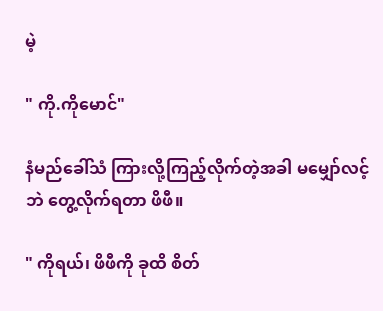မဲ့

" ကို.ကိုမောင်"

နံမည်ခေါ်သံ ကြားလို့ကြည့်လိုက်တဲ့အခါ မမျှော်လင့်ဘဲ တွေ့လိုက်ရတာ ဖိဖီ။

" ကိုရယ်၊ ဖိဖီကို ခုထိ စိတ်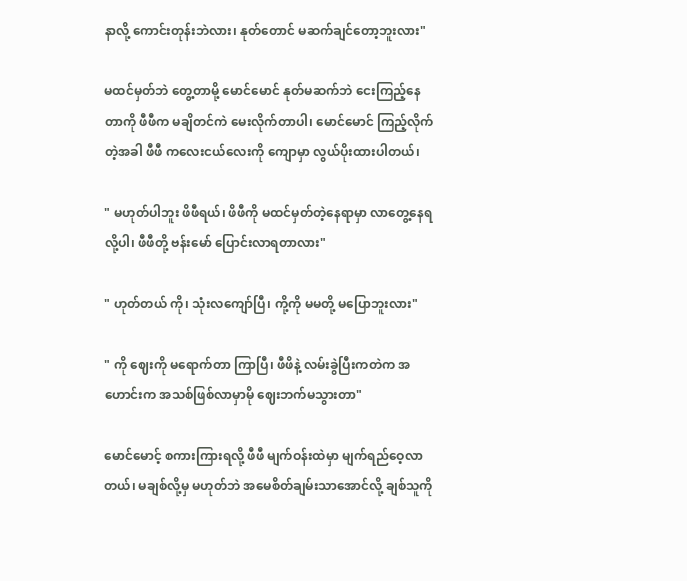နာလို့ ကောင်းတုန်းဘဲလား၊ နုတ်တောင် မဆက်ချင်တော့ဘူးလား"

မထင်မှတ်ဘဲ တွေ့တာမို့ မောင်မောင် နုတ်မဆက်ဘဲ ငေးကြည့်နေတာကို ဖီဖီက မချိတင်ကဲ မေးလိုက်တာပါ၊ မောင်မောင် ကြည့်လိုက်တဲ့အခါ ဖီဖီ ကလေးငယ်လေးကို ကျောမှာ လွယ်ပိုးထားပါတယ်၊

" မဟုတ်ပါဘူး ဖိဖီရယ်၊ ဖိဖီကို မထင်မှတ်တဲ့နေရာမှာ လာတွေ့နေရလို့ပါ၊ ဖီဖီတို့ ဗန်းမော် ပြောင်းလာရတာလား"

" ဟုတ်တယ် ကို၊ သုံးလကျော်ပြီ၊ ကို့ကို မမတို့ မပြောဘူးလား"

" ကို ဈေးကို မရောက်တာ ကြာပြီ၊ ဖီဖိနဲ့ လမ်းခွဲပြီးကတဲက အဟောင်းက အသစ်ဖြစ်လာမှာမို ဈေးဘက်မသွားတာ"

မောင်မောင့် စကားကြားရလို့ ဖီဖီ မျက်ဝန်းထဲမှာ မျက်ရည်ဝေ့လာတယ်၊ မချစ်လို့မှ မဟုတ်ဘဲ အမေစိတ်ချမ်းသာအောင်လို့ ချစ်သူကို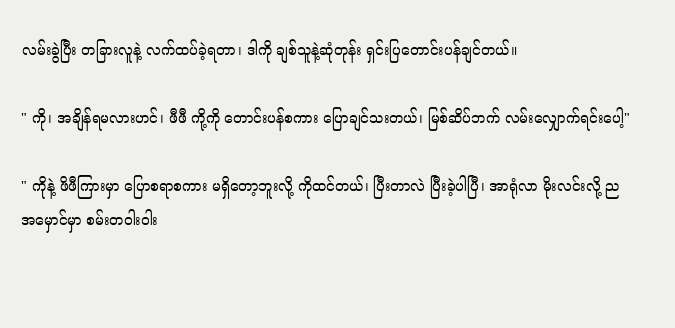လမ်းခွဲပြီး တခြားလူနဲ့ လက်ထပ်ခဲ့ရတာ၊ ဒါကို ချစ်သူနဲ့ဆုံတုန်း ရှင်းပြတောင်းပန်ချင်တယ်။

" ကို၊ အချိန်ရမလားဟင်၊ ဖီဖီ ကို့ကို တောင်းပန်စကား ပြောချင်သးတယ်၊ မြစ်ဆိပ်ဘက် လမ်းလျှောက်ရင်းပေါ့"

" ကိုနဲ့ ဖိဖီကြားမှာ ပြောစရာစကား မရှိတော့ဘူးလို့ ကိုထင်တယ်၊ ပြီးတာလဲ ပြီးခဲ့ပါပြီ၊ အာရုံလာ မိုးလင်းလို့ ညအမှောင်မှာ စမ်းတဝါးဝါး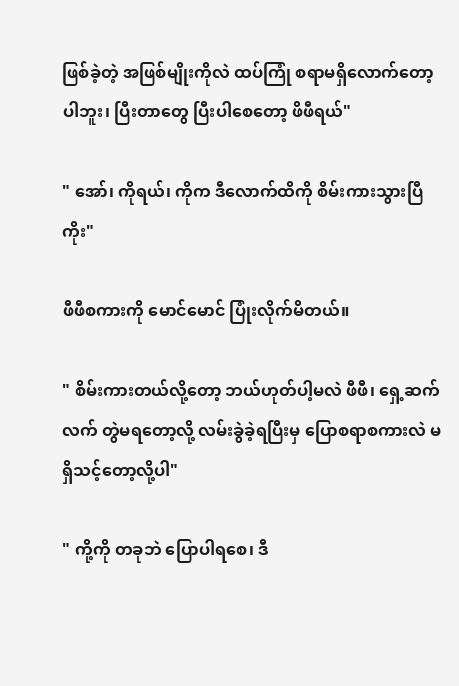ဖြစ်ခဲ့တဲ့ အဖြစ်မျိုးကိုလဲ ထပ်ကြုံ စရာမရှိလောက်တော့ပါဘူး၊ ပြီးတာတွေ ပြီးပါစေတော့ ဖိဖီရယ်"

" အော်၊ ကိုရယ်၊ ကိုက ဒီလောက်ထိကို စိမ်းကားသွားပြီကိုး"

ဖီဖီစကားကို မောင်မောင် ပြုံးလိုက်မိတယ်။

" စိမ်းကားတယ်လို့တော့ ဘယ်ဟုတ်ပါ့မလဲ ဖီဖီ၊ ရှေ့ဆက်လက် တွဲမရတော့လို့ လမ်းခွဲခဲ့ရပြီးမှ ပြောစရာစကားလဲ မရှိသင့်တော့လို့ပါ"

" ကို့ကို တခုဘဲ ပြောပါရစေ၊ ဒီ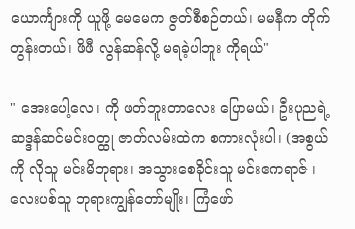ယောင်္ကျားကို ယူဖို့ မေမေက ဇွတ်စီစဉ်တယ်၊ မမနီက တိုက်တွန်းတယ်၊ ဖိဖီ လွန်ဆန်လို့ မရခဲ့ပါဘူး ကိုရယ်"

" အေးပေါ့လေ၊ ကို ဖတ်ဘူးတာလေး ပြောမယ်၊ ဦးပုညရဲ့ဆဒ္ဒန်ဆင်မင်းဝတ္ထု ဇာတ်လမ်းထဲက စကားလုံးပါ၊ (အစွယ်ကို လိုသူ မင်းမိဘုရား၊ အသွားစေခိုင်းသူ မင်းဧကရာဇ် ၊ လေးပစ်သူ ဘုရားကျွန်တော်မျိုး၊ ကြံဖော်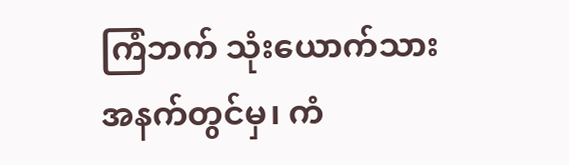ကြံဘက် သုံးယောက်သား အနက်တွင်မှ၊ ကံ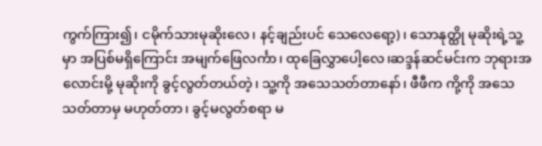ကွက်ကြား၍၊ ငမိုက်သားမုဆိုးလေ၊ နင့်ချည်းပင် သေလေရော့)၊ သောနုတ္ထို မုဆိုးရဲ့သူ့မှာ အပြစ်မရှိကြောင်း အမျက်ဖြေလင်္ကာ၊ ထုခြေလွှာပေါ့လေ၊ဆဒ္ဒန်ဆင်မင်းက ဘုရားအလောင်းမို့ မုဆိုးကို ခွင့်လွတ်တယ်တဲ့၊ သူ့ကို အသေသတ်တာနော်၊ ဖီဖီက ကို့ကို အသေသတ်တာမှ မဟုတ်တာ၊ ခွင့်မလွတ်စရာ မ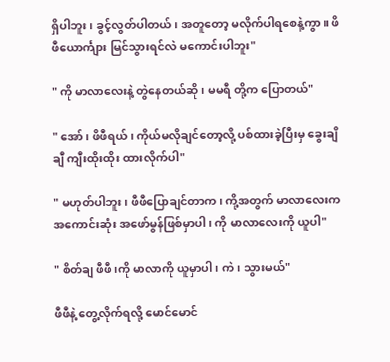ရှိပါဘူး၊ ခွင့်လွတ်ပါတယ်၊ အတူတော့ မလိုက်ပါရစေနဲ့ကွာ။ ဖိဖီယောင်္ကျား မြင်သွားရင်လဲ မကောင်းပါဘူး"

" ကို မာလာလေးနဲ့ တွဲနေတယ်ဆို၊ မမရီ တို့က ပြောတယ်"

" အော်၊ ဖိဖီရယ်၊ ကိုယ်မလိုချင်တော့လို့ ပစ်ထားခဲ့ပြီးမှ ခွေးချိချီ ကျီးထိုးထိုး ထားလိုက်ပါ"

" မဟုတ်ပါဘူး၊ ဖီဖီပြောချင်တာက၊ ကို့အတွက် မာလာလေးက အကောင်းဆုံး အဖော်မွန်ဖြစ်မှာပါ၊ ကို မာလာလေးကို ယူပါ"

" စိတ်ချ ဖီဖီ၊ကို မာလာကို ယူမှာပါ၊ ကဲ၊ သွားမယ်"

ဖီဖီနဲ့ တွေ့လိုက်ရလို့ မောင်မောင်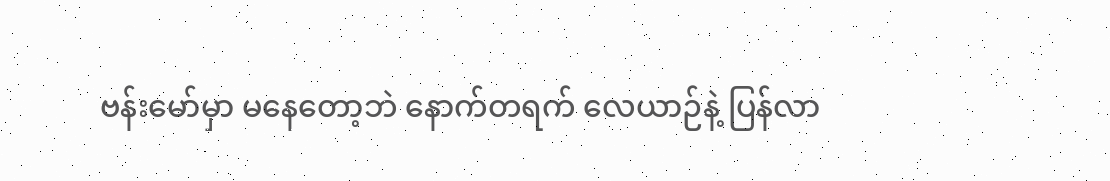ဗန်းမော်မှာ မနေတော့ဘဲ နောက်တရက် လေယာဉ်နဲ့ ပြန်လာ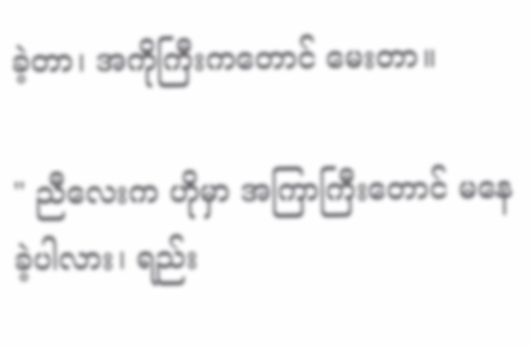ခဲ့တာ၊ အကိုကြီးကတောင် မေးတာ။

" ညီလေးက ဟိုမှာ အကြာကြီးတောင် မနေခဲ့ပါလား၊ ရည်း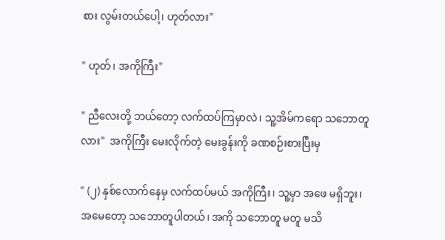စား လွမ်းတယ်ပေါ့၊ ဟုတ်လား"

" ဟုတ်၊ အကိုကြီး"

" ညီလေးတို့ ဘယ်တော့ လက်ထပ်ကြမှာလဲ၊ သူ့အိမ်ကရော သဘောတူလား"  အကိုကြီး မေးလိုက်တဲ့ မေးခွန်းကို ခဏစဉ်းစားပြီးမှ

" (၂) နှစ်လောက်နေမှ လက်ထပ်မယ် အကိုကြီး၊ သူ့မှာ အဖေ မရှိဘူး၊ အမေတော့ သဘောတူပါတယ်၊ အကို သဘောတူ မတူ မသိ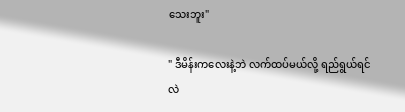သေးဘူး"

" ဒီမိန်းကလေးနဲ့ဘဲ လက်ထပ်မယ်လို့ ရည်ရွယ်ရင်လဲ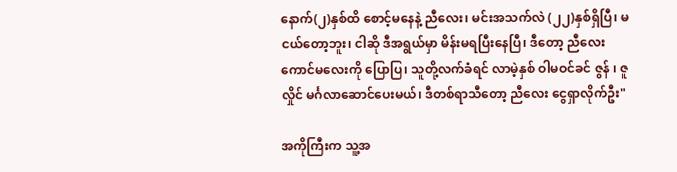နောက်(၂)နှစ်ထိ စောင့်မနေနဲ့ ညီလေး၊ မင်းအသက်လဲ (၂၂)နှစ်ရှိပြီ၊ မငယ်တော့ဘူး၊ ငါဆို ဒီအရွယ်မှာ မိန်းမရပြီးနေပြီ၊ ဒီတော့ ညီလေး ကောင်မလေးကို ပြောပြ၊ သူတို့လက်ခံရင် လာမဲ့နှစ် ဝါမဝင်ခင် ဇွန် ၊ ဇူလှိုင် မင်္ဂလာဆောင်ပေးမယ်၊ ဒီတစ်ရာသီတော့ ညီလေး ငွေရှာလိုက်ဦး"

အကိုကြီးက သူ့အ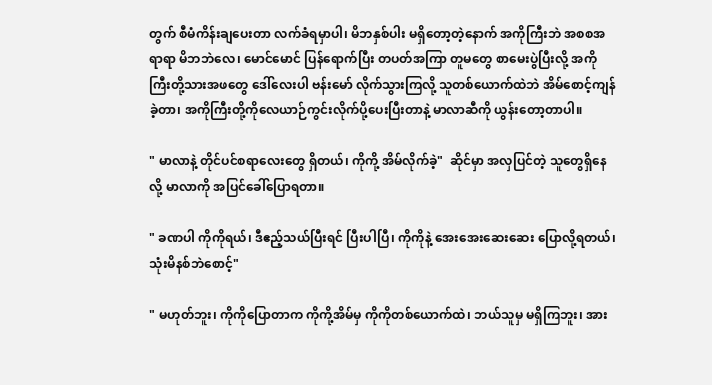တွက် စီမံကိန်းချပေးတာ လက်ခံရမှာပါ၊ မိဘနှစ်ပါး မရှိတော့တဲ့နောက် အကိုကြီးဘဲ အစစအရာရာ မိဘဘဲလေ၊ မောင်မောင် ပြန်ရောက်ပြီး တပတ်အကြာ တူမတွေ စာမေးပွဲပြီးလို့ အကိုကြီးတို့သားအဖတွေ ဒေါ်လေးပါ ဗန်းမော် လိုက်သွားကြလို့ သူတစ်ယောက်ထဲဘဲ အိမ်စောင့်ကျန်ခဲ့တာ၊ အကိုကြီးတို့ကိုလေယာဉ်ကွင်းလိုက်ပို့ပေးပြီးတာနဲ့ မာလာဆီကို ယွန်းတော့တာပါ။

" မာလာနဲ့ တိုင်ပင်စရာလေးတွေ ရှိတယ်၊ ကိုကို့ အိမ်လိုက်ခဲ့"  ဆိုင်မှာ အလှပြင်တဲ့ သူတွေရှိနေလို့ မာလာကို အပြင်ခေါ်ပြောရတာ။

" ခဏပါ ကိုကိုရယ်၊ ဒီဧည့်သယ်ပြီးရင် ပြီးပါပြီ၊ ကိုကိုနဲ့ အေးအေးဆေးဆေး ပြောလို့ရတယ်၊ သုံးမိနစ်ဘဲစောင့်"

" မဟုတ်ဘူး၊ ကိုကိုပြောတာက ကိုကို့အိမ်မှ ကိုကိုတစ်ယောက်ထဲ၊ ဘယ်သူမှ မရှိကြဘူး၊ အား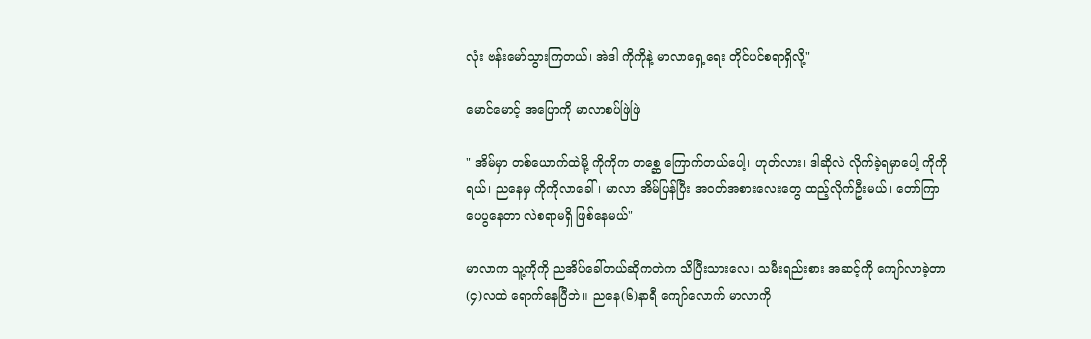လုံး ဗန်းမော်သွားကြတယ်၊ အဲဒါ ကိုကိုနဲ့ မာလာရှေ့ရေး တိုင်ပင်စရာရှိလို့"

မောင်မောင့် အပြောကို မာလာစပ်ဖြဲဖြဲ

" အိမ်မှာ တစ်ယောက်ထဲမို့ ကိုကိုက တစ္ဆေ ကြောက်တယ်ပေါ့၊ ဟုတ်လား၊ ဒါဆိုလဲ လိုက်ခဲ့ရမှာပေါ့ ကိုကိုရယ်၊ ညနေမှ ကိုကိုလာခေါ်၊ မာလာ အိမ်ပြန်ပြီး အဝတ်အစားလေးတွေ ထည့်လိုက်ဦးမယ်၊ တော်ကြာ ပေပွနေတာ လဲစရာမရှိ ဖြစ်နေမယ်"

မာလာက သူ့ကိုကို ညအိပ်ခေါ်တယ်ဆိုကတဲက သိပြီးသားလေ၊ သမီးရည်းစား အဆင့်ကို ကျော်လာခဲ့တာ(၄)လထဲ ရောက်နေပြီဘဲ။ ညနေ(၆)နာရီ ကျော်လောက် မာလာကို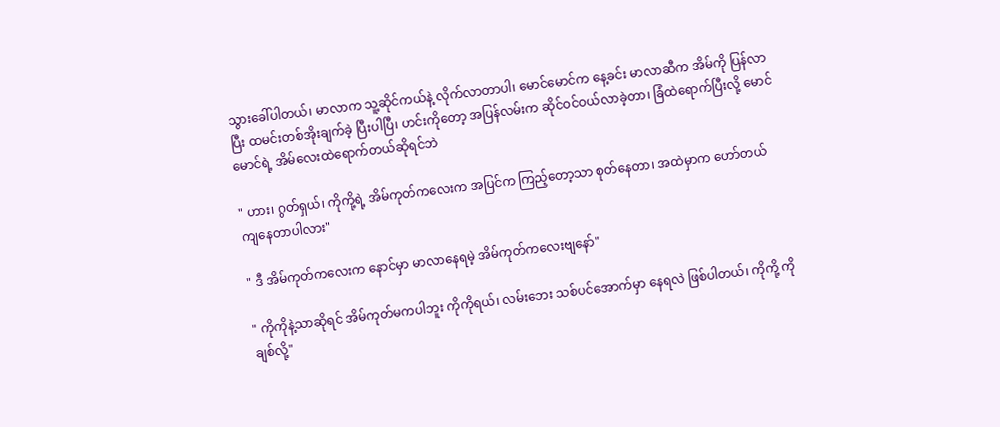သွားခေါ်ပါတယ်၊ မာလာက သူ့ဆိုင်ကယ်နဲ့ လိုက်လာတာပါ၊ မောင်မောင်က နေ့ခင်း မာလာဆီက အိမ်ကို ပြန်လာပြီး ထမင်းတစ်အိုးချက်ခဲ့ ပြီးပါပြီ၊ ဟင်းကိုတော့ အပြန်လမ်းက ဆိုင်ဝင်ဝယ်လာခဲ့တာ၊ ခြံထဲရောက်ပြီးလို့ မောင်မောင်ရဲ့ အိမ်လေးထဲရောက်တယ်ဆိုရင်ဘဲ

" ဟား၊ ဂွတ်ရှယ်၊ ကိုကို့ရဲ့ အိမ်ကုတ်ကလေးက အပြင်က ကြည့်တော့သာ စုတ်နေတာ၊ အထဲမှာက ဟော်တယ် ကျနေတာပါလား"

" ဒီ အိမ်ကုတ်ကလေးက နောင်မှာ မာလာနေရမဲ့ အိမ်ကုတ်ကလေးဗျနော်"

" ကိုကိုနဲ့သာဆိုရင် အိမ်ကုတ်မကပါဘူး ကိုကိုရယ်၊ လမ်းဘေး သစ်ပင်အောက်မှာ နေရလဲ ဖြစ်ပါတယ်၊ ကိုကို့ ကိုချစ်လို့"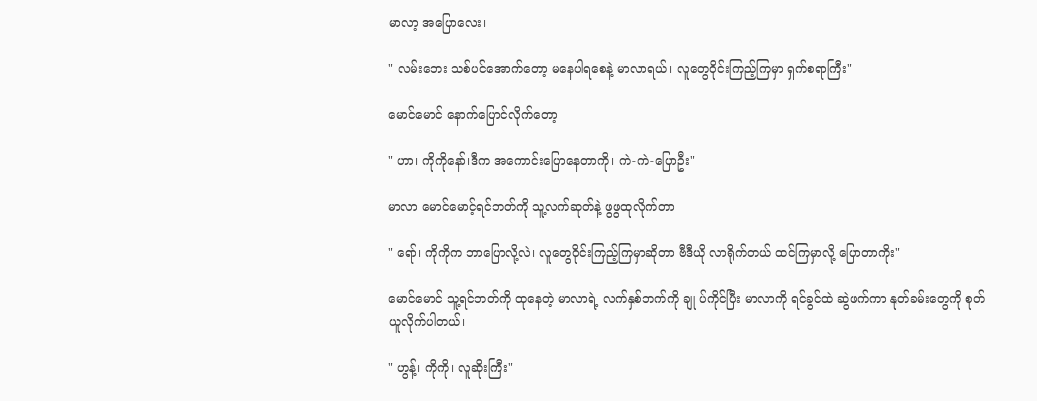မာလာ့ အပြောလေး၊

" လမ်းဘေး သစ်ပင်အောက်တော့ မနေပါရစေနဲ့ မာလာရယ်၊ လူတွေဝိုင်းကြည့်ကြမှာ ရှက်စရာကြီး"

မောင်မောင် နောက်ပြောင်လိုက်တော့

" ဟာ၊ ကိုကိုနော်၊ဒီက အကောင်းပြောနေတာကို၊ ကဲ-ကဲ-ပြောဦး"

မာလာ မောင်မောင့်ရင်ဘတ်ကို သူ့လက်ဆုတ်နဲ့ ဖွဖွထုလိုက်တာ

" ရော်၊ ကိုကိုက ဘာပြောလို့လဲ၊ လူတွေဝိုင်းကြည့်ကြမှာဆိုတာ ဗီဒီယို လာရိုက်တယ် ထင်ကြမှာလို့ ပြောတာကိုး"

မောင်မောင် သူ့ရင်ဘတ်ကို ထုနေတဲ့ မာလာရဲ့ လက်နှစ်ဘက်ကို ချု ပ်ကိုင်ပြီး မာလာကို ရင်ခွင်ထဲ ဆွဲဖက်ကာ နုတ်ခမ်းတွေကို စုတ်ယူလိုက်ပါတယ်၊

" ဟွန့်၊ ကိုကို၊ လူဆိုးကြီး"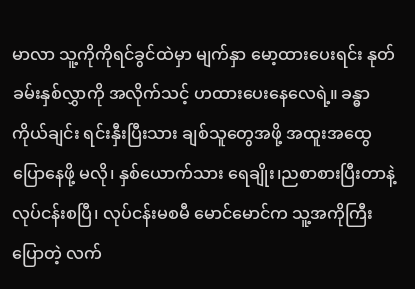မာလာ သူ့ကိုကိုရင်ခွင်ထဲမှာ မျက်နှာ မော့ထားပေးရင်း နုတ်ခမ်းနှစ်လွှာကို အလိုက်သင့် ဟထားပေးနေလေရဲ့။ ခန္ဓာကိုယ်ချင်း ရင်းနှီးပြီးသား ချစ်သူတွေအဖို့ အထူးအထွေပြောနေဖို့ မလို၊ နှစ်ယောက်သား ရေချိုး၊ညစာစားပြီးတာနဲ့ လုပ်ငန်းစပြီ၊ လုပ်ငန်းမစမီ မောင်မောင်က သူ့အကိုကြီးပြောတဲ့ လက်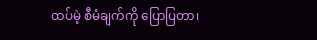ထပ်မဲ့ စီမံချက်ကို ပြောပြတာ၊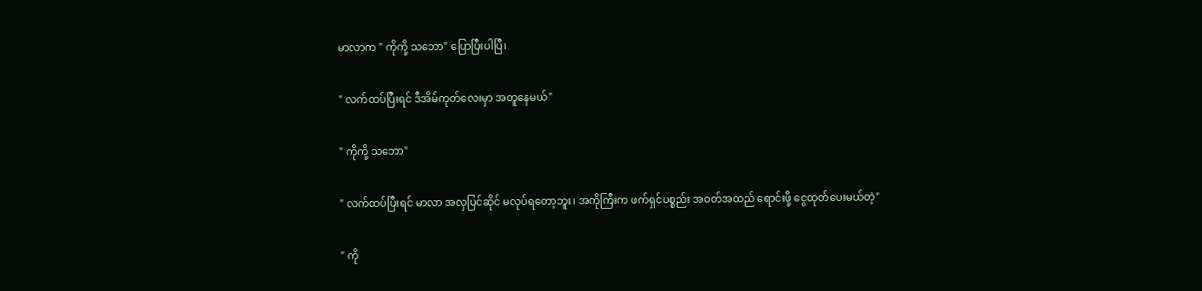မာလာက " ကိုကို့ သဘော" ပြောပြီးပါပြီ၊

" လက်ထပ်ပြီးရင် ဒီအိမ်ကုတ်လေးမှာ အတူနေမယ်"

" ကိုကို့ သဘော"

" လက်ထပ်ပြီးရင် မာလာ အလှပြင်ဆိုင် မလုပ်ရတော့ဘူး၊ အကိုကြီးက ဖက်ရှင်ပစ္စည်း အဝတ်အထည် ရောင်းဖို့ ငွေထုတ်ပေးမယ်တဲ့"

" ကို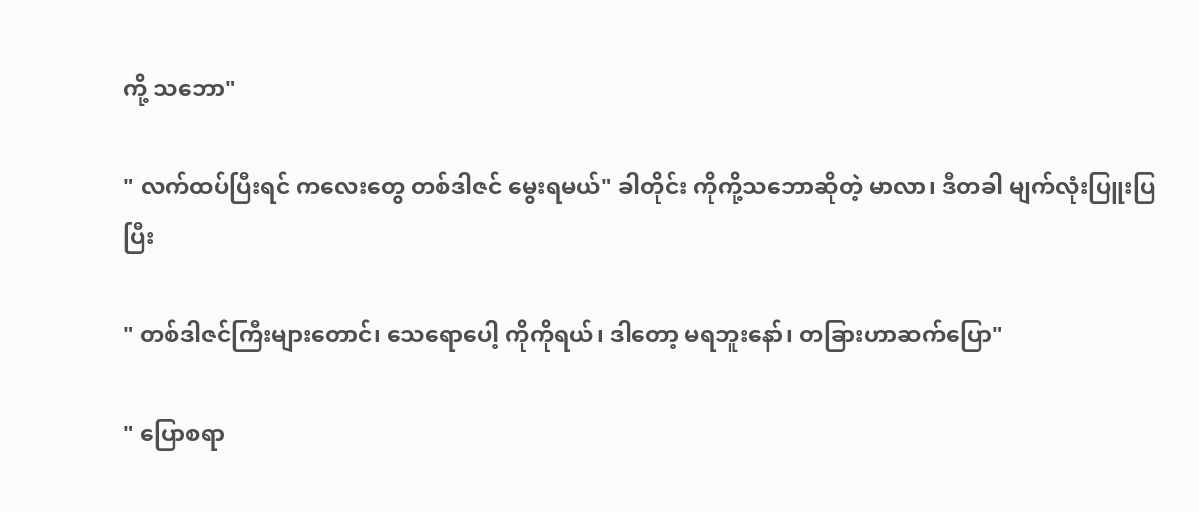ကို့ သဘော"

" လက်ထပ်ပြီးရင် ကလေးတွေ တစ်ဒါဇင် မွေးရမယ်" ခါတိုင်း ကိုကို့သဘောဆိုတဲ့ မာလာ၊ ဒီတခါ မျက်လုံးပြူးပြပြီး

" တစ်ဒါဇင်ကြီးများတောင်၊ သေရောပေါ့ ကိုကိုရယ်၊ ဒါတော့ မရဘူးနော်၊ တခြားဟာဆက်ပြော"

" ပြောစရာ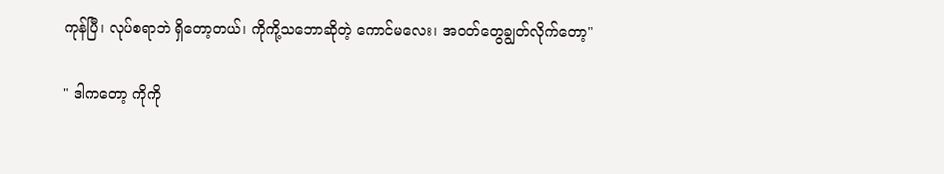ကုန်ပြီ၊ လုပ်စရာဘဲ ရှိတော့တယ်၊ ကိုကို့သဘောဆိုတဲ့ ကောင်မလေး၊ အဝတ်တွေချွတ်လိုက်တော့"

" ဒါကတော့ ကိုကို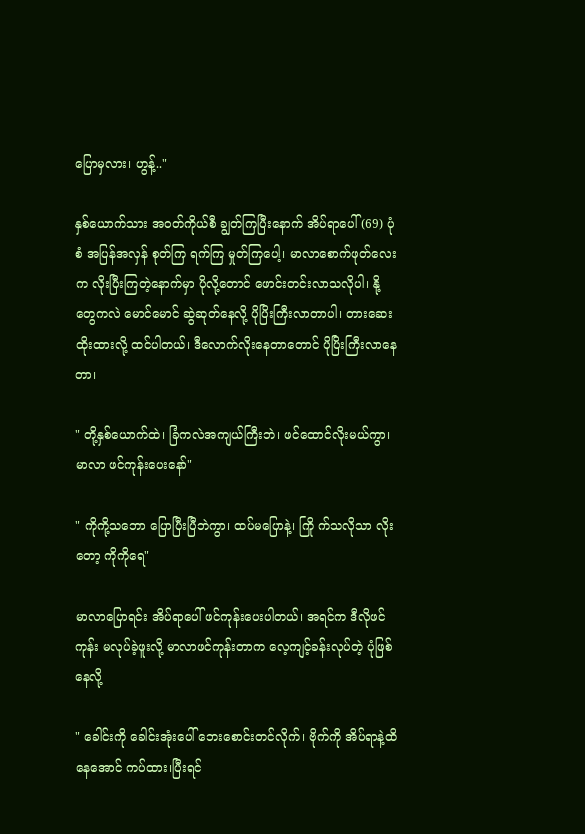ပြောမှလား၊ ဟွန့်.."

နှစ်ယောက်သား အဝတ်ကိုယ်စီ ချွတ်ကြပြီးနောက် အိပ်ရာပေါ် (69) ပုံစံ အပြန်အလှန် စုတ်ကြ ရက်ကြ မှုတ်ကြပေါ့၊ မာလာစောက်ဖုတ်လေးက လိုးပြီးကြတဲ့နောက်မှာ ပိုလို့တောင် ဖောင်းတင်းလာသလိုပါ၊ နို့တွေကလဲ မောင်မောင် ဆွဲဆုတ်နေလို့ ပိုပြိးကြီးလာတာပါ၊ တားဆေးထိုးထားလို့ ထင်ပါတယ်၊ ဒီလောက်လိုးနေတာတောင် ပိုပြိးကြီးလာနေတာ၊

" တို့နှစ်ယောက်ထဲ၊ ခြံကလဲအကျယ်ကြီးဘဲ၊ ဖင်ထောင်လိုးမယ်ကွာ၊ မာလာ ဖင်ကုန်းပေးနော်"

" ကိုကို့သဘော ပြောပြီးပြီဘဲကွာ၊ ထပ်မပြောနဲ့၊ ကြို က်သလိုသာ လိုးတော့ ကိုကိုရေ"

မာလာပြောရင်း အိပ်ရာပေါ် ဖင်ကုန်းပေးပါတယ်၊ အရင်က ဒီလိုဖင်ကုန်း မလုပ်ခဲ့ဖူးလို့ မာလာဖင်ကုန်းတာက လေ့ကျင့်ခန်းလုပ်တဲ့ ပုံဖြစ်နေလို့

" ခေါင်းကို ခေါင်းအုံးပေါ် ဘေးစောင်းတင်လိုက်၊ ဗိုက်ကို အိပ်ရာနဲ့ထိနေအောင် ကပ်ထား၊ပြီးရင်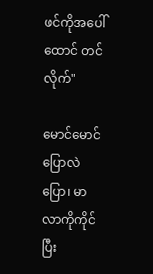ဖင်ကိုအပေါ်ထောင် တင်လိုက်"

မောင်မောင် ပြောလဲပြော၊ မာလာကိုကိုင်ပြီး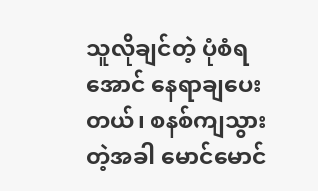သူလိုချင်တဲ့ ပုံစံရအောင် နေရာချပေးတယ်၊ စနစ်ကျသွားတဲ့အခါ မောင်မောင်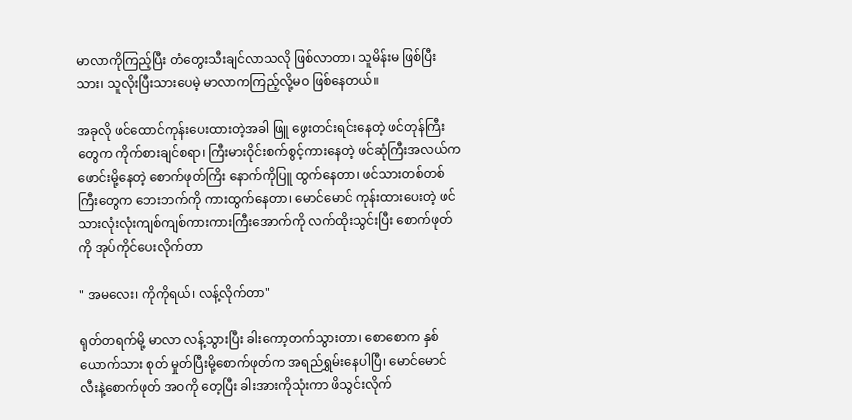မာလာကိုကြည့်ပြီး တံတွေးသီးချင်လာသလို ဖြစ်လာတာ၊ သူမိန်းမ ဖြစ်ပြီးသား၊ သူလိုးပြီးသားပေမဲ့ မာလာကကြည့်လို့မဝ ဖြစ်နေတယ်။

အခုလို ဖင်ထောင်ကုန်းပေးထားတဲ့အခါ ဖြူ ဖွေးတင်းရင်းနေတဲ့ ဖင်တုန်ကြီးတွေက ကိုက်စားချင်စရာ၊ ကြီးမားဝိုင်းစက်စွင့်ကားနေတဲ့ ဖင်ဆုံကြီးအလယ်က ဖောင်းမို့နေတဲ့ စောက်ဖုတ်ကြိး နောက်ကိုပြူ ထွက်နေတာ၊ ဖင်သားတစ်တစ်ကြီးတွေက ဘေးဘက်ကို ကားထွက်နေတာ၊ မောင်မောင် ကုန်းထားပေးတဲ့ ဖင်သားလုံးလုံးကျစ်ကျစ်ကားကားကြီးအောက်ကို လက်ထိုးသွင်းပြီး စောက်ဖုတ်ကို အုပ်ကိုင်ပေးလိုက်တာ

" အမလေး၊ ကိုကိုရယ်၊ လန့်လိုက်တာ"

ရုတ်တရက်မို့ မာလာ လန့်သွားပြီး ခါးကော့တက်သွားတာ၊ စောစောက နှစ်ယောက်သား စုတ် မှုတ်ပြီးမို့စောက်ဖုတ်က အရည်ရွှမ်းနေပါပြီ၊ မောင်မောင် လီးနဲ့စောက်ဖုတ် အဝကို တေ့ပြီး ခါးအားကိုသုံးကာ ဖိသွင်းလိုက်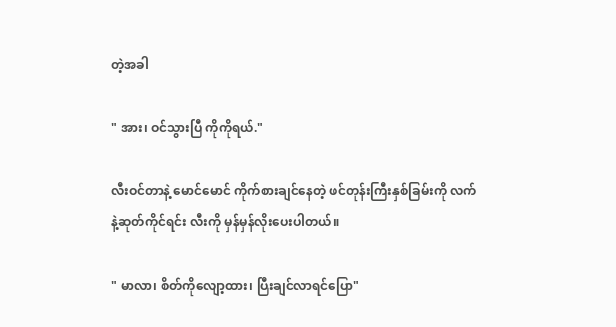တဲ့အခါ

" အား၊ ဝင်သွားပြီ ကိုကိုရယ်."

လီးဝင်တာနဲ့ မောင်မောင် ကိုက်စားချင်နေတဲ့ ဖင်တုန်းကြီးနှစ်ခြမ်းကို လက်နဲ့ဆုတ်ကိုင်ရင်း လီးကို မှန်မှန်လိုးပေးပါတယ်။

" မာလာ၊ စိတ်ကိုလျော့ထား၊ ပြီးချင်လာရင်ပြော"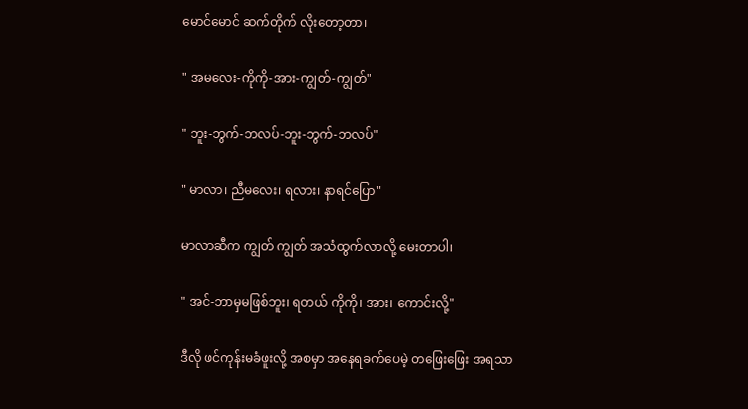မောင်မောင် ဆက်တိုက် လိုးတော့တာ၊

" အမလေး-ကိုကို-အား-ကျွတ်-ကျွတ်"

" ဘူး-ဘွက်-ဘလပ်-ဘူး-ဘွက်-ဘလပ်"

" မာလာ၊ ညီမလေး၊ ရလား၊ နာရင်ပြော"

မာလာဆီက ကျွတ် ကျွတ် အသံထွက်လာလို့ မေးတာပါ၊

" အင်-ဘာမှမဖြစ်ဘူး၊ ရတယ် ကိုကို၊ အား၊ ကောင်းလို့"

ဒီလို ဖင်ကုန်းမခံဖူးလို့ အစမှာ အနေရခက်ပေမဲ့ တဖြေးဖြေး အရသာ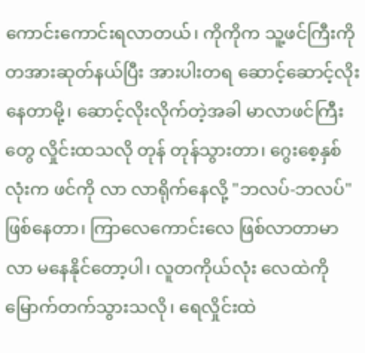ကောင်းကောင်းရလာတယ်၊ ကိုကိုက သူ့ဖင်ကြီးကို တအားဆုတ်နယ်ပြီး အားပါးတရ ဆောင့်ဆောင့်လိုးနေတာမို့၊ ဆောင့်လိုးလိုက်တဲ့အခါ မာလာဖင်ကြီးတွေ လှိုင်းထသလို တုန် တုန်သွားတာ၊ ဂွေးစေ့နှစ်လုံးက ဖင်ကို လာ လာရိုက်နေလို့ "ဘလပ်-ဘလပ်" ဖြစ်နေတာ၊ ကြာလေကောင်းလေ ဖြစ်လာတာမာလာ မနေနိုင်တော့ပါ၊ လူတကိုယ်လုံး လေထဲကို မြောက်တက်သွားသလို၊ ရေလှိုင်းထဲ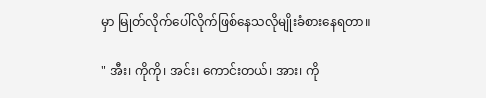မှာ မြုတ်လိုက်ပေါ်လိုက်ဖြစ်နေသလိုမျိုးခံစားနေရတာ။

" အီး၊ ကိုကို၊ အင်း၊ ကောင်းတယ်၊ အား၊ ကို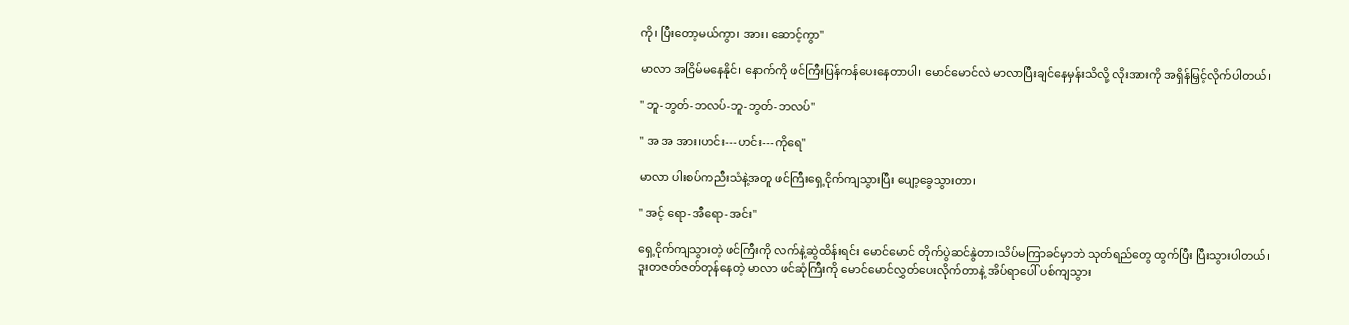ကို၊ ပြီးတော့မယ်ကွာ၊ အား၊ ဆောင့်ကွာ"

မာလာ အငြိမ်မနေနိုင်၊ နောက်ကို ဖင်ကြီးပြန်ကန်ပေးနေတာပါ၊ မောင်မောင်လဲ မာလာပြီးချင်နေမှန်းသိလို့ လိုးအားကို အရှိန်မြှင့်လိုက်ပါတယ်၊

" ဘူ-ဘွတ်-ဘလပ်-ဘူ-ဘွတ်-ဘလပ်"

" အ အ အား၊ဟင်း---ဟင်း---ကိုရေ"

မာလာ ပါးစပ်ကညီးသံနဲ့အတူ ဖင်ကြီးရှေ့ငိုက်ကျသွားပြီး ပျော့ခွေသွားတာ၊

" အင့် ရော-အီရော-အင်း"

ရှေ့ငိုက်ကျသွားတဲ့ ဖင်ကြီးကို လက်နဲ့ဆွဲထိန်းရင်း မောင်မောင် တိုက်ပွဲဆင်နွဲတာ၊သိပ်မကြာခင်မှာဘဲ သုတ်ရည်တွေ ထွက်ပြီး ပြီးသွားပါတယ်၊ ဒူးတဇတ်ဇတ်တုန်နေတဲ့ မာလာ ဖင်ဆုံကြီးကို မောင်မောင်လွှတ်ပေးလိုက်တာနဲ့ အိပ်ရာပေါ် ပစ်ကျသွား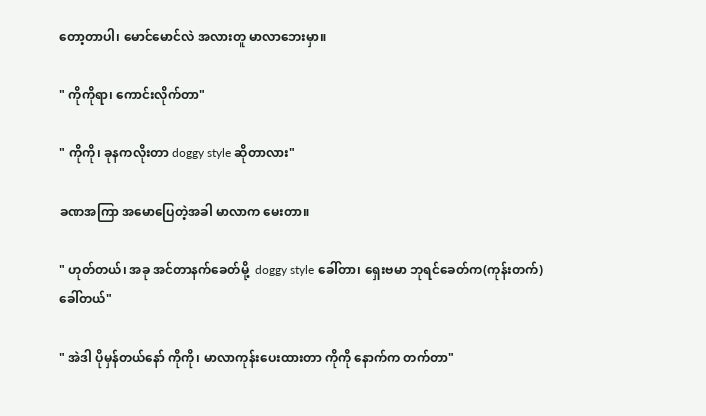တော့တာပါ၊ မောင်မောင်လဲ အလားတူ မာလာဘေးမှာ။

" ကိုကိုရာ၊ ကောင်းလိုက်တာ"

" ကိုကို၊ ခုနကလိုးတာ doggy style ဆိုတာလား"

ခဏအကြာ အမောပြေတဲ့အခါ မာလာက မေးတာ။

" ဟုတ်တယ်၊ အခု အင်တာနက်ခေတ်မို့  doggy style ခေါ်တာ၊ ရှေးဗမာ ဘုရင်ခေတ်က(ကုန်းတက်)ခေါ်တယ်"

" အဲဒါ ပိုမှန်တယ်နော် ကိုကို၊ မာလာကုန်းပေးထားတာ ကိုကို နောက်က တက်တာ"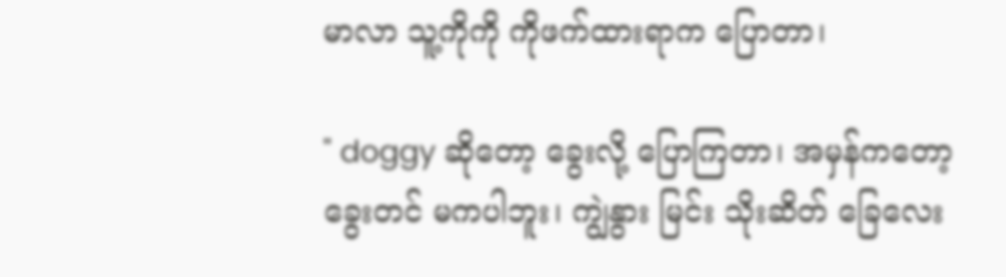မာလာ သူ့ကိုကို ကိုဖက်ထားရာက ပြောတာ၊

" doggy ဆိုတော့ ခွေးလို့ ပြောကြတာ၊ အမှန်ကတော့ ခွေးတင် မကပါဘူး၊ ကျွဲနွား မြင်း သိုးဆိတ် ခြေလေး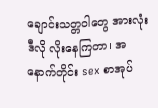ချောင်းသတ္တဝါတွေ အားလုံး ဒီလို လိုးနေကြတာ၊ အနောက်တိုင်း sex စာအုပ်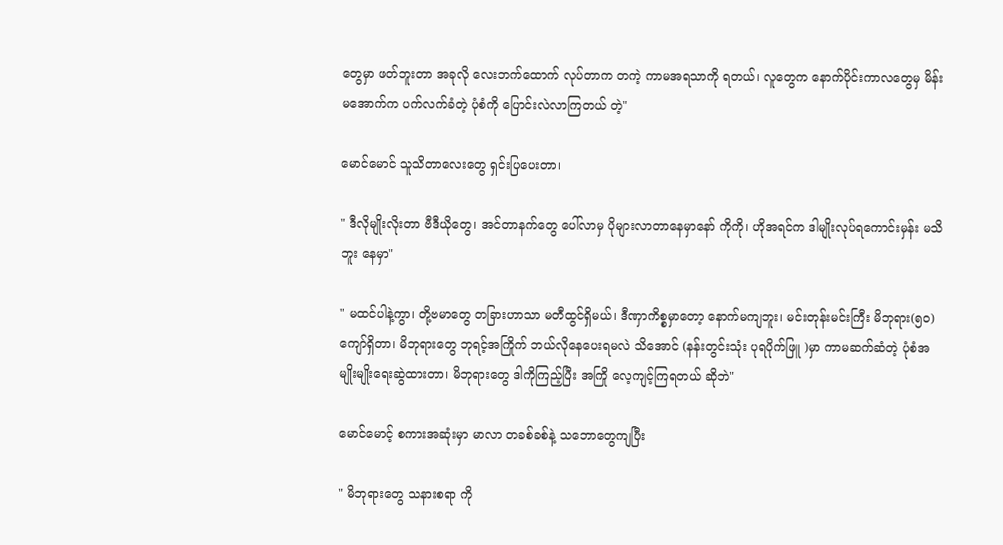တွေမှာ ဖတ်ဘူးတာ အခုလို လေးဘက်ထောက် လုပ်တာက တကဲ့ ကာမအရသာကို ရတယ်၊ လူတွေက နောက်ပိုင်းကာလတွေမှ မိန်းမအောက်က ပက်လက်ခံတဲ့ ပုံစံကို ပြောင်းလဲလာကြတယ် တဲ့"

မောင်မောင် သူသိတာလေးတွေ ရှင်းပြပေးတာ၊

" ဒီလိုမျိုးလိုးတာ ဗီဒီယိုတွေ၊ အင်တာနက်တွေ ပေါ်လာမှ ပိုများလာတာနေမှာနော် ကိုကို၊ ဟိုအရင်က ဒါမျိုးလုပ်ရကောင်းမှန်း မသိဘူး နေမှာ"

" မထင်ပါနဲ့ကွာ၊ တို့ဗမာတွေ တခြားဟာသာ မတီထွင်ရှိမယ်၊ ဒီဏှာကိစ္စမှာတော့ နောက်မကျဘူး၊ မင်းတုန်းမင်းကြီး မိဘုရား(၅၀)ကျော်ရှိတာ၊ မိဘုရားတွေ ဘုရင့်အကြိုက် ဘယ်လိုနေပေးရမလဲ သိအောင် (နန်းတွင်းသုံး ပုရပိုက်ဖြူ )မှာ ကာမဆက်ဆံတဲ့ ပုံစံအမျိုးမျိုးရေးဆွဲထားတာ၊ မိဘုရားတွေ ဒါကိုကြည့်ပြီး အကြို လေ့ကျင့်ကြရတယ် ဆိုဘဲ"

မောင်မောင့် စကားအဆုံးမှာ မာလာ တခစ်ခစ်နဲ့ သဘောတွေကျပြီး

" မိဘုရားတွေ သနားစရာ ကို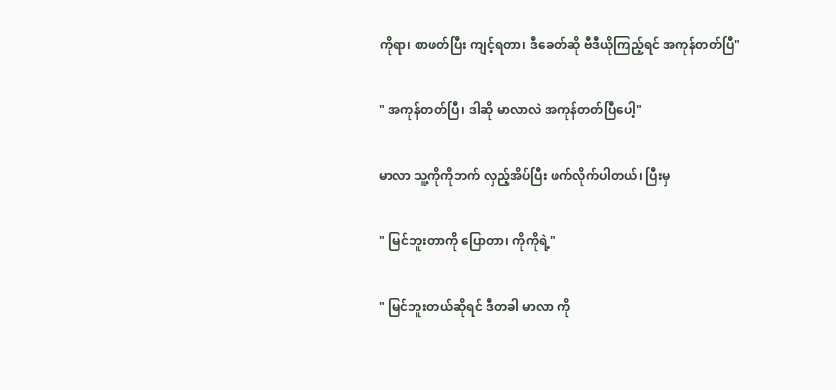ကိုရာ၊ စာဖတ်ပြီး ကျင့်ရတာ၊ ဒီခေတ်ဆို ဗီဒီယိုကြည့်ရင် အကုန်တတ်ပြီ"

" အကုန်တတ်ပြီ၊ ဒါဆို မာလာလဲ အကုန်တတ်ပြီပေါ့"

မာလာ သူ့ကိုကိုဘက် လှည့်အိပ်ပြီး ဖက်လိုက်ပါတယ်၊ ပြီးမှ

" မြင်ဘူးတာကို ပြောတာ၊ ကိုကိုရဲ့"

" မြင်ဘူးတယ်ဆိုရင် ဒီတခါ မာလာ ကို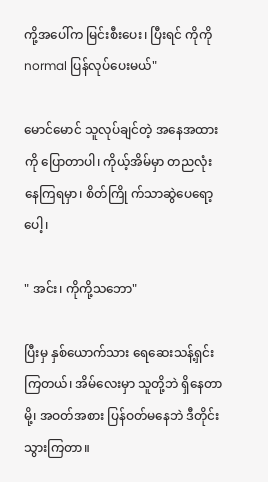ကို့အပေါ်က မြင်းစီးပေး၊ ပြီးရင် ကိုကို normal ပြန်လုပ်ပေးမယ်"

မောင်မောင် သူလုပ်ချင်တဲ့ အနေအထားကို ပြောတာပါ၊ ကိုယ့်အိမ်မှာ တညလုံး နေကြရမှာ၊ စိတ်ကြို က်သာဆွဲပေရော့ပေါ့၊

" အင်း၊ ကိုကို့သဘော"

ပြီးမှ နှစ်ယောက်သား ရေဆေးသန့်ရှင်းကြတယ်၊ အိမ်လေးမှာ သူတို့ဘဲ ရှိနေတာမို့၊ အဝတ်အစား ပြန်ဝတ်မနေဘဲ ဒီတိုင်း သွားကြတာ။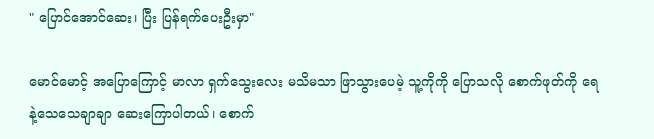" ပြောင်အောင်ဆေး၊ ပြီး ပြန်ရက်ပေးဦးမှာ"

မောင်မောင့် အပြောကြောင့် မာလာ ရှက်သွေးလေး မသိမသာ ဖြာသွားပေမဲ့ သူ့ကိုကို ပြောသလို စောက်ဖုတ်ကို ရေနဲ့သေသေချာချာ ဆေးကြောပါတယ်၊ စောက်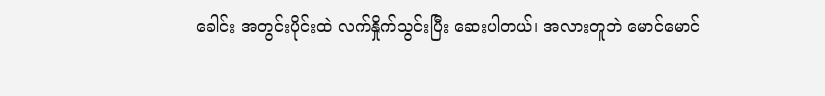ခေါင်း အတွင်းပိုင်းထဲ လက်နှိုက်သွင်းပြီး ဆေးပါတယ်၊ အလားတူဘဲ မောင်မောင်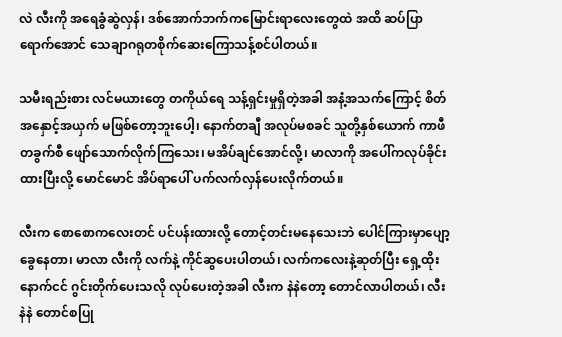လဲ လီးကို အရေခွံဆွဲလှန်၊ ဒစ်အောက်ဘက်ကမြောင်းရာလေးတွေထဲ အထိ ဆပ်ပြာရောက်အောင် သေချာဂရုတစိုက်ဆေးကြောသန့်စင်ပါတယ်။

သမီးရည်းစား လင်မယားတွေ တကိုယ်ရေ သန့်ရှင်းမှုရှိတဲ့အခါ အနံ့အသက်ကြောင့် စိတ် အနှောင့်အယှက် မဖြစ်တော့ဘူးပေါ့၊ နောက်တချီ အလုပ်မစခင် သူတို့နှစ်ယောက် ကာဖီတခွက်စီ ဖျော်သောက်လိုက်ကြသေး၊ မအိပ်ချင်အောင်လို့၊ မာလာကို အပေါ်ကလုပ်ခိုင်းထားပြီးလို့ မောင်မောင် အိပ်ရာပေါ် ပက်လက်လှန်ပေးလိုက်တယ်။

လီးက စောစောကလေးတင် ပင်ပန်းထားလို့ တောင့်တင်းမနေသေးဘဲ ပေါင်ကြားမှာပျော့ခွေနေတာ၊ မာလာ လီးကို လက်နဲ့ ကိုင်ဆွပေးပါတယ်၊ လက်ကလေးနဲ့ဆုတ်ပြီး ရှေ့ထိုးနောက်ငင် ဂွင်းတိုက်ပေးသလို လုပ်ပေးတဲ့အခါ လီးက နဲနဲတော့ တောင်လာပါတယ်၊ လီးနဲနဲ တောင်စပြု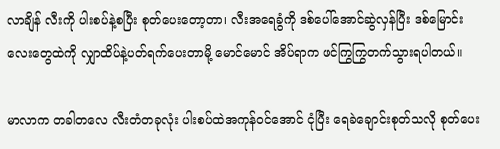လာချိန် လီးကို ပါးစပ်နဲ့စပြီး စုတ်ပေးတော့တာ၊ လီးအရေခွံကို ဒစ်ပေါ်အောင်ဆွဲလှန်ပြီး ဒစ်မြောင်းလေးတွေထဲကို လျှာထိပ်နဲ့ပတ်ရက်ပေးတာမို့ မောင်မောင် အိပ်ရာက ဖင်ကြွကြွတက်သွားရပါတယ်။

မာလာက တခါတလေ လီးတံတခုလုံး ပါးစပ်ထဲအကုန်ဝင်အောင် ငုံပြီး ရေခဲချောင်းစုတ်သလို စုတ်ပေး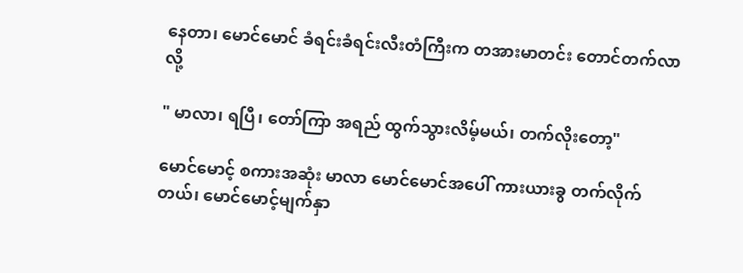နေတာ၊ မောင်မောင် ခံရင်းခံရင်းလီးတံကြီးက တအားမာတင်း တောင်တက်လာလို့

" မာလာ၊ ရပြီ၊ တော်ကြာ အရည် ထွက်သွားလိမ့်မယ်၊ တက်လိုးတော့"

မောင်မောင့် စကားအဆုံး မာလာ မောင်မောင်အပေါ် ကားယားခွ တက်လိုက်တယ်၊ မောင်မောင့်မျက်နှာ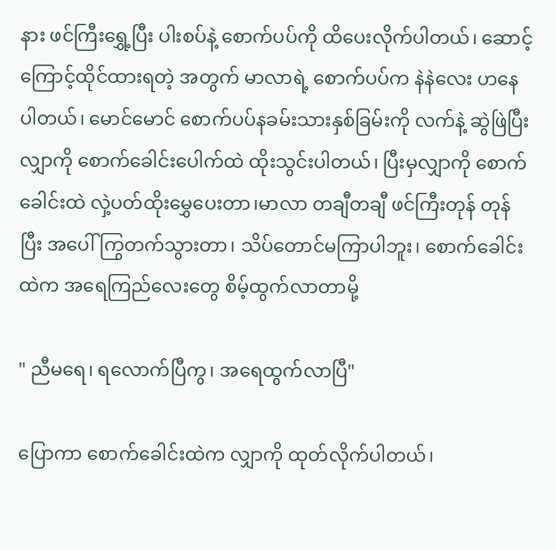နား ဖင်ကြီးရွှေ့ပြီး ပါးစပ်နဲ့ စောက်ပပ်ကို ထိပေးလိုက်ပါတယ်၊ ဆောင့်ကြောင့်ထိုင်ထားရတဲ့ အတွက် မာလာရဲ့ စောက်ပပ်က နဲနဲလေး ဟနေပါတယ်၊ မောင်မောင် စောက်ပပ်နခမ်းသားနှစ်ခြမ်းကို လက်နဲ့ ဆွဲဖြဲပြီး လျှာကို စောက်ခေါင်းပေါက်ထဲ ထိုးသွင်းပါတယ်၊ ပြီးမှလျှာကို စောက်ခေါင်းထဲ လှဲ့ပတ်ထိုးမွှေပေးတာ၊မာလာ တချီတချီ ဖင်ကြီးတုန် တုန်ပြီး အပေါ်ကြွတက်သွားတာ၊ သိပ်တောင်မကြာပါဘူး၊ စောက်ခေါင်းထဲက အရေကြည်လေးတွေ စိမ့်ထွက်လာတာမို့

" ညီမရေ၊ ရလောက်ပြီကွ၊ အရေထွက်လာပြီ"

ပြောကာ စောက်ခေါင်းထဲက လျှာကို ထုတ်လိုက်ပါတယ်၊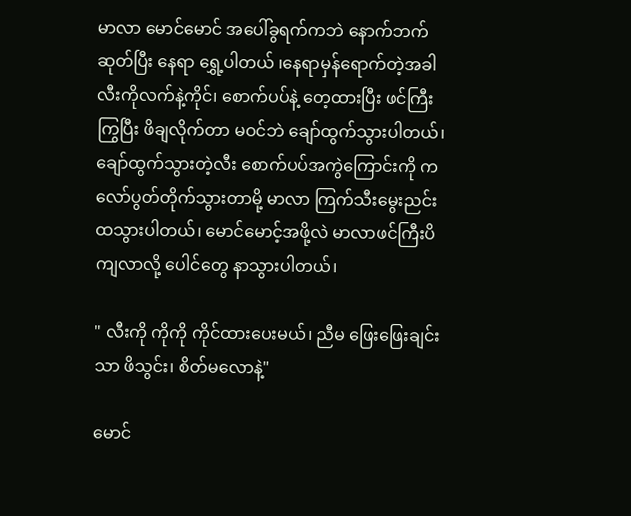မာလာ မောင်မောင် အပေါ်ခွရက်ကဘဲ နောက်ဘက်ဆုတ်ပြီး နေရာ ရွှေ့ပါတယ် ၊နေရာမှန်ရောက်တဲ့အခါ လီးကိုလက်နဲ့ကိုင်၊ စောက်ပပ်နဲ့ တေ့ထားပြီး ဖင်ကြီးကြွပြီး ဖိချလိုက်တာ မဝင်ဘဲ ချော်ထွက်သွားပါတယ်၊ ချော်ထွက်သွားတဲ့လီး စောက်ပပ်အကွဲကြောင်းကို ကလော်ပွတ်တိုက်သွားတာမို့ မာလာ ကြက်သီးမွေးညင်းထသွားပါတယ်၊ မောင်မောင့်အဖို့လဲ မာလာဖင်ကြီးပိကျလာလို့ ပေါင်တွေ နာသွားပါတယ်၊

" လီးကို ကိုကို ကိုင်ထားပေးမယ်၊ ညီမ ဖြေးဖြေးချင်းသာ ဖိသွင်း၊ စိတ်မလောနဲ့"

မောင်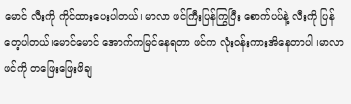မောင် လီးကို ကိုင်ထားပေးပါတယ်၊ မာလာ ဖင်ကြီးပြန်ကြွပြီး စောက်ပပ်နဲ့ လီးကို ပြန်တေ့ပါတယ်၊မောင်မောင် အောက်ကမြင်နေရတာ ဖင်က လုံးဝန်းကားအိနေတာပါ ၊မာလာ ဖင်ကို တဖြေးဖြေးဖိချ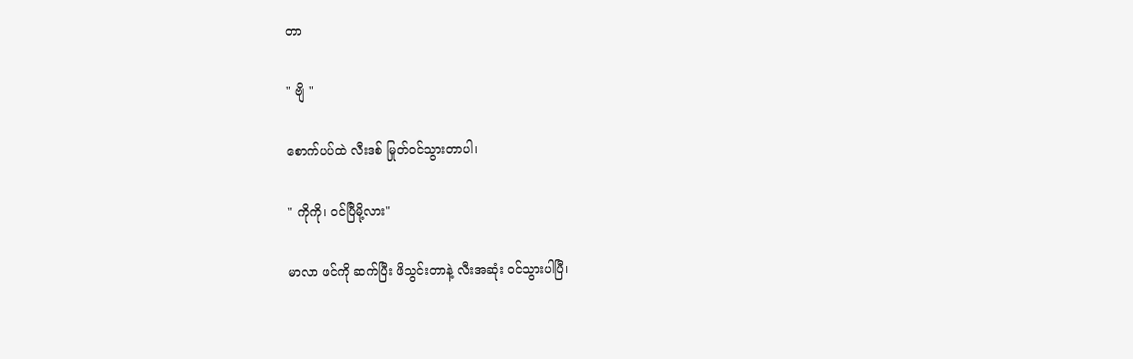တာ

" ဗျိ "

စောက်ပပ်ထဲ လီးဒစ် မြုတ်ဝင်သွားတာပါ၊

" ကိုကို၊ ဝင်ပြီမို့လား"

မာလာ ဖင်ကို ဆက်ပြီး ဖိသွင်းတာနဲ့ လီးအဆုံး ဝင်သွားပါပြီ၊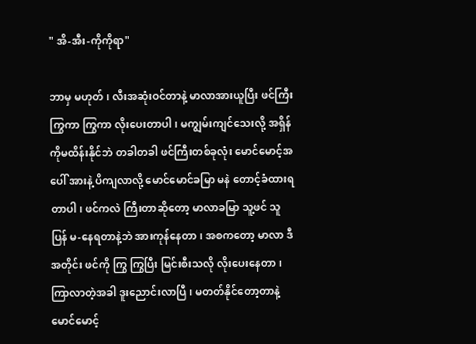" အိ-အီး-ကိုကိုရာ"

ဘာမှ မဟုတ်၊ လီးအဆုံးဝင်တာနဲ့ မာလာအားယူပြီး ဖင်ကြီးကြွကာ ကြွကာ လိုးပေးတာပါ၊ မကျွမ်းကျင်သေးလို့ အရှိန်ကိုမထိန်းနိုင်ဘဲ တခါတခါ ဖင်ကြီးတစ်ခုလုံး မောင်မောင့်အပေါ် အားနဲ့ ပိကျလာလို့ မောင်မောင်ခမြာ မနဲ တောင့်ခံထားရတာပါ၊ ဖင်ကလဲ ကြီးတာဆိုတော့ မာလာခမြာ သူ့ဖင် သူပြန် မ-နေရတာနဲ့ဘဲ အားကုန်နေတာ၊ အစကတော့ မာလာ ဒီအတိုင်း ဖင်ကို ကြွ ကြွပြီး မြင်းစီးသလို လိုးပေးနေတာ၊ ကြာလာတဲ့အခါ ဒူးညောင်းလာပြီ၊ မတတ်နိုင်တော့တာနဲ့ မောင်မောင့်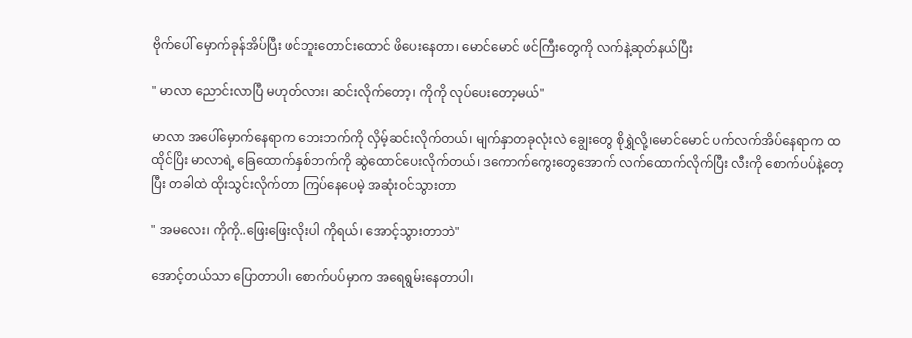ဗိုက်ပေါ် မှောက်ခုန်အိပ်ပြီး ဖင်ဘူးတောင်းထောင် ဖိပေးနေတာ၊ မောင်မောင် ဖင်ကြီးတွေကို လက်နဲ့ဆုတ်နယ်ပြီး

" မာလာ ညောင်းလာပြီ မဟုတ်လား၊ ဆင်းလိုက်တော့၊ ကိုကို လုပ်ပေးတော့မယ်"

မာလာ အပေါ်မှောက်နေရာက ဘေးဘက်ကို လှိမ့်ဆင်းလိုက်တယ်၊ မျက်နှာတခုလုံးလဲ ချွေးတွေ စိုရွှဲလို့၊မောင်မောင် ပက်လက်အိပ်နေရာက ထထိုင်ပြိး မာလာရဲ့ ခြေထောက်နှစ်ဘက်ကို ဆွဲထောင်ပေးလိုက်တယ်၊ ဒကောက်ကွေးတွေအောက် လက်ထောက်လိုက်ပြီး လီးကို စောက်ပပ်နဲ့တေ့ပြီး တခါထဲ ထိုးသွင်းလိုက်တာ ကြပ်နေပေမဲ့ အဆုံးဝင်သွားတာ

" အမလေး၊ ကိုကို..ဖြေးဖြေးလိုးပါ ကိုရယ်၊ အောင့်သွားတာဘဲ"

အောင့်တယ်သာ ပြောတာပါ၊ စောက်ပပ်မှာက အရေရွမ်းနေတာပါ၊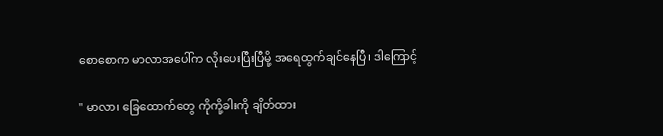စောစောက မာလာအပေါ်က လိုးပေးပြီးပြီမို့ အရေထွက်ချင်နေပြီ၊ ဒါကြောင့်

" မာလာ၊ ခြေထောက်တွေ ကိုကို့ခါးကို ချိတ်ထား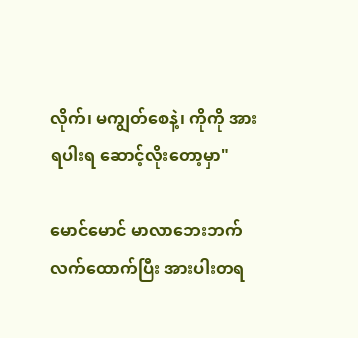လိုက်၊ မကျွတ်စေနဲ့၊ ကိုကို အားရပါးရ ဆောင့်လိုးတော့မှာ"

မောင်မောင် မာလာဘေးဘက် လက်ထောက်ပြီး အားပါးတရ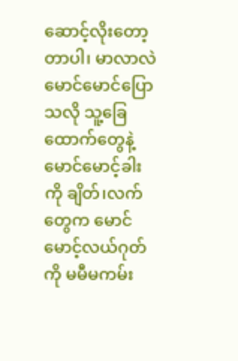ဆောင့်လိုးတော့တာပါ၊ မာလာလဲ မောင်မောင်ပြောသလို သူ့ခြေထောက်တွေနဲ့ မောင်မောင့်ခါးကို ချိတ်၊လက်တွေက မောင်မောင့်လယ်ဂုတ်ကို မမီမကမ်း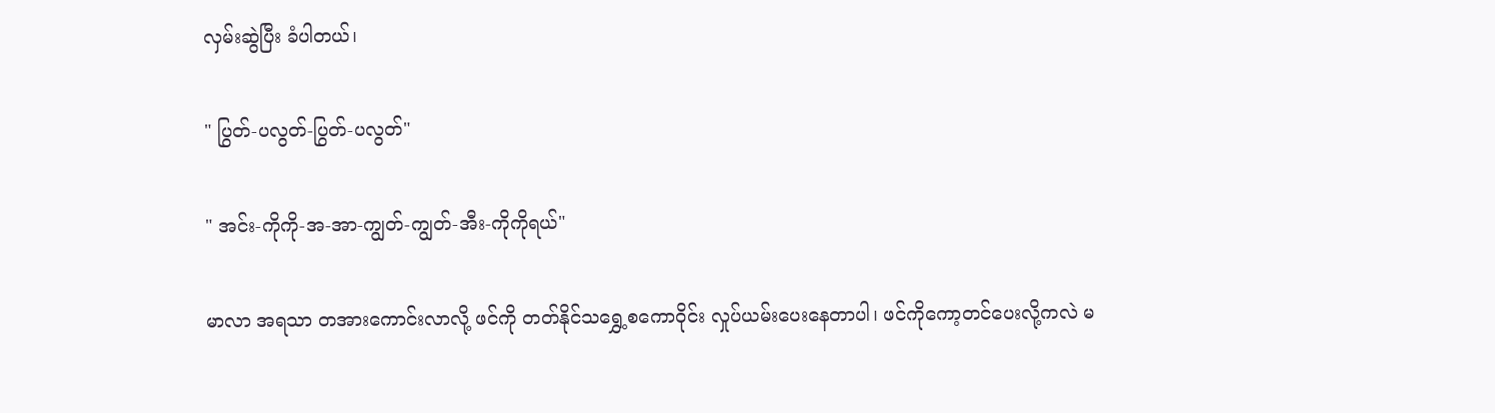လှမ်းဆွဲပြီး ခံပါတယ်၊

" ပြွတ်-ပလွတ်-ပြွတ်-ပလွတ်"

" အင်း-ကိုကို-အ-အာ-ကျွတ်-ကျွတ်-အီး-ကိုကိုရယ်"

မာလာ အရသာ တအားကောင်းလာလို့ ဖင်ကို တတ်နိုင်သရွှေ့စကောဝိုင်း လှုပ်ယမ်းပေးနေတာပါ၊ ဖင်ကိုကော့တင်ပေးလို့ကလဲ မ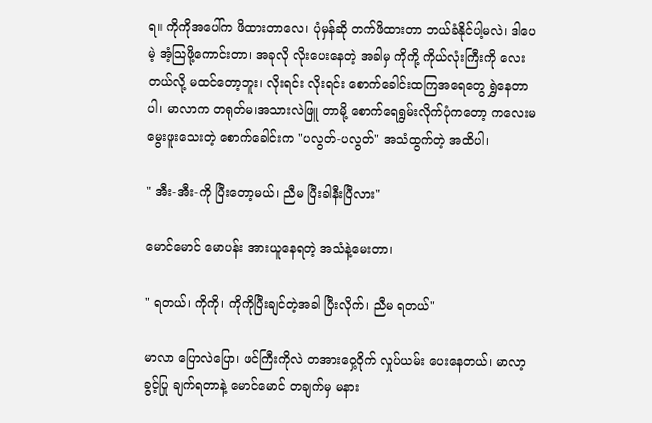ရ။ ကိုကိုအပေါ်က ဖိထားတာလေ၊ ပုံမှန်ဆို တက်ဖိထားတာ ဘယ်ခံနိုင်ပါ့မလဲ၊ ဒါပေမဲ့ အံ့သြဖို့ကောင်းတာ၊ အခုလို လိုးပေးနေတဲ့ အခါမှ ကိုကို့ ကိုယ်လုံးကြီးကို လေးတယ်လို့ မထင်တော့ဘူး၊ လိုးရင်း လိုးရင်း စောက်ခေါင်းထကြအရေတွေ ရွှဲနေတာပါ၊ မာလာက တရုတ်မ၊အသားလဲဖြူ တာမို့ စောက်ရေရွမ်းလိုက်ပုံကတော့ ကလေးမမွေးဖူးသေးတဲ့ စောက်ခေါင်းက "ပလွတ်-ပလွတ်" အသံထွက်တဲ့ အထိပါ၊

" အီး-အီး-ကို ပြီးတော့မယ်၊ ညီမ ပြီးခါနီးပြီလား"

မောင်မောင် မောပန်း အားယူနေရတဲ့ အသံနဲ့မေးတာ၊

" ရတယ်၊ ကိုကို၊ ကိုကိုပြီးချင်တဲ့အခါ ပြီးလိုက်၊ ညီမ ရတယ်"

မာလာ ပြောလဲပြော၊ ဖင်ကြီးကိုလဲ တအားဝှေ့ဝိုက် လှုပ်ယမ်း ပေးနေတယ်၊ မာလာ့ခွင့်ပြု ချက်ရတာနဲ့ မောင်မောင် တချက်မှ မနား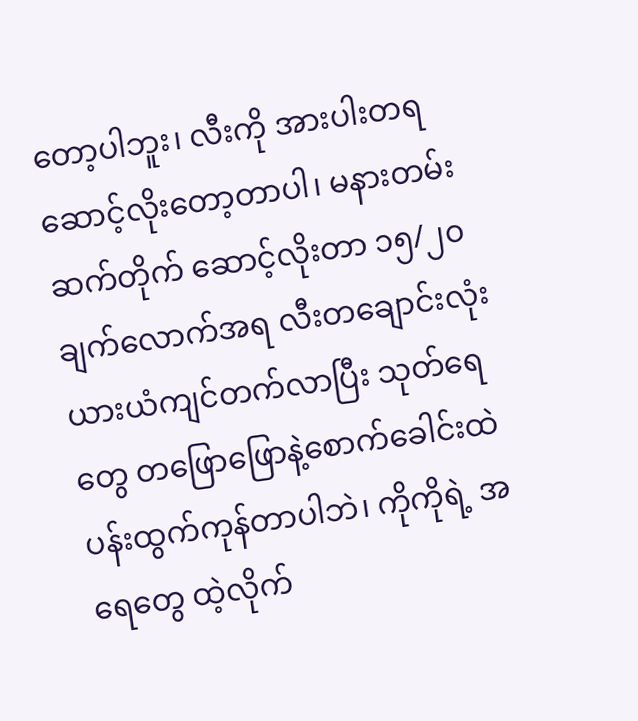တော့ပါဘူး၊ လီးကို အားပါးတရ ဆောင့်လိုးတော့တာပါ၊ မနားတမ်း ဆက်တိုက် ဆောင့်လိုးတာ ၁၅/၂၀ ချက်လောက်အရ လီးတချောင်းလုံး ယားယံကျင်တက်လာပြီး သုတ်ရေတွေ တဖြောဖြောနဲ့စောက်ခေါင်းထဲ ပန်းထွက်ကုန်တာပါဘဲ၊ ကိုကိုရဲ့ အရေတွေ ထဲ့လိုက်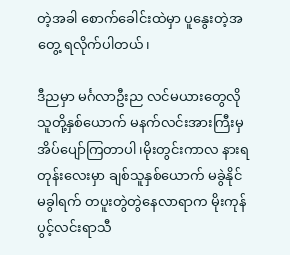တဲ့အခါ စောက်ခေါင်းထဲမှာ ပူနွေးတဲ့အတွေ့ ရလိုက်ပါတယ်၊

ဒီညမှာ မင်္ဂလာဦးည လင်မယားတွေလို သူတို့နှစ်ယောက် မနက်လင်းအားကြီးမှ အိပ်ပျော်ကြတာပါ၊မိုးတွင်းကာလ နားရတုန်းလေးမှာ ချစ်သူနှစ်ယောက် မခွဲနိုင်မခွါရက် တပူးတွဲတွဲနေလာရာက မိုးကုန် ပွင့်လင်းရာသီ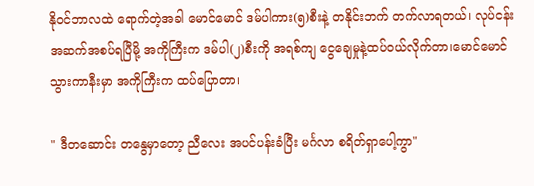နိုဝင်ဘာလထဲ ရောက်တဲ့အခါ မောင်မောင် ဒမ်ပါကား(၅)စီးနဲ့ တနိုင်းဘက် တက်လာရတယ်၊ လုပ်ငန်းအဆက်အစပ်ရပြီမို့ အကိုကြီးက ဒမ်ပါ(၂)စီးကို အရစ်ကျ ငွေချေမှုနဲ့ထပ်ဝယ်လိုက်တာ၊မောင်မောင် သွားကာနီးမှာ အကိုကြီးက ထပ်ပြောတာ၊

" ဒီတဆောင်း တနွေမှာတော့ ညီလေး အပင်ပန်းခံပြီး မင်္ဂလာ စရိတ်ရှာပေါ့ကွာ"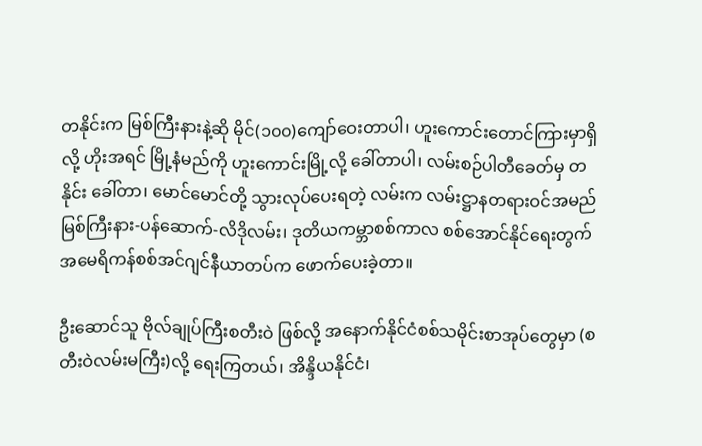တနိုင်းက မြစ်ကြီးနားနဲ့ဆို မိုင်(၁၀၀)ကျော်ဝေးတာပါ၊ ဟူးကောင်းတောင်ကြားမှာရှိလို့ ဟိုးအရင် မြို့နံမည်ကို ဟူးကောင်းမြို့လို့ ခေါ်တာပါ၊ လမ်းစဉ်ပါတီခေတ်မှ တနိုင်း ခေါ်တာ၊ မောင်မောင်တို့ သွားလုပ်ပေးရတဲ့ လမ်းက လမ်းဋ္ဌာနတရားဝင်အမည် မြစ်ကြီးနား-ပန်ဆောက်-လိဒိုလမ်း၊ ဒုတိယကမ္ဘာစစ်ကာလ စစ်အောင်နိုင်ရေးတွက် အမေရိကန်စစ်အင်ဂျင်နီယာတပ်က ဖောက်ပေးခဲ့တာ။

ဦးဆောင်သူ ဗိုလ်ချုပ်ကြီးစတီးဝဲ ဖြစ်လို့ အနောက်နိုင်ငံစစ်သမိုင်းစာအုပ်တွေမှာ (စတီးဝဲလမ်းမကြီး)လို့ ရေးကြတယ်၊ အိန္ဒိယနိုင်ငံ၊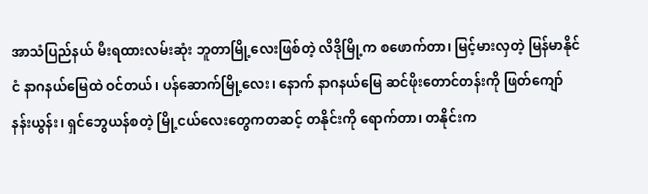အာသံပြည်နယ် မီးရထားလမ်းဆုံး ဘူတာမြို့လေးဖြစ်တဲ့ လိဒိုမြို့က စဖောက်တာ၊ မြင့်မားလှတဲ့ မြန်မာနိုင်ငံ နာဂနယ်မြေထဲ ဝင်တယ်၊ ပန်ဆောက်မြို့လေး၊ နောက် နာဂနယ်မြေ ဆင်ဖိုးတောင်တန်းကို ဖြတ်ကျော် နန်းယွန်း၊ ရှင်ဘွေယန်စတဲ့ မြို့ငယ်လေးတွေကတဆင့် တနိုင်းကို ရောက်တာ၊ တနိုင်းက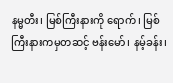နမ္မတီး၊ မြစ်ကြီးနားကို ရောက်၊ မြစ်ကြီးနားကမှတဆင့် ဗန်းမော်၊ နမ့်ခန်း၊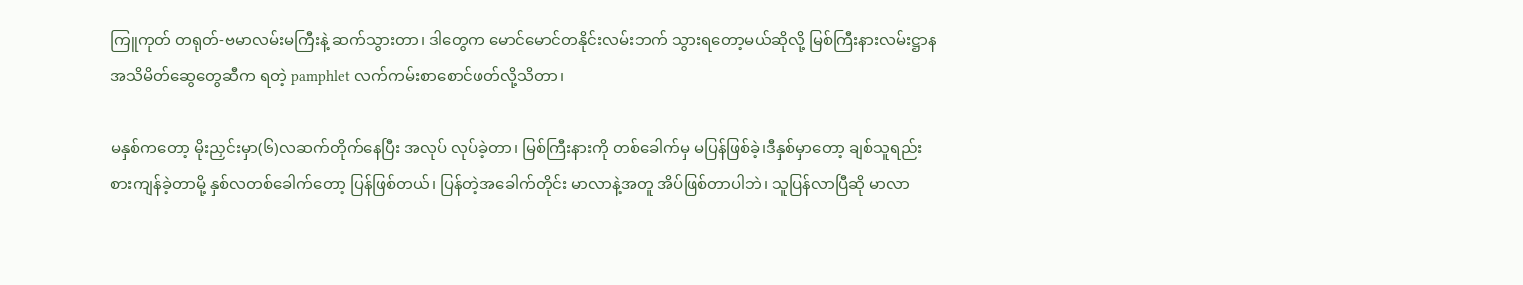ကြူကုတ် တရုတ်-ဗမာလမ်းမကြီးနဲ့ ဆက်သွားတာ၊ ဒါတွေက မောင်မောင်တနိုင်းလမ်းဘက် သွားရတော့မယ်ဆိုလို့ မြစ်ကြီးနားလမ်းဋ္ဌာန အသိမိတ်ဆွေတွေဆီက ရတဲ့ pamphlet လက်ကမ်းစာစောင်ဖတ်လို့သိတာ၊

မနှစ်ကတော့ မိုးညှင်းမှာ(၆)လဆက်တိုက်နေပြီး အလုပ် လုပ်ခဲ့တာ၊ မြစ်ကြီးနားကို တစ်ခေါက်မှ မပြန်ဖြစ်ခဲ့၊ဒီနှစ်မှာတော့ ချစ်သူရည်းစားကျန်ခဲ့တာမို့ နှစ်လတစ်ခေါက်တော့ ပြန်ဖြစ်တယ်၊ ပြန်တဲ့အခေါက်တိုင်း မာလာနဲ့အတူ အိပ်ဖြစ်တာပါဘဲ၊ သူပြန်လာပြီဆို မာလာ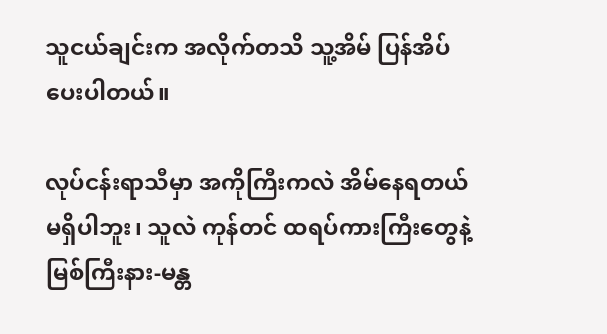သူငယ်ချင်းက အလိုက်တသိ သူ့အိမ် ပြန်အိပ်ပေးပါတယ်။

လုပ်ငန်းရာသီမှာ အကိုကြီးကလဲ အိမ်နေရတယ် မရှိပါဘူး၊ သူလဲ ကုန်တင် ထရပ်ကားကြီးတွေနဲ့ မြစ်ကြီးနား-မန္တ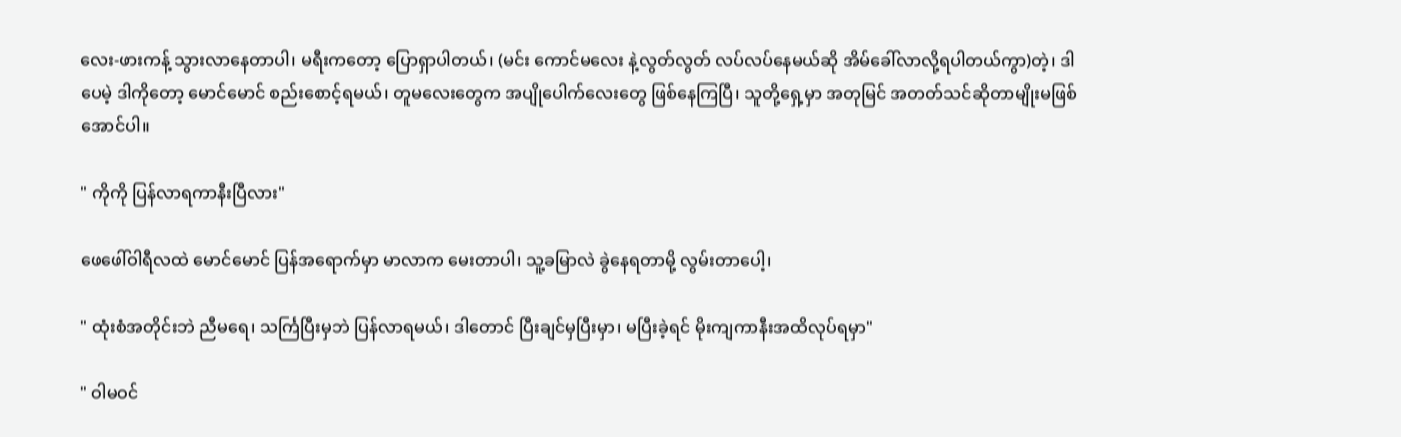လေး-ဖားကန့် သွားလာနေတာပါ၊ မရီးကတော့ ပြောရှာပါတယ်၊ (မင်း ကောင်မလေး နဲ့လွတ်လွတ် လပ်လပ်နေမယ်ဆို အိမ်ခေါ်လာလို့ရပါတယ်ကွာ)တဲ့၊ ဒါပေမဲ့ ဒါကိုတော့ မောင်မောင် စည်းစောင့်ရမယ်၊ တူမလေးတွေက အပျိုပေါက်လေးတွေ ဖြစ်နေကြပြီ၊ သူတို့ရှေ့မှာ အတုမြင် အတတ်သင်ဆိုတာမျိုးမဖြစ်အောင်ပါ။

" ကိုကို ပြန်လာရကာနီးပြီလား"

ဖေဖေါ်ဝါရီလထဲ မောင်မောင် ပြန်အရောက်မှာ မာလာက မေးတာပါ၊ သူ့ခမြာလဲ ခွဲနေရတာမို့ လွမ်းတာပေါ့၊

" ထုံးစံအတိုင်းဘဲ ညီမရေ၊ သင်္ကြပြီးမှဘဲ ပြန်လာရမယ်၊ ဒါတောင် ပြီးချင်မှပြီးမှာ၊ မပြီးခဲ့ရင် မိုးကျကာနီးအထိလုပ်ရမှာ"

" ဝါမဝင်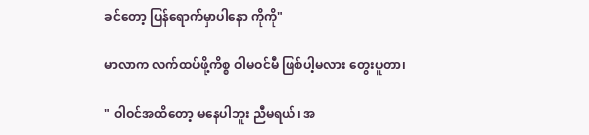ခင်တော့ ပြန်ရောက်မှာပါနော ကိုကို"

မာလာက လက်ထပ်ဖို့ကိစ္စ ဝါမဝင်မီ ဖြစ်ပါ့မလား တွေးပူတာ၊

" ဝါဝင်အထိတော့ မနေပါဘူး ညီမရယ်၊ အ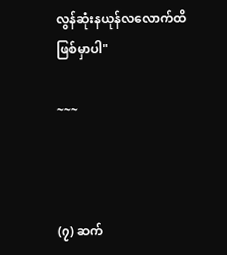လွန်ဆုံးနယုန်လလောက်ထိ ဖြစ်မှာပါ"

~~~



(၇) ဆက်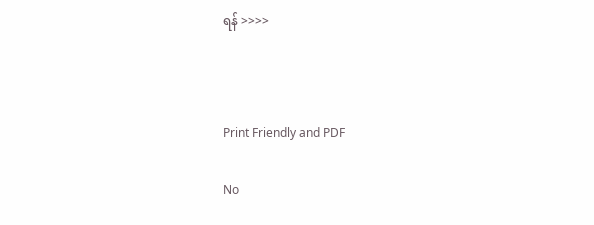ရန် >>>>



Print Friendly and PDF

No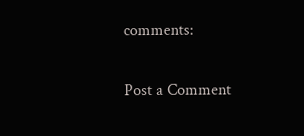comments:

Post a Comment